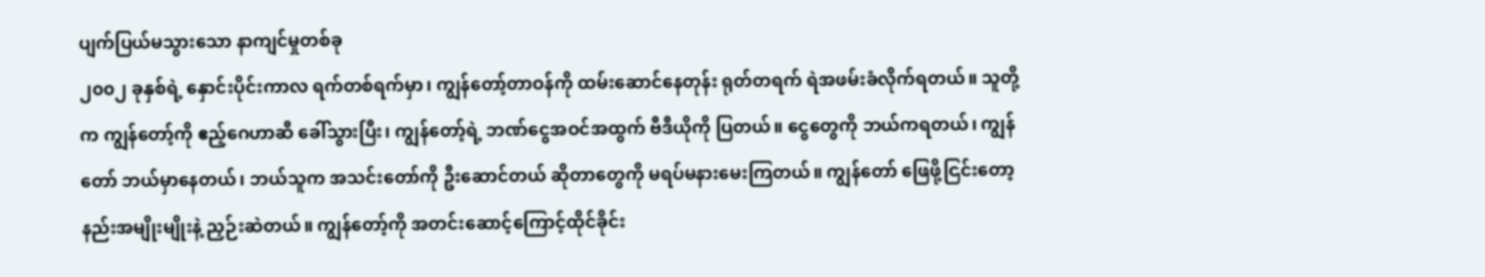ပျက်ပြယ်မသွားသော နာကျင်မှုတစ်ခု
၂၀၀၂ ခုနှစ်ရဲ့ နှောင်းပိုင်းကာလ ရက်တစ်ရက်မှာ၊ ကျွန်တော့်တာဝန်ကို ထမ်းဆောင်နေတုန်း ရုတ်တရက် ရဲအဖမ်းခံလိုက်ရတယ်။ သူတို့က ကျွန်တော့်ကို ဧည့်ဂေဟာဆီ ခေါ်သွားပြီး၊ ကျွန်တော့်ရဲ့ ဘဏ်ငွေအဝင်အထွက် ဗီဒီယိုကို ပြတယ်။ ငွေတွေကို ဘယ်ကရတယ်၊ ကျွန်တော် ဘယ်မှာနေတယ်၊ ဘယ်သူက အသင်းတော်ကို ဦးဆောင်တယ် ဆိုတာတွေကို မရပ်မနားမေးကြတယ်။ ကျွန်တော် ဖြေဖို့ငြင်းတော့ နည်းအမျိုးမျိုးနဲ့ ညှဉ်းဆဲတယ်။ ကျွန်တော့်ကို အတင်းဆောင့်ကြောင့်ထိုင်ခိုင်း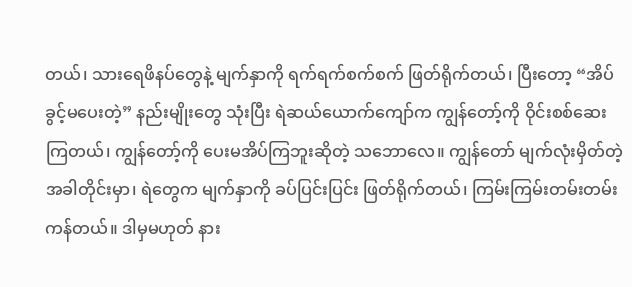တယ်၊ သားရေဖိနပ်တွေနဲ့ မျက်နှာကို ရက်ရက်စက်စက် ဖြတ်ရိုက်တယ်၊ ပြီးတော့ “အိပ်ခွင့်မပေးတဲ့” နည်းမျိုးတွေ သုံးပြီး ရဲဆယ်ယောက်ကျော်က ကျွန်တော့်ကို ဝိုင်းစစ်ဆေးကြတယ်၊ ကျွန်တော့်ကို ပေးမအိပ်ကြဘူးဆိုတဲ့ သဘောလေ။ ကျွန်တော် မျက်လုံးမှိတ်တဲ့အခါတိုင်းမှာ၊ ရဲတွေက မျက်နှာကို ခပ်ပြင်းပြင်း ဖြတ်ရိုက်တယ်၊ ကြမ်းကြမ်းတမ်းတမ်း ကန်တယ်။ ဒါမှမဟုတ် နား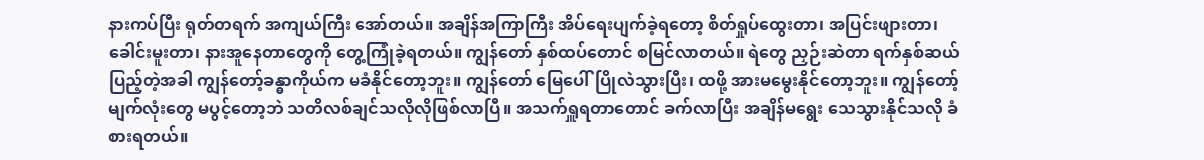နားကပ်ပြီး ရုတ်တရက် အကျယ်ကြီး အော်တယ်။ အချိန်အကြာကြီး အိပ်ရေးပျက်ခဲ့ရတော့ စိတ်ရှုပ်ထွေးတာ၊ အပြင်းဖျားတာ၊ ခေါင်းမူးတာ၊ နားအူနေတာတွေကို တွေ့ကြုံခဲ့ရတယ်။ ကျွန်တော် နှစ်ထပ်တောင် စမြင်လာတယ်။ ရဲတွေ ညှဉ်းဆဲတာ ရက်နှစ်ဆယ်ပြည့်တဲ့အခါ ကျွန်တော့်ခန္ဓာကိုယ်က မခံနိုင်တော့ဘူး။ ကျွန်တော် မြေပေါ်ပြိုလဲသွားပြီး၊ ထဖို့ အားမမွေးနိုင်တော့ဘူး။ ကျွန်တော့်မျက်လုံးတွေ မပွင့်တော့ဘဲ သတိလစ်ချင်သလိုလိုဖြစ်လာပြီ။ အသက်ရှူရတာတောင် ခက်လာပြီး အချိန်မရွေး သေသွားနိုင်သလို ခံစားရတယ်။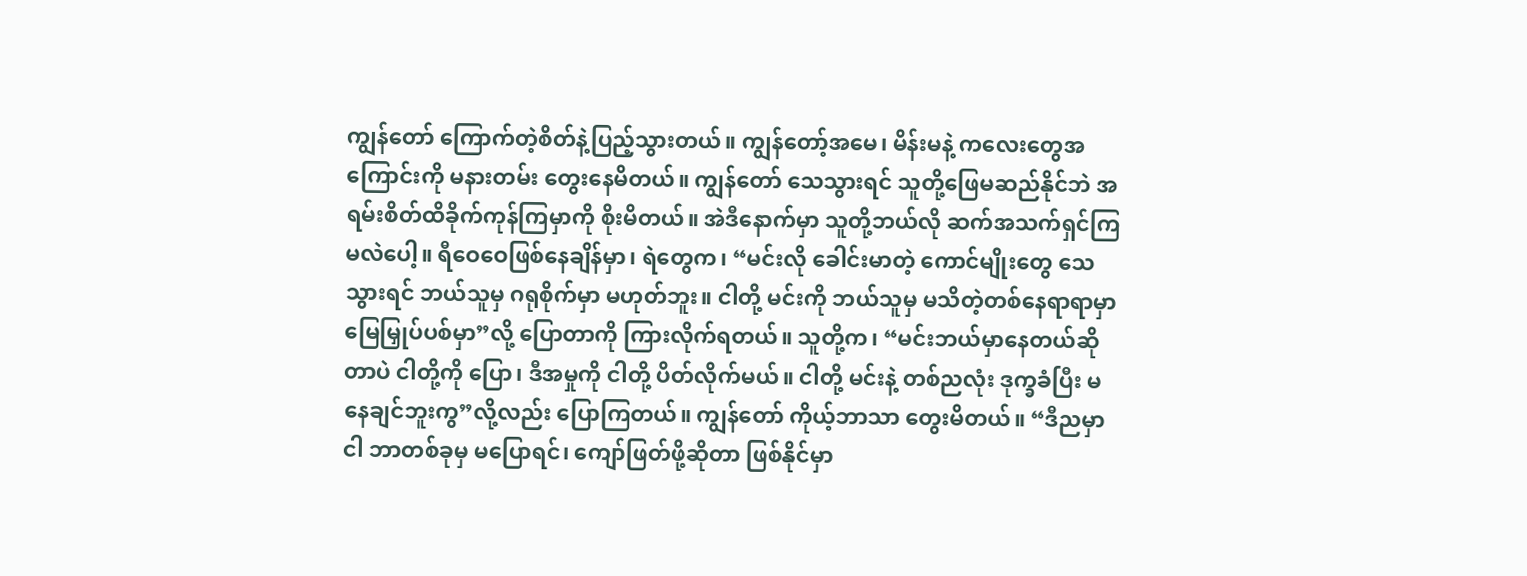ကျွန်တော် ကြောက်တဲ့စိတ်နဲ့ပြည့်သွားတယ်။ ကျွန်တော့်အမေ၊ မိန်းမနဲ့ ကလေးတွေအကြောင်းကို မနားတမ်း တွေးနေမိတယ်။ ကျွန်တော် သေသွားရင် သူတို့ဖြေမဆည်နိုင်ဘဲ အရမ်းစိတ်ထိခိုက်ကုန်ကြမှာကို စိုးမိတယ်။ အဲဒီနောက်မှာ သူတို့ဘယ်လို ဆက်အသက်ရှင်ကြမလဲပေါ့။ ရီဝေဝေဖြစ်နေချိန်မှာ၊ ရဲတွေက၊ “မင်းလို ခေါင်းမာတဲ့ ကောင်မျိုးတွေ သေသွားရင် ဘယ်သူမှ ဂရုစိုက်မှာ မဟုတ်ဘူး။ ငါတို့ မင်းကို ဘယ်သူမှ မသိတဲ့တစ်နေရာရာမှာ မြေမြှုပ်ပစ်မှာ”လို့ ပြောတာကို ကြားလိုက်ရတယ်။ သူတို့က၊ “မင်းဘယ်မှာနေတယ်ဆိုတာပဲ ငါတို့ကို ပြော၊ ဒီအမှုကို ငါတို့ ပိတ်လိုက်မယ်။ ငါတို့ မင်းနဲ့ တစ်ညလုံး ဒုက္ခခံပြီး မနေချင်ဘူးကွ”လို့လည်း ပြောကြတယ်။ ကျွန်တော် ကိုယ့်ဘာသာ တွေးမိတယ်။ “ဒီညမှာ ငါ ဘာတစ်ခုမှ မပြောရင်၊ ကျော်ဖြတ်ဖို့ဆိုတာ ဖြစ်နိုင်မှာ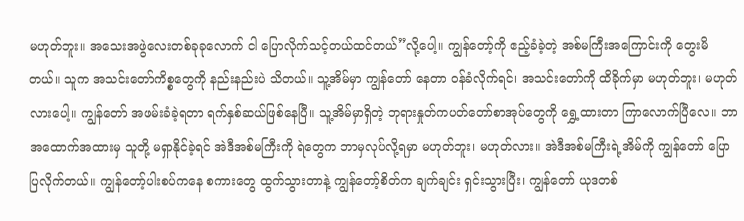မဟုတ်ဘူး။ အသေးအဖွဲလေးတစ်ခုခုလောက် ငါ ပြောလိုက်သင့်တယ်ထင်တယ်”လို့ပေါ့။ ကျွန်တော့်ကို ဧည့်ခံခဲ့တဲ့ အစ်မကြီးအကြောင်းကို တွေးမိတယ်။ သူက အသင်းတော်ကိစ္စတွေကို နည်းနည်းပဲ သိတယ်။ သူ့အိမ်မှာ ကျွန်တော် နေတာ ဝန်ခံလိုက်ရင်၊ အသင်းတော်ကို ထိခိုက်မှာ မဟုတ်ဘူး၊ မဟုတ်လားပေါ့။ ကျွန်တော် အဖမ်းခံခဲ့ရတာ ရက်နှစ်ဆယ်ဖြစ်နေပြီ။ သူ့အိမ်မှာရှိတဲ့ ဘုရားနှုတ်ကပတ်တော်စာအုပ်တွေကို ရွှေ့ထားတာ ကြာလောက်ပြီလေ။ ဘာအထောက်အထားမှ သူတို့ မရှာနိုင်ခဲ့ရင် အဲဒီအစ်မကြီးကို ရဲတွေက ဘာမှလုပ်လို့ရမှာ မဟုတ်ဘူး၊ မဟုတ်လား။ အဲဒီအစ်မကြီးရဲ့အိမ်ကို ကျွန်တော် ပြောပြလိုက်တယ်။ ကျွန်တော့်ပါးစပ်ကနေ စကားတွေ ထွက်သွားတာနဲ့ ကျွန်တော့်စိတ်က ချက်ချင်း ရှင်းသွားပြီး၊ ကျွန်တော် ယုဒတစ်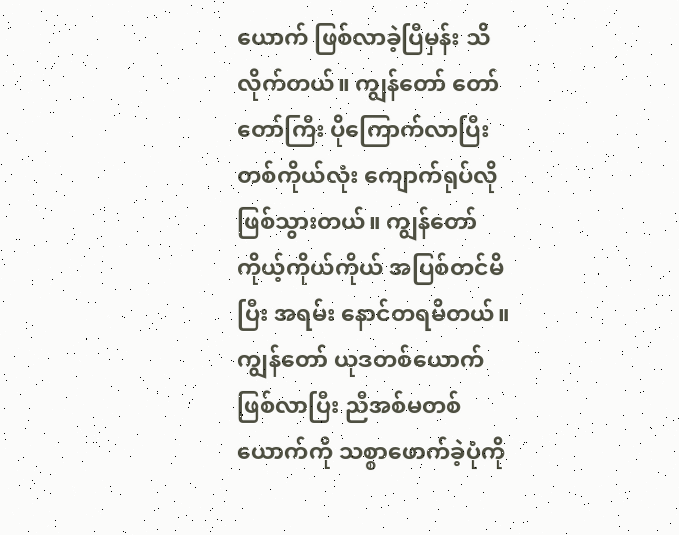ယောက် ဖြစ်လာခဲ့ပြီမှန်း သိလိုက်တယ်။ ကျွန်တော် တော်တော်ကြီး ပိုကြောက်လာပြီး တစ်ကိုယ်လုံး ကျောက်ရုပ်လိုဖြစ်သွားတယ်။ ကျွန်တော် ကိုယ့်ကိုယ်ကိုယ် အပြစ်တင်မိပြီး အရမ်း နောင်တရမိတယ်။ ကျွန်တော် ယုဒတစ်ယောက်ဖြစ်လာပြီး ညီအစ်မတစ်ယောက်ကို သစ္စာဖောက်ခဲ့ပုံကို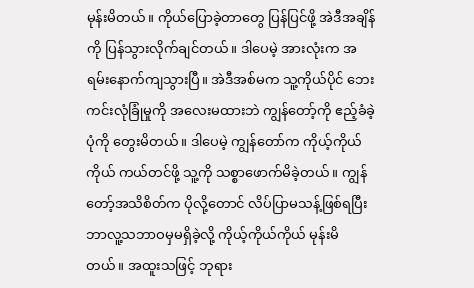မုန်းမိတယ်။ ကိုယ်ပြောခဲ့တာတွေ ပြန်ပြင်ဖို့ အဲဒီအချိန်ကို ပြန်သွားလိုက်ချင်တယ်။ ဒါပေမဲ့ အားလုံးက အရမ်းနောက်ကျသွားပြီ။ အဲဒီအစ်မက သူ့ကိုယ်ပိုင် ဘေးကင်းလုံခြုံမှုကို အလေးမထားဘဲ ကျွန်တော့်ကို ဧည့်ခံခဲ့ပုံကို တွေးမိတယ်။ ဒါပေမဲ့ ကျွန်တော်က ကိုယ့်ကိုယ်ကိုယ် ကယ်တင်ဖို့ သူ့ကို သစ္စာဖောက်မိခဲ့တယ်။ ကျွန်တော့်အသိစိတ်က ပိုလို့တောင် လိပ်ပြာမသန့်ဖြစ်ရပြီး ဘာလူ့သဘာဝမှမရှိခဲ့လို့ ကိုယ့်ကိုယ်ကိုယ် မုန်းမိတယ်။ အထူးသဖြင့် ဘုရား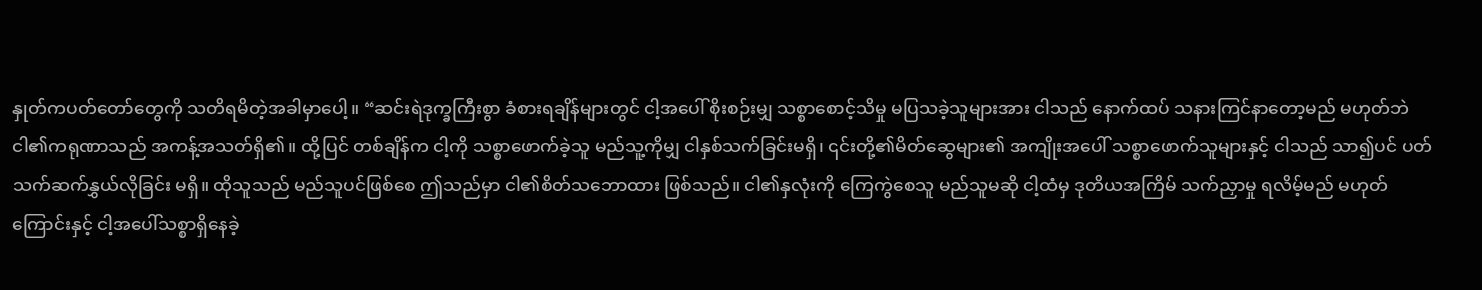နှုတ်ကပတ်တော်တွေကို သတိရမိတဲ့အခါမှာပေါ့။ “ဆင်းရဲဒုက္ခကြီးစွာ ခံစားရချိန်များတွင် ငါ့အပေါ် စိုးစဉ်းမျှ သစ္စာစောင့်သိမှု မပြသခဲ့သူများအား ငါသည် နောက်ထပ် သနားကြင်နာတော့မည် မဟုတ်ဘဲ ငါ၏ကရုဏာသည် အကန့်အသတ်ရှိ၏။ ထို့ပြင် တစ်ချိန်က ငါ့ကို သစ္စာဖောက်ခဲ့သူ မည်သူ့ကိုမျှ ငါနှစ်သက်ခြင်းမရှိ၊ ၎င်းတို့၏မိတ်ဆွေများ၏ အကျိုးအပေါ် သစ္စာဖောက်သူများနှင့် ငါသည် သာ၍ပင် ပတ်သက်ဆက်နွှယ်လိုခြင်း မရှိ။ ထိုသူသည် မည်သူပင်ဖြစ်စေ ဤသည်မှာ ငါ၏စိတ်သဘောထား ဖြစ်သည်။ ငါ၏နှလုံးကို ကြေကွဲစေသူ မည်သူမဆို ငါ့ထံမှ ဒုတိယအကြိမ် သက်ညှာမှု ရလိမ့်မည် မဟုတ်ကြောင်းနှင့် ငါ့အပေါ်သစ္စာရှိနေခဲ့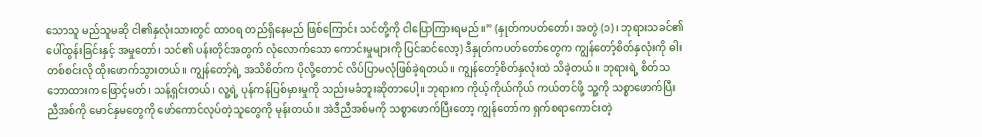သောသူ မည်သူမဆို ငါ၏နှလုံးသားတွင် ထာဝရ တည်ရှိနေမည် ဖြစ်ကြောင်း သင်တို့ကို ငါပြောကြားရမည်။” (နှုတ်ကပတ်တော်၊ အတွဲ (၁)၊ ဘုရားသခင်၏ ပေါ်ထွန်းခြင်းနှင့် အမှုတော်၊ သင်၏ ပန်းတိုင်အတွက် လုံလောက်သော ကောင်းမှုများကို ပြင်ဆင်လော့) ဒီနှုတ်ကပတ်တော်တွေက ကျွန်တော့်စိတ်နှလုံးကို ဓါးတစ်စင်းလို ထိုးဖောက်သွားတယ်။ ကျွန်တော့်ရဲ့ အသိစိတ်က ပိုလို့တောင် လိပ်ပြာမလုံဖြစ်ခဲ့ရတယ်။ ကျွန်တော့်စိတ်နှလုံးထဲ သိခဲ့တယ်။ ဘုရားရဲ့ စိတ်သဘောထားက ဖြောင့်မတ်၊ သန့်ရှင်းတယ်၊ လူ့ရဲ့ ပုန်ကန်ပြစ်မှားမှုကို သည်းမခံဘူးဆိုတာပေါ့။ ဘုရားက ကိုယ့်ကိုယ်ကိုယ် ကယ်တင်ဖို့ သူ့ကို သစ္စာဖောက်ပြီး ညီအစ်ကို မောင်နှမတွေကို ဖော်ကောင်လုပ်တဲ့သူတွေကို မုန်းတယ်။ အဲဒီညီအစ်မကို သစ္စာဖောက်ပြီးတော့ ကျွန်တော်က ရှက်စရာကောင်းတဲ့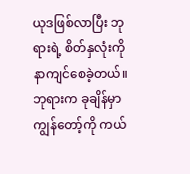ယုဒဖြစ်လာပြီး ဘုရားရဲ့ စိတ်နှလုံးကို နာကျင်စေခဲ့တယ်။ ဘုရားက ခုချိန်မှာ ကျွန်တော့်ကို ကယ်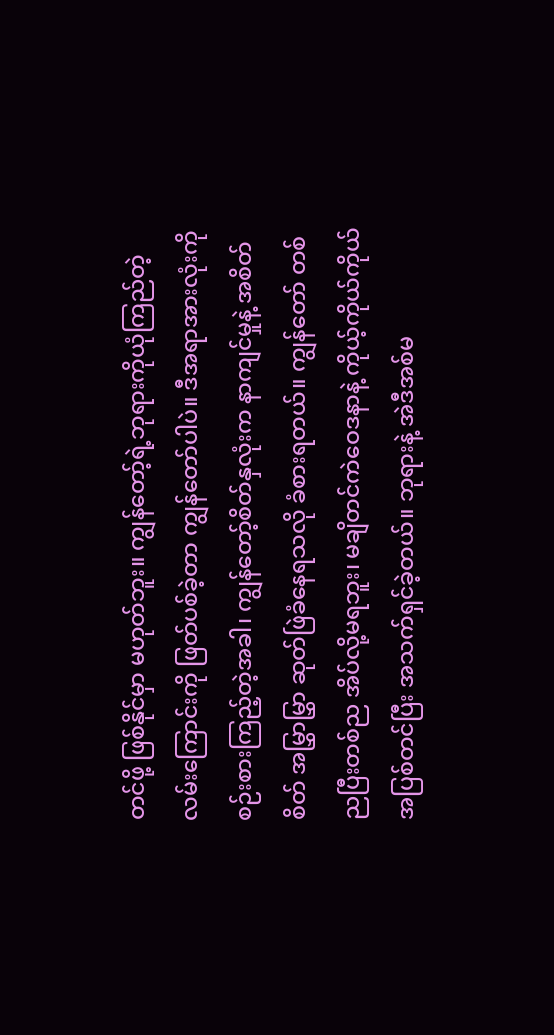တင်ဖို့ ဖြစ်နိုင်မှာ မဟုတ်ဘူး။ ကျွန်တော့်ရဲ့ဘုရားကိုယုံကြည်တဲ့ လမ်းကြောင်းကို ဖြတ်ပစ်ခဲ့တာ ကျွန်တော်ပါပဲ။ ဒီအရာအားလုံးကို စဉ်းစားကြည့်တဲ့အခါ၊ ကျွန်တော့်စိတ်နှလုံးက နာကျင်မှုနဲ့ အစိတ်စိတ် အမြွှာမြွှာ ဆုတ်ဖြဲခံနေရသလို ခံစားရတယ်။ ကျွန်တော် တစ်ညပြီးတစ်ည အိပ်လို့မရဘူး၊ မချိတင်ကဲဝေဒနာနဲ့ ကိုယ့်ကိုယ်ကိုယ် အပြစ်တင်ပြီး အသက်ရှင်ခဲ့တယ်။ ဘုရားနဲ့ အဲဒီအစ်မ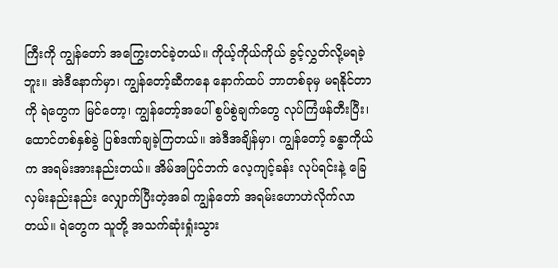ကြီးကို ကျွန်တော် အကြွေးတင်ခဲ့တယ်။ ကိုယ့်ကိုယ်ကိုယ် ခွင့်လွှတ်လို့မရခဲ့ဘူး။ အဲဒီနောက်မှာ၊ ကျွန်တော့်ဆီကနေ နောက်ထပ် ဘာတစ်ခုမှ မရနိုင်တာကို ရဲတွေက မြင်တော့၊ ကျွန်တော့်အပေါ် စွပ်စွဲချက်တွေ လုပ်ကြံဖန်တီးပြီး၊ ထောင်တစ်နှစ်ခွဲ ပြစ်ဒဏ်ချခဲ့ကြတယ်။ အဲဒီအချိန်မှာ၊ ကျွန်တော့် ခန္ဓာကိုယ်က အရမ်းအားနည်းတယ်။ အိမ်အပြင်ဘက် လေ့ကျင့်ခန်း လုပ်ရင်းနဲ့ ခြေလှမ်းနည်းနည်း လျှောက်ပြီးတဲ့အခါ ကျွန်တော် အရမ်းဟောဟဲလိုက်လာတယ်။ ရဲတွေက သူတို့ အသက်ဆုံးရှုံးသွား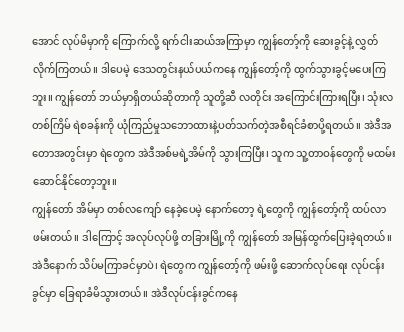အောင် လုပ်မိမှာကို ကြောက်လို့ ရက်ငါးဆယ်အကြာမှာ ကျွန်တော့်ကို ဆေးခွင့်နဲ့ လွှတ်လိုက်ကြတယ်။ ဒါပေမဲ့ ဒေသတွင်းနယ်ပယ်ကနေ ကျွန်တော့်ကို ထွက်သွားခွင့်မပေးကြဘူး။ ကျွန်တော် ဘယ်မှာရှိတယ်ဆိုတာကို သူတို့ဆီ လတိုင်း အကြောင်းကြားရပြီး၊ သုံးလတစ်ကြိမ် ရဲစခန်းကို ယုံကြည်မှုသဘောထားနဲ့ပတ်သက်တဲ့အစီရင်ခံစာပို့ရတယ်။ အဲဒီအတောအတွင်းမှာ ရဲတွေက အဲဒီအစ်မရဲ့အိမ်ကို သွားကြပြီး၊ သူက သူ့တာဝန်တွေကို မထမ်းဆောင်နိုင်တော့ဘူး။
ကျွန်တော် အိမ်မှာ တစ်လကျော် နေခဲ့ပေမဲ့ နောက်တော့ ရဲ့တွေကို ကျွန်တော့်ကို ထပ်လာဖမ်းတယ်။ ဒါကြောင့် အလုပ်လုပ်ဖို့ တခြားမြို့ကို ကျွန်တော် အမြန်ထွက်ပြေးခဲ့ရတယ်။ အဲဒီနောက် သိပ်မကြာခင်မှာပဲ၊ ရဲတွေက ကျွန်တော့်ကို ဖမ်းဖို့ ဆောက်လုပ်ရေး လုပ်ငန်းခွင်မှာ ခြေရာခံမိသွားတယ်။ အဲဒီလုပ်ငန်းခွင်ကနေ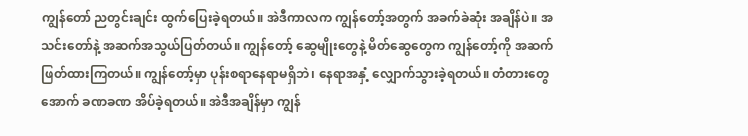ကျွန်တော် ညတွင်းချင်း ထွက်ပြေးခဲ့ရတယ်။ အဲဒီကာလက ကျွန်တော့်အတွက် အခက်ခဲဆုံး အချိန်ပဲ။ အသင်းတော်နဲ့ အဆက်အသွယ်ပြတ်တယ်။ ကျွန်တော့် ဆွေမျိုးတွေနဲ့ မိတ်ဆွေတွေက ကျွန်တော့်ကို အဆက်ဖြတ်ထားကြတယ်။ ကျွန်တော့်မှာ ပုန်းစရာနေရာမရှိဘဲ၊ နေရာအနှံ့ လျှောက်သွားခဲ့ရတယ်။ တံတားတွေအောက် ခဏခဏ အိပ်ခဲ့ရတယ်။ အဲဒီအချိန်မှာ ကျွန်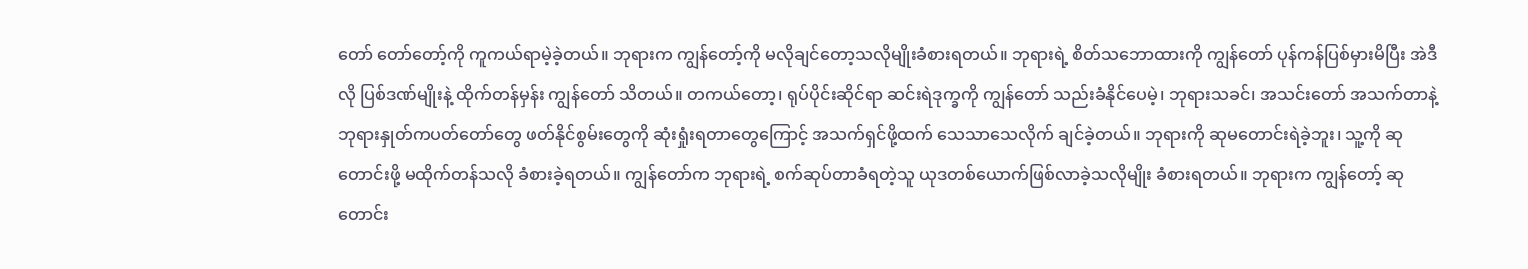တော် တော်တော့်ကို ကူကယ်ရာမဲ့ခဲ့တယ်။ ဘုရားက ကျွန်တော့်ကို မလိုချင်တော့သလိုမျိုးခံစားရတယ်။ ဘုရားရဲ့ စိတ်သဘောထားကို ကျွန်တော် ပုန်ကန်ပြစ်မှားမိပြီး အဲဒီလို ပြစ်ဒဏ်မျိုးနဲ့ ထိုက်တန်မှန်း ကျွန်တော် သိတယ်။ တကယ်တော့၊ ရုပ်ပိုင်းဆိုင်ရာ ဆင်းရဲဒုက္ခကို ကျွန်တော် သည်းခံနိုင်ပေမဲ့၊ ဘုရားသခင်၊ အသင်းတော် အသက်တာနဲ့ ဘုရားနှုတ်ကပတ်တော်တွေ ဖတ်နိုင်စွမ်းတွေကို ဆုံးရှုံးရတာတွေကြောင့် အသက်ရှင်ဖို့ထက် သေသာသေလိုက် ချင်ခဲ့တယ်။ ဘုရားကို ဆုမတောင်းရဲခဲ့ဘူး၊ သူ့ကို ဆုတောင်းဖို့ မထိုက်တန်သလို ခံစားခဲ့ရတယ်။ ကျွန်တော်က ဘုရားရဲ့ စက်ဆုပ်တာခံရတဲ့သူ ယုဒတစ်ယောက်ဖြစ်လာခဲ့သလိုမျိုး ခံစားရတယ်။ ဘုရားက ကျွန်တော့် ဆုတောင်း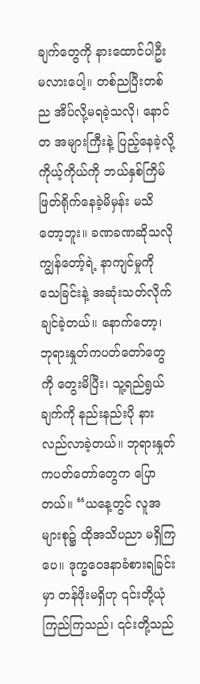ချက်တွေကို နားထောင်ပါဦးမလားပေါ့။ တစ်ညပြီးတစ်ည အိပ်လို့မရခဲ့သလို၊ နောင်တ အများကြီးနဲ့ ပြည့်နေခဲ့လို့ ကိုယ့်ကိုယ်ကို ဘယ်နှစ်ကြိမ်ဖြတ်ရိုက်နေခဲ့မိမှန်း မသိတော့ဘူး။ ခဏခဏဆိုသလို ကျွန်တော့်ရဲ့ နာကျင်မှုကို သေခြင်းနဲ့ အဆုံးသတ်လိုက်ချင်ခဲ့တယ်။ နောက်တော့၊ ဘုရားနှုတ်ကပတ်တော်တွေကို တွေးမိပြီး၊ သူ့ရည်ရွယ်ချက်ကို နည်းနည်းပို နားလည်လာခဲ့တယ်။ ဘုရားနှုတ်ကပတ်တော်တွေက ပြောတယ်။ “ယနေ့တွင် လူအများစု၌ ထိုအသိပညာ မရှိကြပေ။ ဒုက္ခဝေဒနာခံစားရခြင်းမှာ တန်ဖိုးမရှိဟု ၎င်းတို့ယုံကြည်ကြသည်၊ ၎င်းတို့သည်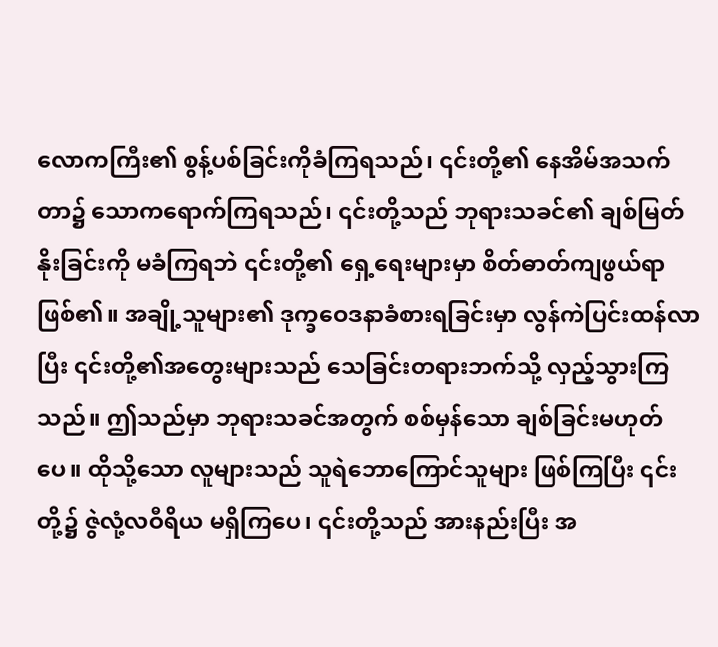လောကကြီး၏ စွန့်ပစ်ခြင်းကိုခံကြရသည်၊ ၎င်းတို့၏ နေအိမ်အသက်တာ၌ သောကရောက်ကြရသည်၊ ၎င်းတို့သည် ဘုရားသခင်၏ ချစ်မြတ်နိုးခြင်းကို မခံကြရဘဲ ၎င်းတို့၏ ရှေ့ရေးများမှာ စိတ်ဓာတ်ကျဖွယ်ရာဖြစ်၏။ အချို့သူများ၏ ဒုက္ခဝေဒနာခံစားရခြင်းမှာ လွန်ကဲပြင်းထန်လာပြီး ၎င်းတို့၏အတွေးများသည် သေခြင်းတရားဘက်သို့ လှည့်သွားကြသည်။ ဤသည်မှာ ဘုရားသခင်အတွက် စစ်မှန်သော ချစ်ခြင်းမဟုတ်ပေ။ ထိုသို့သော လူများသည် သူရဲဘောကြောင်သူများ ဖြစ်ကြပြီး ၎င်းတို့၌ ဇွဲလုံ့လဝီရိယ မရှိကြပေ၊ ၎င်းတို့သည် အားနည်းပြီး အ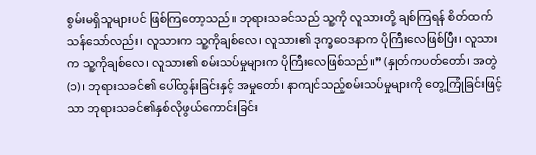စွမ်းမရှိသူများပင် ဖြစ်ကြတော့သည်။ ဘုရားသခင်သည် သူ့ကို လူသားတို့ ချစ်ကြရန် စိတ်ထက်သန်သော်လည်း၊ လူသားက သူ့ကိုချစ်လေ၊ လူသား၏ ဒုက္ခဝေဒနာက ပိုကြီးလေဖြစ်ပြီး၊ လူသားက သူ့ကိုချစ်လေ၊ လူသား၏ စမ်းသပ်မှုများက ပိုကြီးလေဖြစ်သည်။” (နှုတ်ကပတ်တော်၊ အတွဲ (၁)၊ ဘုရားသခင်၏ ပေါ်ထွန်းခြင်းနှင့် အမှုတော်၊ နာကျင်သည့်စမ်းသပ်မှုများကို တွေ့ကြုံခြင်းဖြင့်သာ ဘုရားသခင်၏နှစ်လိုဖွယ်ကောင်းခြင်း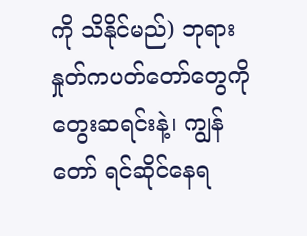ကို သိနိုင်မည်) ဘုရားနှုတ်ကပတ်တော်တွေကို တွေးဆရင်းနဲ့၊ ကျွန်တော် ရင်ဆိုင်နေရ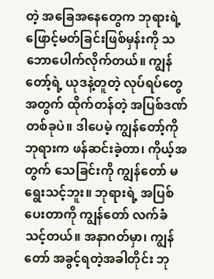တဲ့ အခြေအနေတွေက ဘုရားရဲ့ ဖြောင့်မတ်ခြင်းဖြစ်မှန်းကို သဘောပေါက်လိုက်တယ်။ ကျွန်တော့်ရဲ့ ယုဒနဲ့တူတဲ့ လုပ်ရပ်တွေအတွက် ထိုက်တန်တဲ့ အပြစ်ဒဏ်တစ်ခုပဲ။ ဒါပေမဲ့ ကျွန်တော့်ကို ဘုရားက ဖန်ဆင်းခဲ့တာ၊ ကိုယ့်အတွက် သေခြင်းကို ကျွန်တော် မရွေးသင့်ဘူး။ ဘုရားရဲ့ အပြစ်ပေးတာကို ကျွန်တော် လက်ခံသင့်တယ်။ အနာဂတ်မှာ၊ ကျွန်တော် အခွင့်ရတဲ့အခါတိုင်း ဘု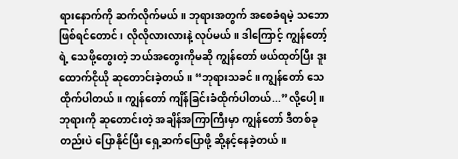ရားနောက်ကို ဆက်လိုက်မယ်။ ဘုရားအတွက် အစေခံရမဲ့ သဘောဖြစ်ရင်တောင်၊ လိုလိုလားလားနဲ့ လုပ်မယ်။ ဒါကြောင့် ကျွန်တော့်ရဲ့ သေဖို့တွေးတဲ့ ဘယ်အတွေးကိုမဆို ကျွန်တော် ဖယ်ထုတ်ပြီး ဒူးထောက်ငိုယို ဆုတောင်းခဲ့တယ်။ “ဘုရားသခင်။ ကျွန်တော် သေထိုက်ပါတယ်။ ကျွန်တော် ကျိန်ခြင်းခံထိုက်ပါတယ်...”လို့ပေါ့။ ဘုရားကို ဆုတောင်းတဲ့ အချိန်အကြာကြီးမှာ ကျွန်တော် ဒီတစ်ခုတည်းပဲ ပြောနိုင်ပြီး ရှေ့ဆက်ပြောဖို့ ဆို့နင့်နေခဲ့တယ်။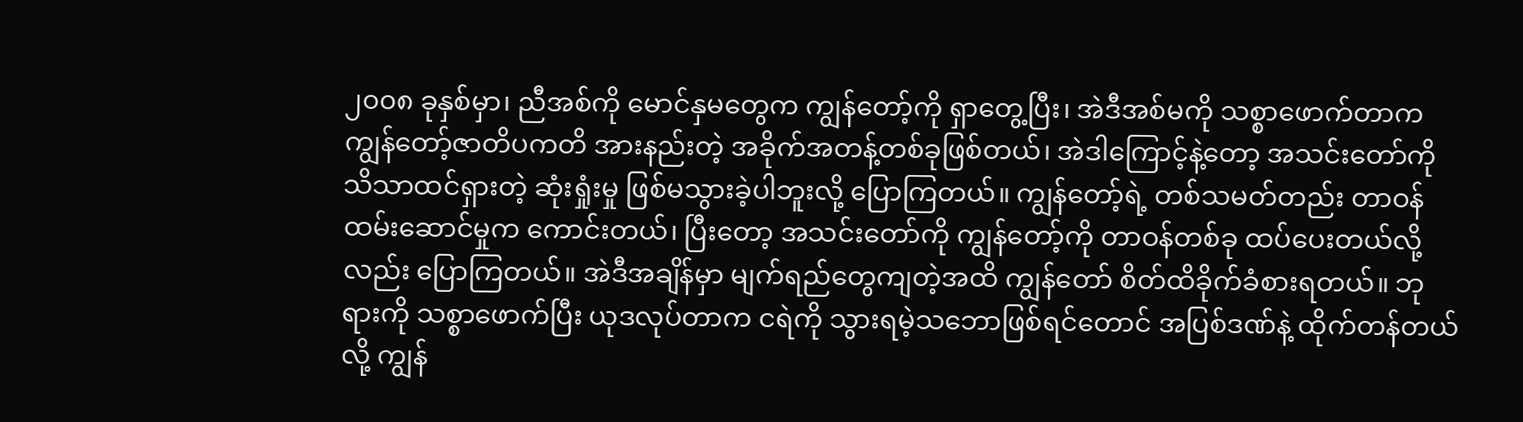၂၀၀၈ ခုနှစ်မှာ၊ ညီအစ်ကို မောင်နှမတွေက ကျွန်တော့်ကို ရှာတွေ့ပြီး၊ အဲဒီအစ်မကို သစ္စာဖောက်တာက ကျွန်တော့်ဇာတိပကတိ အားနည်းတဲ့ အခိုက်အတန့်တစ်ခုဖြစ်တယ်၊ အဲဒါကြောင့်နဲ့တော့ အသင်းတော်ကို သိသာထင်ရှားတဲ့ ဆုံးရှုံးမှု ဖြစ်မသွားခဲ့ပါဘူးလို့ ပြောကြတယ်။ ကျွန်တော့်ရဲ့ တစ်သမတ်တည်း တာဝန်ထမ်းဆောင်မှုက ကောင်းတယ်၊ ပြီးတော့ အသင်းတော်ကို ကျွန်တော့်ကို တာဝန်တစ်ခု ထပ်ပေးတယ်လို့လည်း ပြောကြတယ်။ အဲဒီအချိန်မှာ မျက်ရည်တွေကျတဲ့အထိ ကျွန်တော် စိတ်ထိခိုက်ခံစားရတယ်။ ဘုရားကို သစ္စာဖောက်ပြီး ယုဒလုပ်တာက ငရဲကို သွားရမဲ့သဘောဖြစ်ရင်တောင် အပြစ်ဒဏ်နဲ့ ထိုက်တန်တယ်လို့ ကျွန်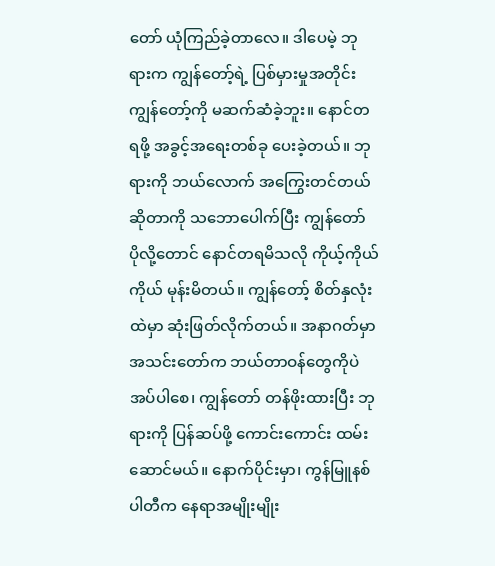တော် ယုံကြည်ခဲ့တာလေ။ ဒါပေမဲ့ ဘုရားက ကျွန်တော့်ရဲ့ ပြစ်မှားမှုအတိုင်း ကျွန်တော့်ကို မဆက်ဆံခဲ့ဘူး။ နောင်တရဖို့ အခွင့်အရေးတစ်ခု ပေးခဲ့တယ်။ ဘုရားကို ဘယ်လောက် အကြွေးတင်တယ်ဆိုတာကို သဘောပေါက်ပြီး ကျွန်တော် ပိုလို့တောင် နောင်တရမိသလို ကိုယ့်ကိုယ်ကိုယ် မုန်းမိတယ်။ ကျွန်တော့် စိတ်နှလုံးထဲမှာ ဆုံးဖြတ်လိုက်တယ်။ အနာဂတ်မှာ အသင်းတော်က ဘယ်တာဝန်တွေကိုပဲ အပ်ပါစေ၊ ကျွန်တော် တန်ဖိုးထားပြီး ဘုရားကို ပြန်ဆပ်ဖို့ ကောင်းကောင်း ထမ်းဆောင်မယ်။ နောက်ပိုင်းမှာ၊ ကွန်မြူနစ်ပါတီက နေရာအမျိုးမျိုး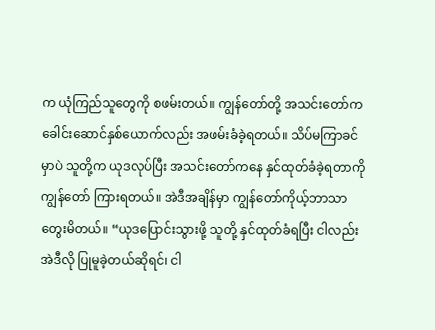က ယုံကြည်သူတွေကို စဖမ်းတယ်။ ကျွန်တော်တို့ အသင်းတော်က ခေါင်းဆောင်နှစ်ယောက်လည်း အဖမ်းခံခဲ့ရတယ်။ သိပ်မကြာခင်မှာပဲ သူတို့က ယုဒလုပ်ပြီး အသင်းတော်ကနေ နှင်ထုတ်ခံခဲ့ရတာကို ကျွန်တော် ကြားရတယ်။ အဲဒီအချိန်မှာ ကျွန်တော်ကိုယ့်ဘာသာ တွေးမိတယ်။ “ယုဒပြောင်းသွားဖို့ သူတို့ နှင်ထုတ်ခံရပြီး ငါလည်း အဲဒီလို ပြုမူခဲ့တယ်ဆိုရင်၊ ငါ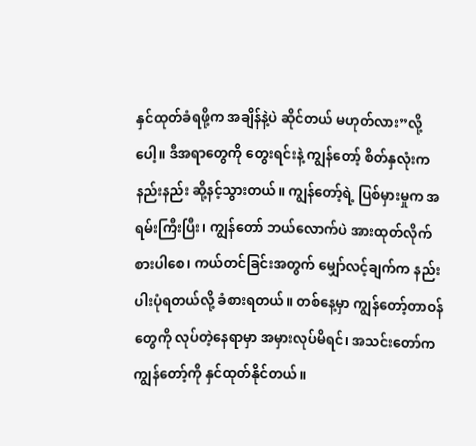နှင်ထုတ်ခံရဖို့က အချိန်နဲ့ပဲ ဆိုင်တယ် မဟုတ်လား”လို့ပေါ့။ ဒီအရာတွေကို တွေးရင်းနဲ့ ကျွန်တော့် စိတ်နှလုံးက နည်းနည်း ဆို့နင့်သွားတယ်။ ကျွန်တော့်ရဲ့ ပြစ်မှားမှုက အရမ်းကြီးပြီး၊ ကျွန်တော် ဘယ်လောက်ပဲ အားထုတ်လိုက်စားပါစေ၊ ကယ်တင်ခြင်းအတွက် မျှော်လင့်ချက်က နည်းပါးပုံရတယ်လို့ ခံစားရတယ်။ တစ်နေ့မှာ ကျွန်တော့်တာဝန်တွေကို လုပ်တဲ့နေရာမှာ အမှားလုပ်မိရင်၊ အသင်းတော်က ကျွန်တော့်ကို နှင်ထုတ်နိုင်တယ်။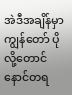အဲဒီအချိန်မှာ ကျွန်တော် ပိုလို့တောင် နောင်တရ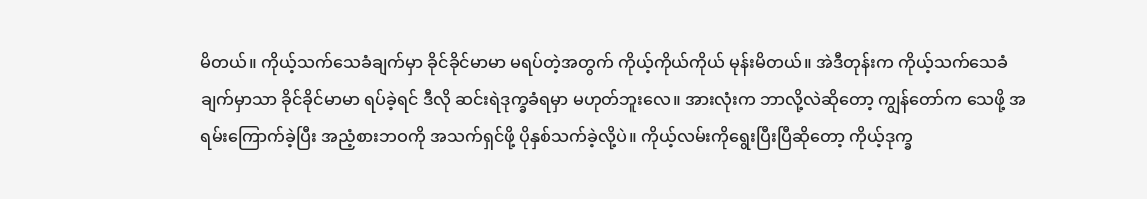မိတယ်။ ကိုယ့်သက်သေခံချက်မှာ ခိုင်ခိုင်မာမာ မရပ်တဲ့အတွက် ကိုယ့်ကိုယ်ကိုယ် မုန်းမိတယ်။ အဲဒီတုန်းက ကိုယ့်သက်သေခံချက်မှာသာ ခိုင်ခိုင်မာမာ ရပ်ခဲ့ရင် ဒီလို ဆင်းရဲဒုက္ခခံရမှာ မဟုတ်ဘူးလေ။ အားလုံးက ဘာလို့လဲဆိုတော့ ကျွန်တော်က သေဖို့ အရမ်းကြောက်ခဲ့ပြီး အညံ့စားဘဝကို အသက်ရှင်ဖို့ ပိုနှစ်သက်ခဲ့လို့ပဲ။ ကိုယ့်လမ်းကိုရွေးပြီးပြီဆိုတော့ ကိုယ့်ဒုက္ခ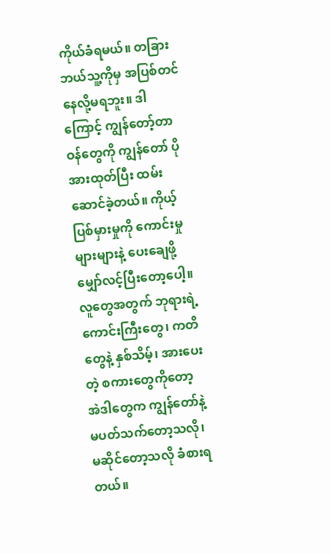ကိုယ်ခံရမယ်။ တခြားဘယ်သူ့ကိုမှ အပြစ်တင်နေလို့မရဘူး။ ဒါကြောင့် ကျွန်တော့်တာဝန်တွေကို ကျွန်တော် ပိုအားထုတ်ပြီး ထမ်းဆောင်ခဲ့တယ်။ ကိုယ့်ပြစ်မှားမှုကို ကောင်းမှုများများနဲ့ ပေးချေဖို့ မျှော်လင့်ပြီးတော့ပေါ့။ လူတွေအတွက် ဘုရားရဲ့ ကောင်းကြီးတွေ၊ ကတိတွေနဲ့ နှစ်သိမ့်၊ အားပေးတဲ့ စကားတွေကိုတော့ အဲဒါတွေက ကျွန်တော်နဲ့ မပတ်သက်တော့သလို၊ မဆိုင်တော့သလို ခံစားရတယ်။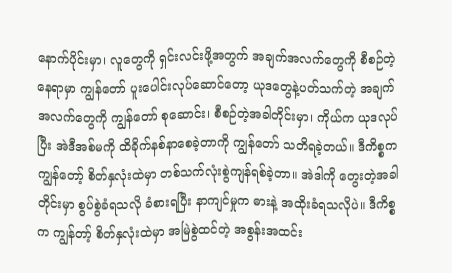နောက်ပိုင်းမှာ၊ လူတွေကို ရှင်းလင်းဖို့အတွက် အချက်အလက်တွေကို စီစဉ်တဲ့နေရာမှာ ကျွန်တော် ပူးပေါင်းလုပ်ဆောင်တော့ ယုဒတွေနဲ့ပတ်သက်တဲ့ အချက်အလက်တွေကို ကျွန်တော် စုဆောင်း၊ စီစဉ်တဲ့အခါတိုင်းမှာ၊ ကိုယ်က ယုဒလုပ်ပြီး အဲဒီအစ်မကို ထိခိုက်နစ်နာစေခဲ့တာကို ကျွန်တော် သတိရခဲ့တယ်။ ဒီကိစ္စက ကျွန်တော့် စိတ်နှလုံးထဲမှာ တစ်သက်လုံးစွဲကျန်ရစ်ခဲ့တာ။ အဲဒါကို တွေးတဲ့အခါတိုင်းမှာ စွပ်စွဲခံရသလို ခံစားရပြီး နာကျင်မှုက ဓားနဲ့ အထိုးခံရသလိုပဲ။ ဒီကိစ္စက ကျွန်တာ့် စိတ်နှလုံးထဲမှာ အမြဲစွဲထင်တဲ့ အစွန်းအထင်း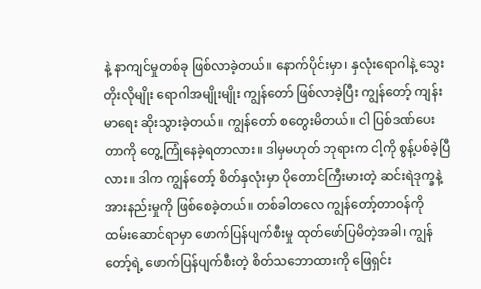နဲ့ နာကျင်မှုတစ်ခု ဖြစ်လာခဲ့တယ်။ နောက်ပိုင်းမှာ၊ နှလုံးရောဂါနဲ့ သွေးတိုးလိုမျိုး ရောဂါအမျိုးမျိုး ကျွန်တော် ဖြစ်လာခဲ့ပြီး ကျွန်တော့် ကျန်းမာရေး ဆိုးသွားခဲ့တယ်။ ကျွန်တော် စတွေးမိတယ်။ ငါ ပြစ်ဒဏ်ပေးတာကို တွေ့ကြုံနေခဲ့ရတာလား။ ဒါမှမဟုတ် ဘုရားက ငါ့ကို စွန့်ပစ်ခဲ့ပြီလား။ ဒါက ကျွန်တော့် စိတ်နှလုံးမှာ ပိုတောင်ကြီးမားတဲ့ ဆင်းရဲဒုက္ခနဲ့ အားနည်းမှုကို ဖြစ်စေခဲ့တယ်။ တစ်ခါတလေ ကျွန်တော့်တာဝန်ကို ထမ်းဆောင်ရာမှာ ဖောက်ပြန်ပျက်စီးမှု ထုတ်ဖော်ပြမိတဲ့အခါ၊ ကျွန်တော့်ရဲ့ ဖောက်ပြန်ပျက်စီးတဲ့ စိတ်သဘောထားကို ဖြေရှင်း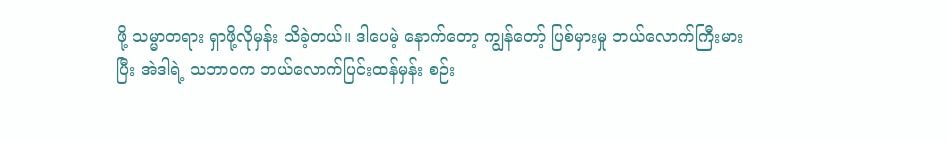ဖို့ သမ္မာတရား ရှာဖို့လိုမှန်း သိခဲ့တယ်။ ဒါပေမဲ့ နောက်တော့ ကျွန်တော့် ပြစ်မှားမှု ဘယ်လောက်ကြီးမားပြီး အဲဒါရဲ့ သဘာဝက ဘယ်လောက်ပြင်းထန်မှန်း စဉ်း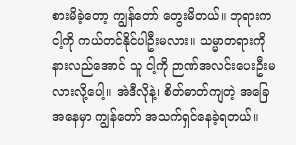စားမိခဲ့တော့ ကျွန်တော် တွေးမိတယ်။ ဘုရားက ငါ့ကို ကယ်တင်နိုင်ပါဦးမလား။ သမ္မာတရားကို နားလည်အောင် သူ ငါ့ကို ဉာဏ်အလင်းပေးဦးမလားလို့ပေါ့။ အဲဒီလိုနဲ့၊ စိတ်ဓာတ်ကျတဲ့ အခြေအနေမှာ ကျွန်တော် အသက်ရှင်နေခဲ့ရတယ်။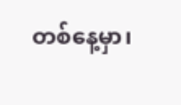တစ်နေ့မှာ၊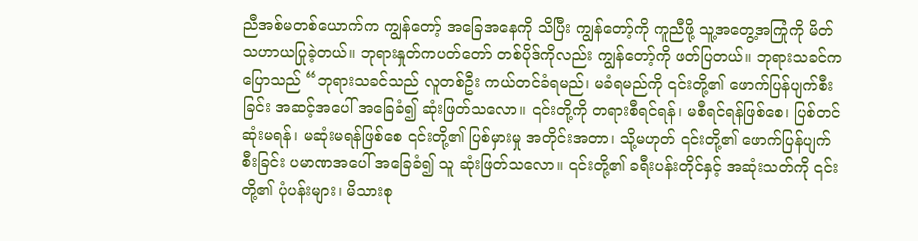ညီအစ်မတစ်ယောက်က ကျွန်တော့် အခြေအနေကို သိပြီး ကျွန်တော့်ကို ကူညီဖို့ သူ့အတွေ့အကြုံကို မိတ်သဟာယပြုခဲ့တယ်။ ဘုရားနှုတ်ကပတ်တော် တစ်ပိုဒ်ကိုလည်း ကျွန်တော့်ကို ဖတ်ပြတယ်။ ဘုရားသခင်က ပြောသည် “ဘုရားသခင်သည် လူတစ်ဦး ကယ်တင်ခံရမည်၊ မခံရမည်ကို ၎င်းတို့၏ ဖောက်ပြန်ပျက်စီးခြင်း အဆင့်အပေါ် အခြေခံ၍ ဆုံးဖြတ်သလော။ ၎င်းတို့ကို တရားစီရင်ရန်၊ မစီရင်ရန်ဖြစ်စေ၊ ပြစ်တင်ဆုံးမရန်၊ မဆုံးမရန်ဖြစ်စေ ၎င်းတို့၏ ပြစ်မှားမှု အတိုင်းအတာ၊ သို့မဟုတ် ၎င်းတို့၏ ဖောက်ပြန်ပျက်စီးခြင်း ပမာဏအပေါ် အခြေခံ၍ သူ ဆုံးဖြတ်သလော။ ၎င်းတို့၏ ခရီးပန်းတိုင်နှင့် အဆုံးသတ်ကို ၎င်းတို့၏ ပုံပန်းများ၊ မိသားစု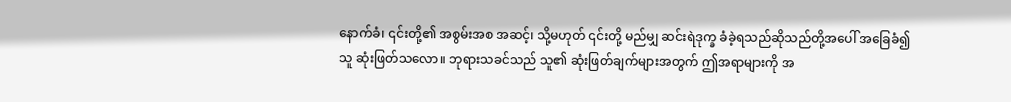နောက်ခံ၊ ၎င်းတို့၏ အစွမ်းအစ အဆင့်၊ သို့မဟုတ် ၎င်းတို့ မည်မျှ ဆင်းရဲဒုက္ခ ခံခဲ့ရသည်ဆိုသည်တို့အပေါ် အခြေခံ၍ သူ ဆုံးဖြတ်သလော။ ဘုရားသခင်သည် သူ၏ ဆုံးဖြတ်ချက်များအတွက် ဤအရာများကို အ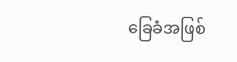ခြေခံအဖြစ်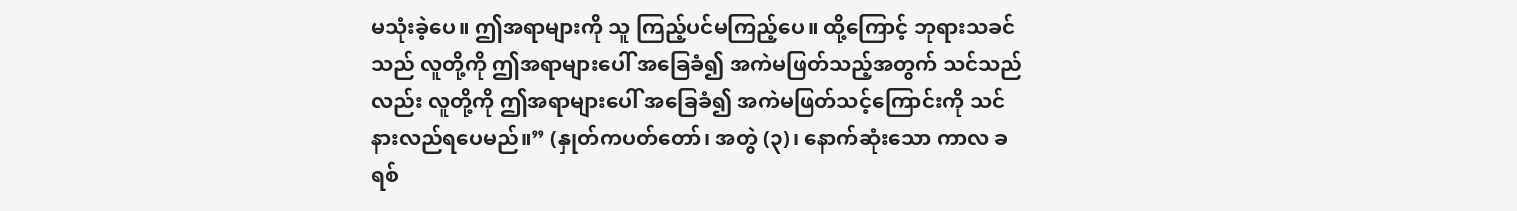မသုံးခဲ့ပေ။ ဤအရာများကို သူ ကြည့်ပင်မကြည့်ပေ။ ထို့ကြောင့် ဘုရားသခင်သည် လူတို့ကို ဤအရာများပေါ် အခြေခံ၍ အကဲမဖြတ်သည့်အတွက် သင်သည်လည်း လူတို့ကို ဤအရာများပေါ် အခြေခံ၍ အကဲမဖြတ်သင့်ကြောင်းကို သင်နားလည်ရပေမည်။” (နှုတ်ကပတ်တော်၊ အတွဲ (၃)၊ နောက်ဆုံးသော ကာလ ခရစ်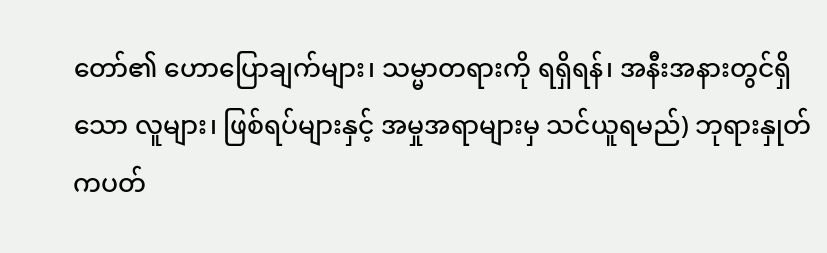တော်၏ ဟောပြောချက်များ၊ သမ္မာတရားကို ရရှိရန်၊ အနီးအနားတွင်ရှိသော လူများ၊ ဖြစ်ရပ်များနှင့် အမှုအရာများမှ သင်ယူရမည်) ဘုရားနှုတ်ကပတ်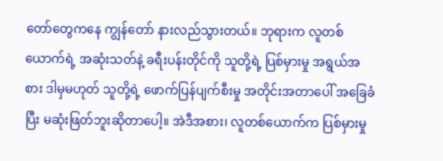တော်တွေကနေ ကျွန်တော် နားလည်သွားတယ်။ ဘုရားက လူတစ်ယောက်ရဲ့ အဆုံးသတ်နဲ့ ခရီးပန်းတိုင်ကို သူတို့ရဲ့ ပြစ်မှားမှု အရွယ်အစား ဒါမှမဟုတ် သူတို့ရဲ့ ဖောက်ပြန်ပျက်စီးမှု အတိုင်းအတာပေါ် အခြေခံပြီး မဆုံးဖြတ်ဘူးဆိုတာပေါ့။ အဲဒီအစား၊ လူတစ်ယောက်က ပြစ်မှားမှု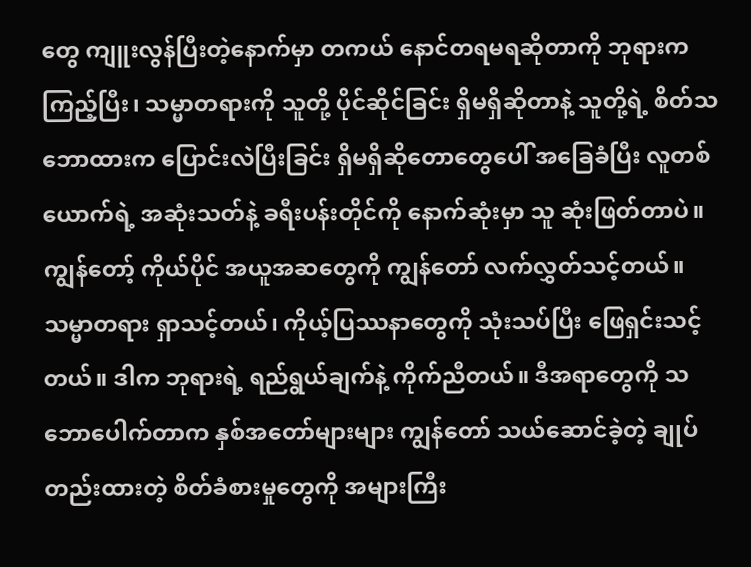တွေ ကျူးလွန်ပြီးတဲ့နောက်မှာ တကယ် နောင်တရမရဆိုတာကို ဘုရားက ကြည့်ပြီး၊ သမ္မာတရားကို သူတို့ ပိုင်ဆိုင်ခြင်း ရှိမရှိဆိုတာနဲ့ သူတို့ရဲ့ စိတ်သဘောထားက ပြောင်းလဲပြီးခြင်း ရှိမရှိဆိုတောတွေပေါ် အခြေခံပြီး လူတစ်ယောက်ရဲ့ အဆုံးသတ်နဲ့ ခရီးပန်းတိုင်ကို နောက်ဆုံးမှာ သူ ဆုံးဖြတ်တာပဲ။ ကျွန်တော့် ကိုယ်ပိုင် အယူအဆတွေကို ကျွန်တော် လက်လွှတ်သင့်တယ်။ သမ္မာတရား ရှာသင့်တယ်၊ ကိုယ့်ပြဿနာတွေကို သုံးသပ်ပြီး ဖြေရှင်းသင့်တယ်။ ဒါက ဘုရားရဲ့ ရည်ရွယ်ချက်နဲ့ ကိုက်ညီတယ်။ ဒီအရာတွေကို သဘောပေါက်တာက နှစ်အတော်များများ ကျွန်တော် သယ်ဆောင်ခဲ့တဲ့ ချုပ်တည်းထားတဲ့ စိတ်ခံစားမှုတွေကို အများကြီး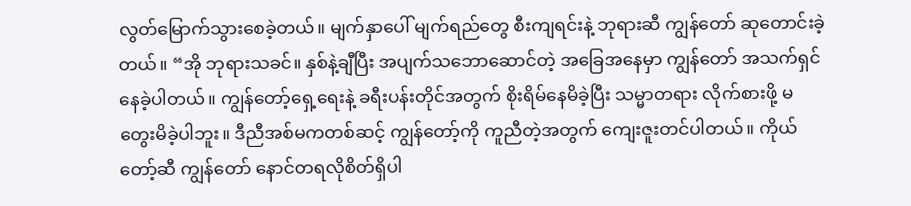လွတ်မြောက်သွားစေခဲ့တယ်။ မျက်နှာပေါ် မျက်ရည်တွေ စီးကျရင်းနဲ့ ဘုရားဆီ ကျွန်တော် ဆုတောင်းခဲ့တယ်။ “အို ဘုရားသခင်။ နှစ်နဲ့ချီပြီး အပျက်သဘောဆောင်တဲ့ အခြေအနေမှာ ကျွန်တော် အသက်ရှင်နေခဲ့ပါတယ်။ ကျွန်တော့်ရှေ့ရေးနဲ့ ခရီးပန်းတိုင်အတွက် စိုးရိမ်နေမိခဲ့ပြီး သမ္မာတရား လိုက်စားဖို့ မတွေးမိခဲ့ပါဘူး။ ဒီညီအစ်မကတစ်ဆင့် ကျွန်တော့်ကို ကူညီတဲ့အတွက် ကျေးဇူးတင်ပါတယ်။ ကိုယ်တော့်ဆီ ကျွန်တော် နောင်တရလိုစိတ်ရှိပါ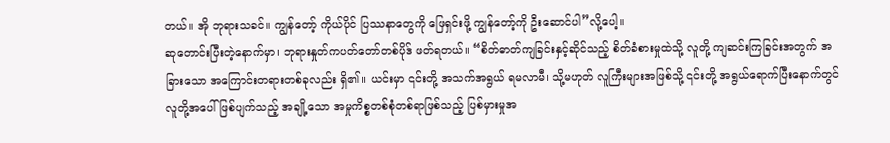တယ်။ အို ဘုရားသခင်။ ကျွန်တော့် ကိုယ်ပိုင် ပြဿနာတွေကို ဖြေရှင်းဖို့ ကျွန်တော့်ကို ဦးဆောင်ပါ”လို့ပေါ့။
ဆုတောင်းပြီးတဲ့နောက်မှာ၊ ဘုရားနှုတ်ကပတ်တော်တစ်ပိုဒ် ဖတ်ရတယ်။ “စိတ်ဓာတ်ကျခြင်းနှင့်ဆိုင်သည့် စိတ်ခံစားမှုထဲသို့ လူတို့ ကျဆင်းကြခြင်းအတွက် အခြားသော အကြောင်းတရားတစ်ခုလည်း ရှိ၏။ ယင်းမှာ ၎င်းတို့ အသက်အရွယ် ရမလာမီ၊ သို့မဟုတ် လူကြီးများအဖြစ်သို့ ၎င်းတို့ အရွယ်ရောက်ပြီးနောက်တွင် လူတို့အပေါ် ဖြစ်ပျက်သည့် အချို့သော အမှုကိစ္စတစ်စုံတစ်ရာဖြစ်သည့် ပြစ်မှားမှုအ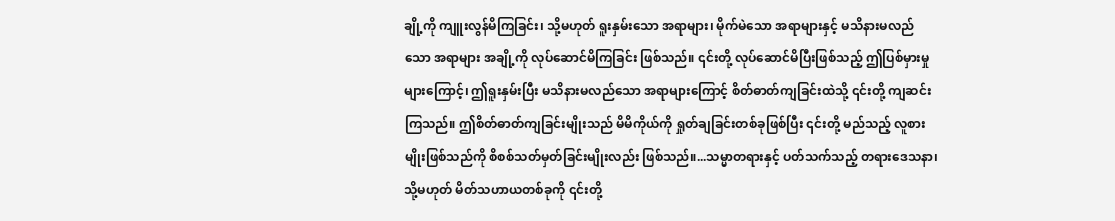ချို့ကို ကျူးလွန်မိကြခြင်း၊ သို့မဟုတ် ရူးနှမ်းသော အရာများ၊ မိုက်မဲသော အရာများနှင့် မသိနားမလည်သော အရာများ အချို့ကို လုပ်ဆောင်မိကြခြင်း ဖြစ်သည်။ ၎င်းတို့ လုပ်ဆောင်မိပြီးဖြစ်သည့် ဤပြစ်မှားမှုများကြောင့်၊ ဤရူးနှမ်းပြီး မသိနားမလည်သော အရာများကြောင့် စိတ်ဓာတ်ကျခြင်းထဲသို့ ၎င်းတို့ ကျဆင်းကြသည်။ ဤစိတ်ဓာတ်ကျခြင်းမျိုးသည် မိမိကိုယ်ကို ရှုတ်ချခြင်းတစ်ခုဖြစ်ပြီး ၎င်းတို့ မည်သည့် လူစားမျိုးဖြစ်သည်ကို စိစစ်သတ်မှတ်ခြင်းမျိုးလည်း ဖြစ်သည်။...သမ္မာတရားနှင့် ပတ်သက်သည့် တရားဒေသနာ၊ သို့မဟုတ် မိတ်သဟာယတစ်ခုကို ၎င်းတို့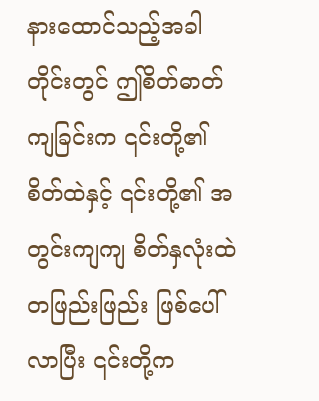နားထောင်သည့်အခါတိုင်းတွင် ဤစိတ်ဓာတ်ကျခြင်းက ၎င်းတို့၏ စိတ်ထဲနှင့် ၎င်းတို့၏ အတွင်းကျကျ စိတ်နှလုံးထဲ တဖြည်းဖြည်း ဖြစ်ပေါ်လာပြီး ၎င်းတို့က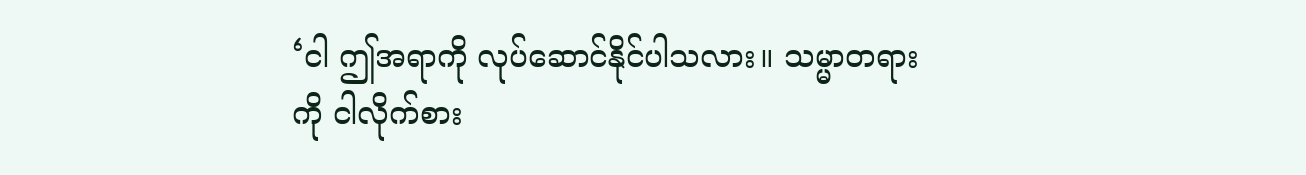‘ငါ ဤအရာကို လုပ်ဆောင်နိုင်ပါသလား။ သမ္မာတရားကို ငါလိုက်စား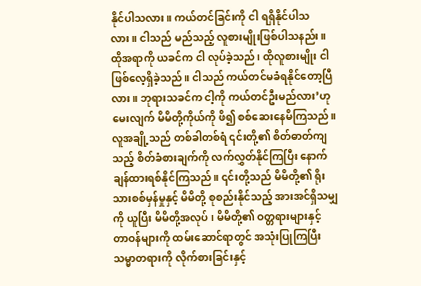နိုင်ပါသလား။ ကယ်တင်ခြင်းကို ငါ ရရှိနိုင်ပါသလား။ ငါသည် မည်သည့် လူစားမျိုးဖြစ်ပါသနည်း။ ထိုအရာကို ယခင်က ငါ လုပ်ခဲ့သည်၊ ထိုလူစားမျိုး ငါ ဖြစ်လေ့ရှိခဲ့သည်။ ငါသည် ကယ်တင်မခံရနိုင်တော့ပြီလား။ ဘုရားသခင်က ငါ့ကို ကယ်တင်ဦးမည်လား’ဟု မေးလျက် မိမိတို့ကိုယ်ကို ဖိ၍ စစ်ဆေးနေမိကြသည်။ လူအချို့သည် တစ်ခါတစ်ရံ ၎င်းတို့၏ စိတ်ဓာတ်ကျသည့် စိတ်ခံစားချက်ကို လက်လွှတ်နိုင်ကြပြီး နောက်ချန်ထားရစ်နိုင်ကြသည်။ ၎င်းတို့သည် မိမိတို့၏ ရိုးသားစစ်မှန်မှုနှင့် မိမိတို့ စုစည်းနိုင်သည့် အားအင်ရှိသမျှကို ယူပြီး မိမိတို့အလုပ်၊ မိမိတို့၏ ဝတ္တရားများနှင့် တာဝန်များကို ထမ်းဆောင်ရာတွင် အသုံးပြုကြပြီး သမ္မာတရားကို လိုက်စားခြင်းနှင့်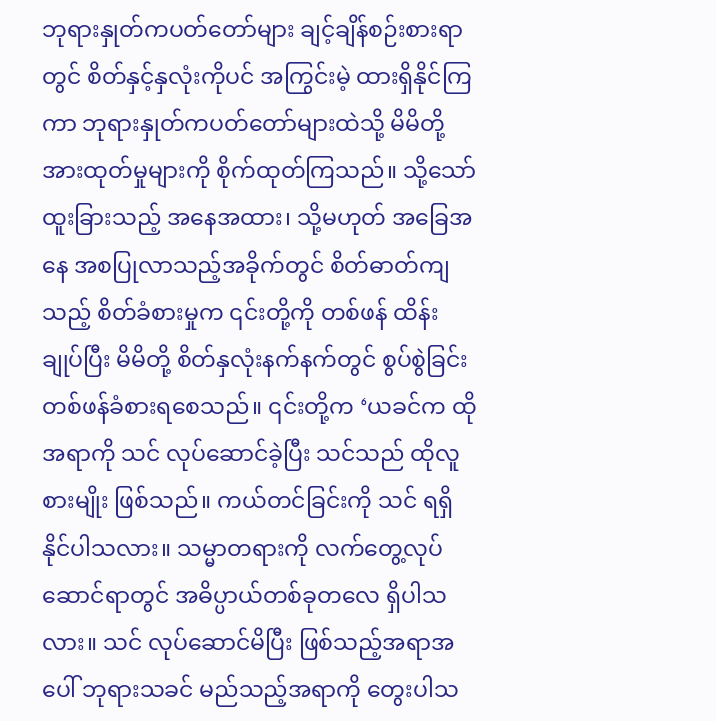ဘုရားနှုတ်ကပတ်တော်များ ချင့်ချိန်စဉ်းစားရာတွင် စိတ်နှင့်နှလုံးကိုပင် အကြွင်းမဲ့ ထားရှိနိုင်ကြကာ ဘုရားနှုတ်ကပတ်တော်များထဲသို့ မိမိတို့ အားထုတ်မှုများကို စိုက်ထုတ်ကြသည်။ သို့သော် ထူးခြားသည့် အနေအထား၊ သို့မဟုတ် အခြေအနေ အစပြုလာသည့်အခိုက်တွင် စိတ်ဓာတ်ကျသည့် စိတ်ခံစားမှုက ၎င်းတို့ကို တစ်ဖန် ထိန်းချုပ်ပြီး မိမိတို့ စိတ်နှလုံးနက်နက်တွင် စွပ်စွဲခြင်း တစ်ဖန်ခံစားရစေသည်။ ၎င်းတို့က ‘ယခင်က ထိုအရာကို သင် လုပ်ဆောင်ခဲ့ပြီး သင်သည် ထိုလူစားမျိုး ဖြစ်သည်။ ကယ်တင်ခြင်းကို သင် ရရှိနိုင်ပါသလား။ သမ္မာတရားကို လက်တွေ့လုပ်ဆောင်ရာတွင် အဓိပ္ပာယ်တစ်ခုတလေ ရှိပါသလား။ သင် လုပ်ဆောင်မိပြီး ဖြစ်သည့်အရာအပေါ် ဘုရားသခင် မည်သည့်အရာကို တွေးပါသ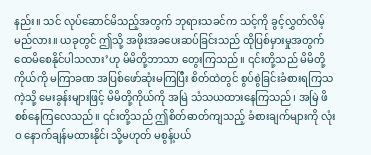နည်း။ သင် လုပ်ဆောင်မိသည့်အတွက် ဘုရားသခင်က သင့်ကို ခွင့်လွှတ်လိမ့်မည်လား။ ယခုတွင် ဤသို့ အဖိုးအခပေးဆပ်ခြင်းသည် ထိုပြစ်မှားမှုအတွက် ထေမိစေနိုင်ပါသလား’ဟု မိမိတို့ဘာသာ တွေးကြသည်။ ၎င်းတို့သည် မိမိတို့ကိုယ်ကို မကြာခဏ အပြစ်ဖော်ဆုံးမကြပြီး စိတ်ထဲတွင် စွပ်စွဲခြင်းခံစားရကြသကဲ့သို့ မေးခွန်းများဖြင့် မိမိတို့ကိုယ်ကို အမြဲ သံသယထားနေကြသည်၊ အမြဲ ဖိစစ်နေကြလေသည်။ ၎င်းတို့သည် ဤစိတ်ဓာတ်ကျသည့် ခံစားချက်များကို လုံးဝ နောက်ချန်မထားနိုင်၊ သို့မဟုတ် မစွန့်ပယ်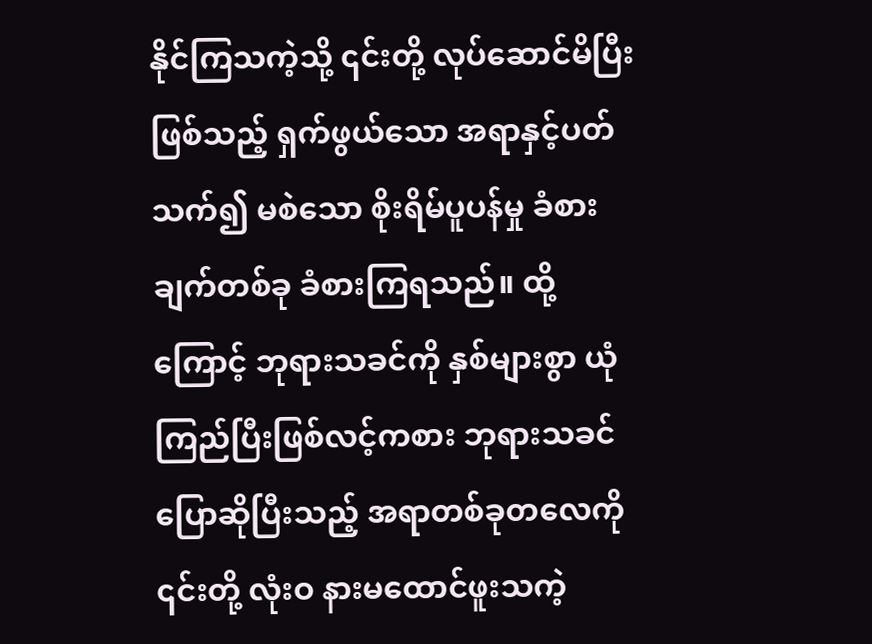နိုင်ကြသကဲ့သို့ ၎င်းတို့ လုပ်ဆောင်မိပြီးဖြစ်သည့် ရှက်ဖွယ်သော အရာနှင့်ပတ်သက်၍ မစဲသော စိုးရိမ်ပူပန်မှု ခံစားချက်တစ်ခု ခံစားကြရသည်။ ထို့ကြောင့် ဘုရားသခင်ကို နှစ်များစွာ ယုံကြည်ပြီးဖြစ်လင့်ကစား ဘုရားသခင် ပြောဆိုပြီးသည့် အရာတစ်ခုတလေကို ၎င်းတို့ လုံးဝ နားမထောင်ဖူးသကဲ့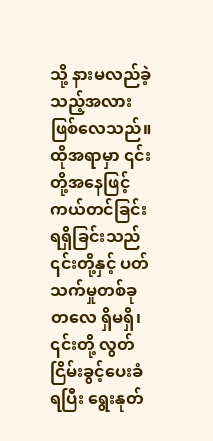သို့ နားမလည်ခဲ့သည့်အလား ဖြစ်လေသည်။ ထိုအရာမှာ ၎င်းတို့အနေဖြင့် ကယ်တင်ခြင်း ရရှိခြင်းသည် ၎င်းတို့နှင့် ပတ်သက်မှုတစ်ခုတလေ ရှိမရှိ၊ ၎င်းတို့ လွတ်ငြိမ်းခွင့်ပေးခံရပြီး ရွေးနုတ်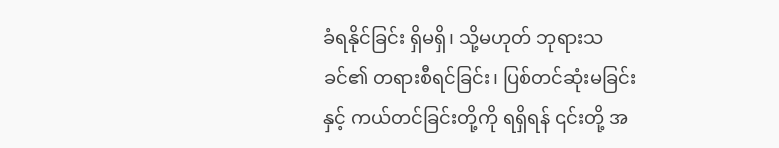ခံရနိုင်ခြင်း ရှိမရှိ၊ သို့မဟုတ် ဘုရားသခင်၏ တရားစီရင်ခြင်း၊ ပြစ်တင်ဆုံးမခြင်းနှင့် ကယ်တင်ခြင်းတို့ကို ရရှိရန် ၎င်းတို့ အ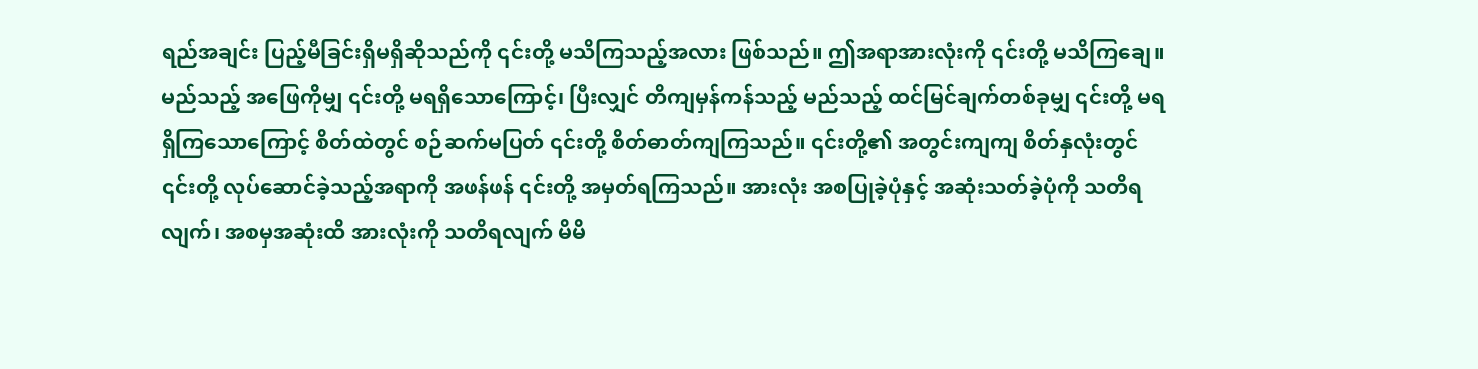ရည်အချင်း ပြည့်မီခြင်းရှိမရှိဆိုသည်ကို ၎င်းတို့ မသိကြသည့်အလား ဖြစ်သည်။ ဤအရာအားလုံးကို ၎င်းတို့ မသိကြချေ။ မည်သည့် အဖြေကိုမျှ ၎င်းတို့ မရရှိသောကြောင့်၊ ပြီးလျှင် တိကျမှန်ကန်သည့် မည်သည့် ထင်မြင်ချက်တစ်ခုမျှ ၎င်းတို့ မရရှိကြသောကြောင့် စိတ်ထဲတွင် စဉ်ဆက်မပြတ် ၎င်းတို့ စိတ်ဓာတ်ကျကြသည်။ ၎င်းတို့၏ အတွင်းကျကျ စိတ်နှလုံးတွင် ၎င်းတို့ လုပ်ဆောင်ခဲ့သည့်အရာကို အဖန်ဖန် ၎င်းတို့ အမှတ်ရကြသည်။ အားလုံး အစပြုခဲ့ပုံနှင့် အဆုံးသတ်ခဲ့ပုံကို သတိရလျက်၊ အစမှအဆုံးထိ အားလုံးကို သတိရလျက် မိမိ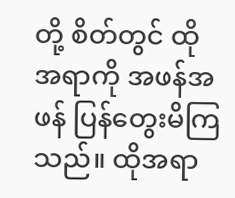တို့ စိတ်တွင် ထိုအရာကို အဖန်အဖန် ပြန်တွေးမိကြသည်။ ထိုအရာ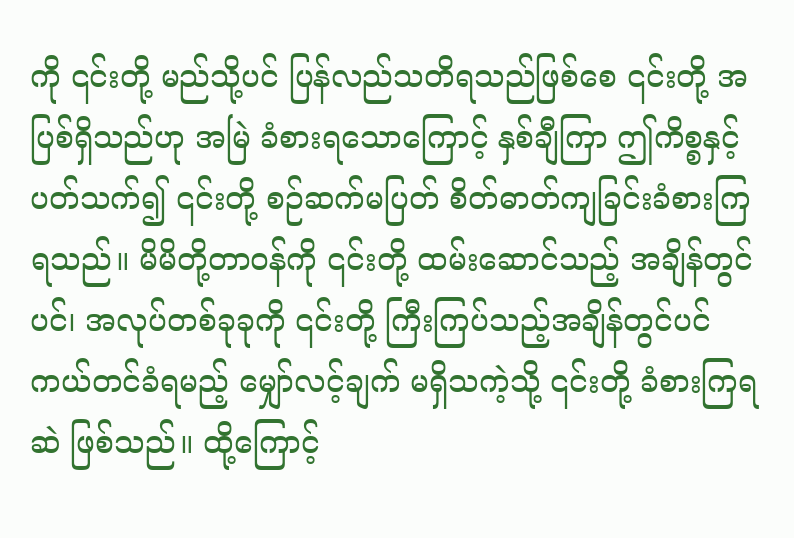ကို ၎င်းတို့ မည်သို့ပင် ပြန်လည်သတိရသည်ဖြစ်စေ ၎င်းတို့ အပြစ်ရှိသည်ဟု အမြဲ ခံစားရသောကြောင့် နှစ်ချီကြာ ဤကိစ္စနှင့်ပတ်သက်၍ ၎င်းတို့ စဉ်ဆက်မပြတ် စိတ်ဓာတ်ကျခြင်းခံစားကြရသည်။ မိမိတို့တာဝန်ကို ၎င်းတို့ ထမ်းဆောင်သည့် အချိန်တွင်ပင်၊ အလုပ်တစ်ခုခုကို ၎င်းတို့ ကြီးကြပ်သည့်အချိန်တွင်ပင် ကယ်တင်ခံရမည့် မျှော်လင့်ချက် မရှိသကဲ့သို့ ၎င်းတို့ ခံစားကြရဆဲ ဖြစ်သည်။ ထို့ကြောင့်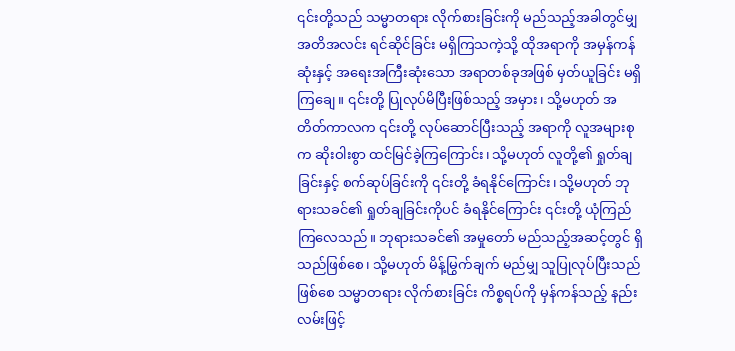၎င်းတို့သည် သမ္မာတရား လိုက်စားခြင်းကို မည်သည့်အခါတွင်မျှ အတိအလင်း ရင်ဆိုင်ခြင်း မရှိကြသကဲ့သို့ ထိုအရာကို အမှန်ကန်ဆုံးနှင့် အရေးအကြီးဆုံးသော အရာတစ်ခုအဖြစ် မှတ်ယူခြင်း မရှိကြချေ။ ၎င်းတို့ ပြုလုပ်မိပြီးဖြစ်သည့် အမှား၊ သို့မဟုတ် အတိတ်ကာလက ၎င်းတို့ လုပ်ဆောင်ပြီးသည့် အရာကို လူအများစုက ဆိုးဝါးစွာ ထင်မြင်ခဲ့ကြကြောင်း၊ သို့မဟုတ် လူတို့၏ ရှုတ်ချခြင်းနှင့် စက်ဆုပ်ခြင်းကို ၎င်းတို့ ခံရနိုင်ကြောင်း၊ သို့မဟုတ် ဘုရားသခင်၏ ရှုတ်ချခြင်းကိုပင် ခံရနိုင်ကြောင်း ၎င်းတို့ ယုံကြည်ကြလေသည်။ ဘုရားသခင်၏ အမှုတော် မည်သည့်အဆင့်တွင် ရှိသည်ဖြစ်စေ၊ သို့မဟုတ် မိန့်မြွက်ချက် မည်မျှ သူပြုလုပ်ပြီးသည်ဖြစ်စေ သမ္မာတရား လိုက်စားခြင်း ကိစ္စရပ်ကို မှန်ကန်သည့် နည်းလမ်းဖြင့်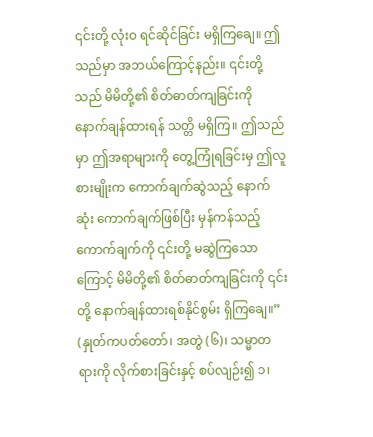၎င်းတို့ လုံးဝ ရင်ဆိုင်ခြင်း မရှိကြချေ။ ဤသည်မှာ အဘယ်ကြောင့်နည်း။ ၎င်းတို့သည် မိမိတို့၏ စိတ်ဓာတ်ကျခြင်းကို နောက်ချန်ထားရန် သတ္တိ မရှိကြ။ ဤသည်မှာ ဤအရာများကို တွေ့ကြုံရခြင်းမှ ဤလူစားမျိုးက ကောက်ချက်ဆွဲသည့် နောက်ဆုံး ကောက်ချက်ဖြစ်ပြီး မှန်ကန်သည့် ကောက်ချက်ကို ၎င်းတို့ မဆွဲကြသောကြောင့် မိမိတို့၏ စိတ်ဓာတ်ကျခြင်းကို ၎င်းတို့ နောက်ချန်ထားရစ်နိုင်စွမ်း ရှိကြချေ။” (နှုတ်ကပတ်တော်၊ အတွဲ (၆)၊ သမ္မာတရားကို လိုက်စားခြင်းနှင့် စပ်လျဉ်း၍ ၁၊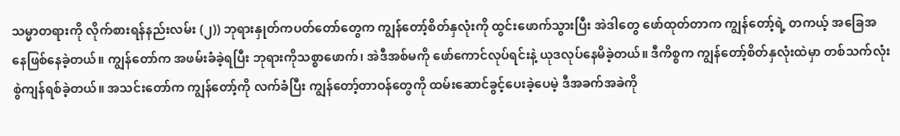သမ္မာတရားကို လိုက်စားရန်နည်းလမ်း (၂)) ဘုရားနှုတ်ကပတ်တော်တွေက ကျွန်တော့်စိတ်နှလုံးကို ထွင်းဖောက်သွားပြီး အဲဒါတွေ ဖော်ထုတ်တာက ကျွန်တော့်ရဲ့ တကယ့် အခြေအနေဖြစ်နေခဲ့တယ်။ ကျွန်တော်က အဖမ်းခံခဲ့ရပြီး ဘုရားကိုသစ္စာဖောက်၊ အဲဒီအစ်မကို ဖော်ကောင်လုပ်ရင်းနဲ့ ယုဒလုပ်နေမိခဲ့တယ်။ ဒီကိစ္စက ကျွန်တော့်စိတ်နှလုံးထဲမှာ တစ်သက်လုံးစွဲကျန်ရစ်ခဲ့တယ်။ အသင်းတော်က ကျွန်တော့်ကို လက်ခံပြီး ကျွန်တော့်တာဝန်တွေကို ထမ်းဆောင်ခွင့်ပေးခဲ့ပေမဲ့ ဒီအခက်အခဲကို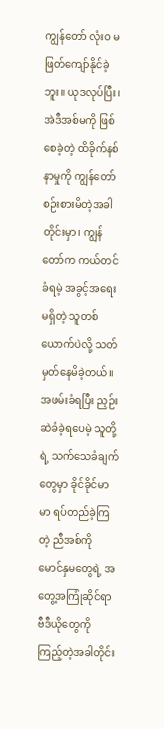ကျွန်တော် လုံးဝ မဖြတ်ကျော်နိုင်ခဲ့ဘူး။ ယုဒလုပ်ပြီး၊ အဲဒီအစ်မကို ဖြစ်စေခဲ့တဲ့ ထိခိုက်နစ်နာမှုကို ကျွန်တော် စဉ်းစားမိတဲ့အခါတိုင်းမှာ၊ ကျွန်တော်က ကယ်တင်ခံရမဲ့ အခွင့်အရေးမရှိတဲ့ သူတစ်ယောက်ပဲလို့ သတ်မှတ်နေမိခဲ့တယ်။ အဖမ်းခံရပြီး ညှဉ်းဆဲခံခဲ့ရပေမဲ့ သူတို့ရဲ့ သက်သေခံချက်တွေမှာ ခိုင်ခိုင်မာမာ ရပ်တည်ခဲ့ကြတဲ့ ညီအစ်ကို မောင်နှမတွေရဲ့ အတွေ့အကြုံဆိုင်ရာ ဗီဒီယိုတွေကို ကြည့်တဲ့အခါတိုင်း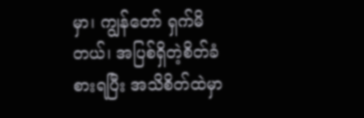မှာ၊ ကျွန်တော် ရှက်မိတယ်၊ အပြစ်ရှိတဲ့စိတ်ခံစားရပြီး အသိစိတ်ထဲမှာ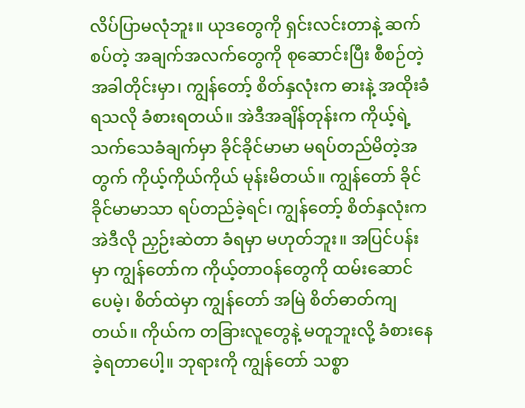လိပ်ပြာမလုံဘူး။ ယုဒတွေကို ရှင်းလင်းတာနဲ့ ဆက်စပ်တဲ့ အချက်အလက်တွေကို စုဆောင်းပြီး စီစဉ်တဲ့အခါတိုင်းမှာ၊ ကျွန်တော့် စိတ်နှလုံးက ဓားနဲ့ အထိုးခံရသလို ခံစားရတယ်။ အဲဒီအချိန်တုန်းက ကိုယ့်ရဲ့ သက်သေခံချက်မှာ ခိုင်ခိုင်မာမာ မရပ်တည်မိတဲ့အတွက် ကိုယ့်ကိုယ်ကိုယ် မုန်းမိတယ်။ ကျွန်တော် ခိုင်ခိုင်မာမာသာ ရပ်တည်ခဲ့ရင်၊ ကျွန်တော့် စိတ်နှလုံးက အဲဒီလို ညှဉ်းဆဲတာ ခံရမှာ မဟုတ်ဘူး။ အပြင်ပန်းမှာ ကျွန်တော်က ကိုယ့်တာဝန်တွေကို ထမ်းဆောင်ပေမဲ့၊ စိတ်ထဲမှာ ကျွန်တော် အမြဲ စိတ်ဓာတ်ကျတယ်။ ကိုယ်က တခြားလူတွေနဲ့ မတူဘူးလို့ ခံစားနေခဲ့ရတာပေါ့။ ဘုရားကို ကျွန်တော် သစ္စာ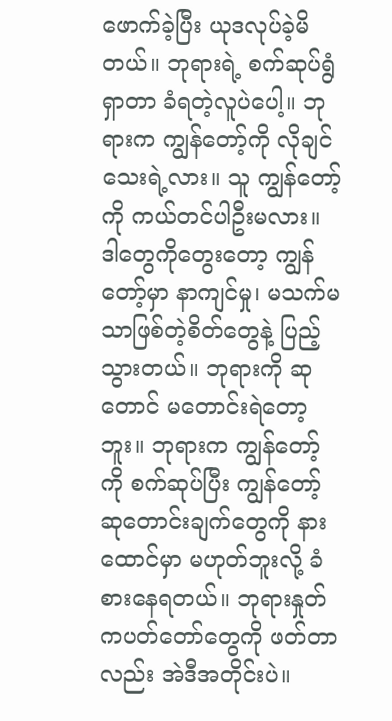ဖောက်ခဲ့ပြီး ယုဒလုပ်ခဲ့မိတယ်။ ဘုရားရဲ့ စက်ဆုပ်ရွံရှာတာ ခံရတဲ့လူပဲပေါ့။ ဘုရားက ကျွန်တော့်ကို လိုချင်သေးရဲ့လား။ သူ ကျွန်တော့်ကို ကယ်တင်ပါဦးမလား။ ဒါတွေကိုတွေးတော့ ကျွန်တော့်မှာ နာကျင်မှု၊ မသက်မသာဖြစ်တဲ့စိတ်တွေနဲ့ ပြည့်သွားတယ်။ ဘုရားကို ဆုတောင် မတောင်းရဲတော့ဘူး။ ဘုရားက ကျွန်တော့်ကို စက်ဆုပ်ပြီး ကျွန်တော့် ဆုတောင်းချက်တွေကို နားထောင်မှာ မဟုတ်ဘူးလို့ ခံစားနေရတယ်။ ဘုရားနှုတ်ကပတ်တော်တွေကို ဖတ်တာလည်း အဲဒီအတိုင်းပဲ။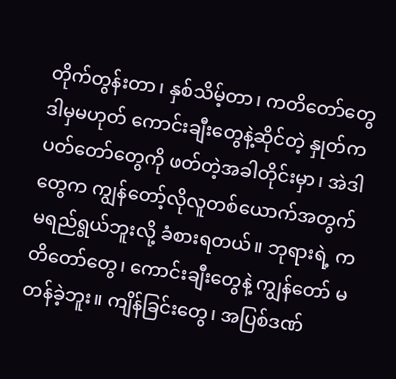တိုက်တွန်းတာ၊ နှစ်သိမ့်တာ၊ ကတိတော်တွေ ဒါမှမဟုတ် ကောင်းချီးတွေနဲ့ဆိုင်တဲ့ နှုတ်ကပတ်တော်တွေကို ဖတ်တဲ့အခါတိုင်းမှာ၊ အဲဒါတွေက ကျွန်တော့်လိုလူတစ်ယောက်အတွက် မရည်ရွယ်ဘူးလို့ ခံစားရတယ်။ ဘုရားရဲ့ ကတိတော်တွေ၊ ကောင်းချီးတွေနဲ့ ကျွန်တော် မတန်ခဲ့ဘူး။ ကျိန်ခြင်းတွေ၊ အပြစ်ဒဏ်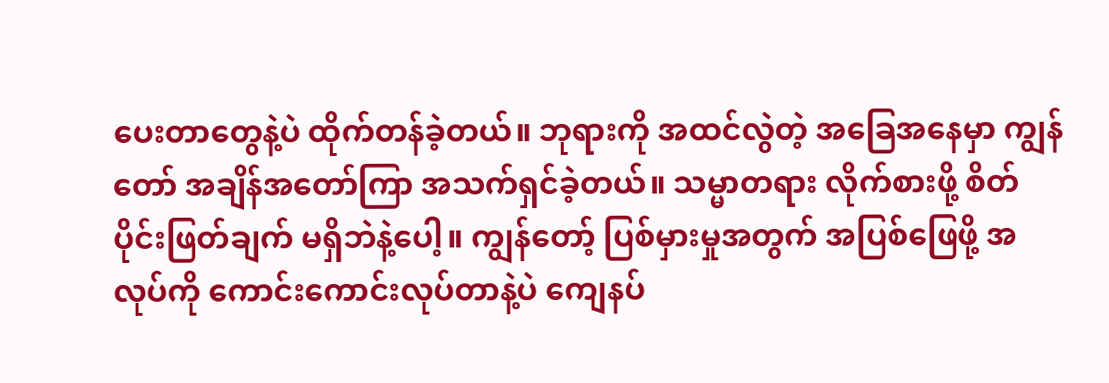ပေးတာတွေနဲ့ပဲ ထိုက်တန်ခဲ့တယ်။ ဘုရားကို အထင်လွဲတဲ့ အခြေအနေမှာ ကျွန်တော် အချိန်အတော်ကြာ အသက်ရှင်ခဲ့တယ်။ သမ္မာတရား လိုက်စားဖို့ စိတ်ပိုင်းဖြတ်ချက် မရှိဘဲနဲ့ပေါ့။ ကျွန်တော့် ပြစ်မှားမှုအတွက် အပြစ်ဖြေဖို့ အလုပ်ကို ကောင်းကောင်းလုပ်တာနဲ့ပဲ ကျေနပ်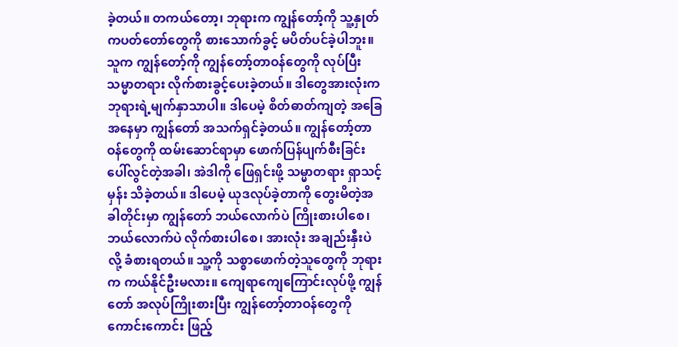ခဲ့တယ်။ တကယ်တော့၊ ဘုရားက ကျွန်တော့်ကို သူ့နှုတ်ကပတ်တော်တွေကို စားသောက်ခွင့် မပိတ်ပင်ခဲ့ပါဘူး။ သူက ကျွန်တော့်ကို ကျွန်တော့်တာဝန်တွေကို လုပ်ပြီး သမ္မာတရား လိုက်စားခွင့်ပေးခဲ့တယ်။ ဒါတွေအားလုံးက ဘုရားရဲ့မျက်နှာသာပါ။ ဒါပေမဲ့ စိတ်ဓာတ်ကျတဲ့ အခြေအနေမှာ ကျွန်တော် အသက်ရှင်ခဲ့တယ်။ ကျွန်တော့်တာဝန်တွေကို ထမ်းဆောင်ရာမှာ ဖောက်ပြန်ပျက်စီးခြင်း ပေါ်လွင်တဲ့အခါ၊ အဲဒါကို ဖြေရှင်းဖို့ သမ္မာတရား ရှာသင့်မှန်း သိခဲ့တယ်။ ဒါပေမဲ့ ယုဒလုပ်ခဲ့တာကို တွေးမိတဲ့အခါတိုင်းမှာ ကျွန်တော် ဘယ်လောက်ပဲ ကြိုးစားပါစေ၊ ဘယ်လောက်ပဲ လိုက်စားပါစေ၊ အားလုံး အချည်းနှီးပဲလို့ ခံစားရတယ်။ သူ့ကို သစ္စာဖောက်တဲ့သူတွေကို ဘုရားက ကယ်နိုင်ဦးမလား။ ကျေရာကျေကြောင်းလုပ်ဖို့ ကျွန်တော် အလုပ်ကြိုးစားပြီး ကျွန်တော့်တာဝန်တွေကို ကောင်းကောင်း ဖြည့်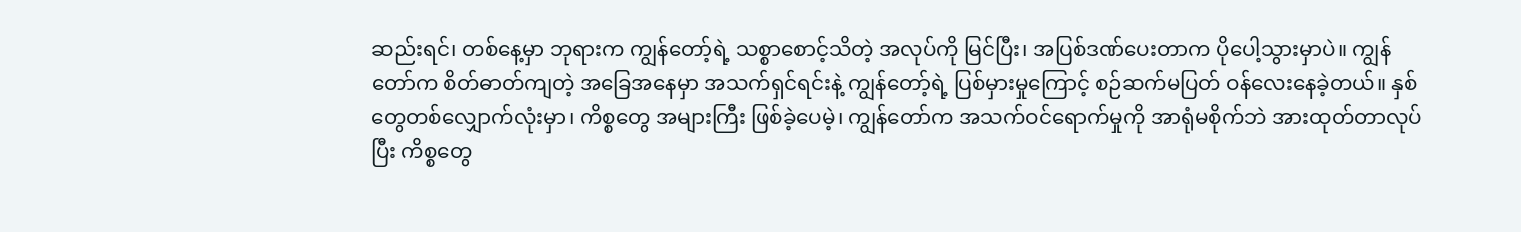ဆည်းရင်၊ တစ်နေ့မှာ ဘုရားက ကျွန်တော့်ရဲ့ သစ္စာစောင့်သိတဲ့ အလုပ်ကို မြင်ပြီး၊ အပြစ်ဒဏ်ပေးတာက ပိုပေါ့သွားမှာပဲ။ ကျွန်တော်က စိတ်ဓာတ်ကျတဲ့ အခြေအနေမှာ အသက်ရှင်ရင်းနဲ့ ကျွန်တော့်ရဲ့ ပြစ်မှားမှုကြောင့် စဉ်ဆက်မပြတ် ဝန်လေးနေခဲ့တယ်။ နှစ်တွေတစ်လျှောက်လုံးမှာ၊ ကိစ္စတွေ အများကြီး ဖြစ်ခဲ့ပေမဲ့၊ ကျွန်တော်က အသက်ဝင်ရောက်မှုကို အာရုံမစိုက်ဘဲ အားထုတ်တာလုပ်ပြီး ကိစ္စတွေ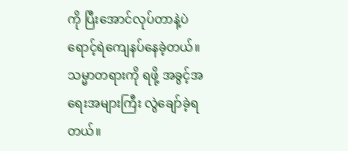ကို ပြီးအောင်လုပ်တာနဲ့ပဲ ရောင့်ရဲကျေနပ်နေခဲ့တယ်။ သမ္မာတရားကို ရဖို့ အခွင့်အရေးအများကြီး လွဲချော်ခဲ့ရတယ်။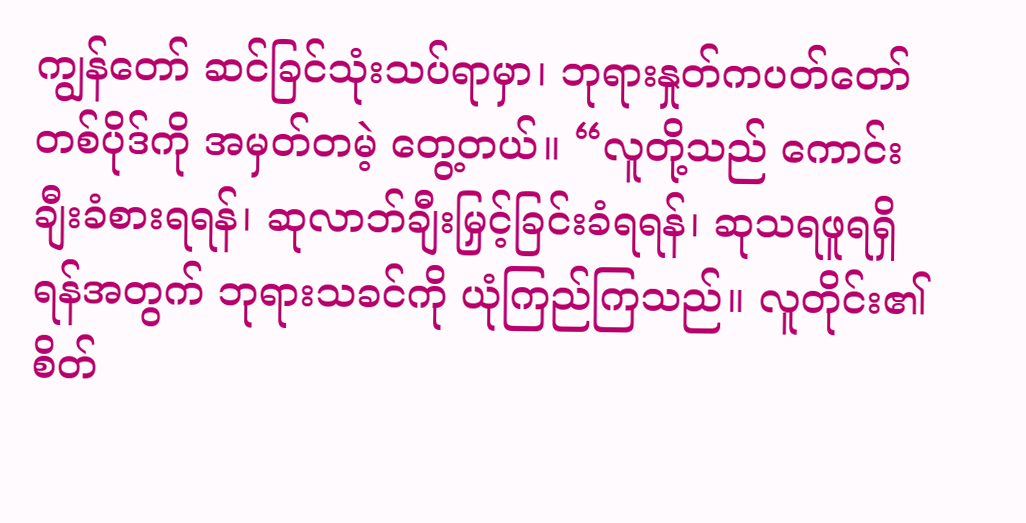ကျွန်တော် ဆင်ခြင်သုံးသပ်ရာမှာ၊ ဘုရားနှုတ်ကပတ်တော်တစ်ပိုဒ်ကို အမှတ်တမဲ့ တွေ့တယ်။ “လူတို့သည် ကောင်းချီးခံစားရရန်၊ ဆုလာဘ်ချီးမြှင့်ခြင်းခံရရန်၊ ဆုသရဖူရရှိရန်အတွက် ဘုရားသခင်ကို ယုံကြည်ကြသည်။ လူတိုင်း၏ စိတ်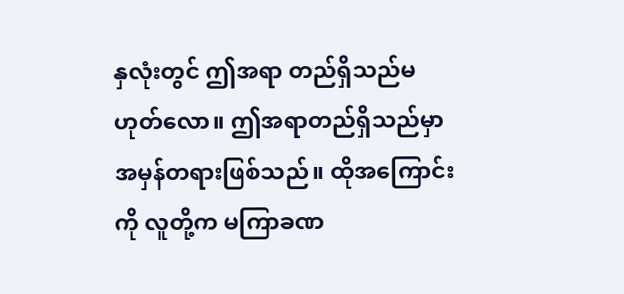နှလုံးတွင် ဤအရာ တည်ရှိသည်မဟုတ်လော။ ဤအရာတည်ရှိသည်မှာ အမှန်တရားဖြစ်သည်။ ထိုအကြောင်းကို လူတို့က မကြာခဏ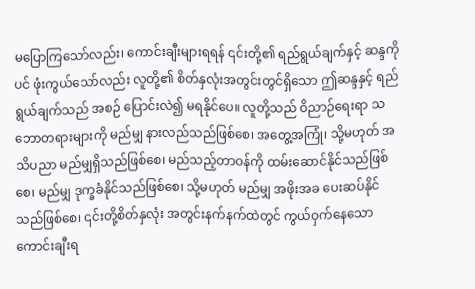မပြောကြသော်လည်း၊ ကောင်းချီးများရရန် ၎င်းတို့၏ ရည်ရွယ်ချက်နှင့် ဆန္ဒကိုပင် ဖုံးကွယ်သော်လည်း လူတို့၏ စိတ်နှလုံးအတွင်းတွင်ရှိသော ဤဆန္ဒနှင့် ရည်ရွယ်ချက်သည် အစဉ် ပြောင်းလဲ၍ မရနိုင်ပေ။ လူတို့သည် ဝိညာဉ်ရေးရာ သဘောတရားများကို မည်မျှ နားလည်သည်ဖြစ်စေ၊ အတွေ့အကြုံ၊ သို့မဟုတ် အသိပညာ မည်မျှရှိသည်ဖြစ်စေ၊ မည်သည့်တာဝန်ကို ထမ်းဆောင်နိုင်သည်ဖြစ်စေ၊ မည်မျှ ဒုက္ခခံနိုင်သည်ဖြစ်စေ၊ သို့မဟုတ် မည်မျှ အဖိုးအခ ပေးဆပ်နိုင်သည်ဖြစ်စေ၊ ၎င်းတို့စိတ်နှလုံး အတွင်းနက်နက်ထဲတွင် ကွယ်ဝှက်နေသော ကောင်းချီးရ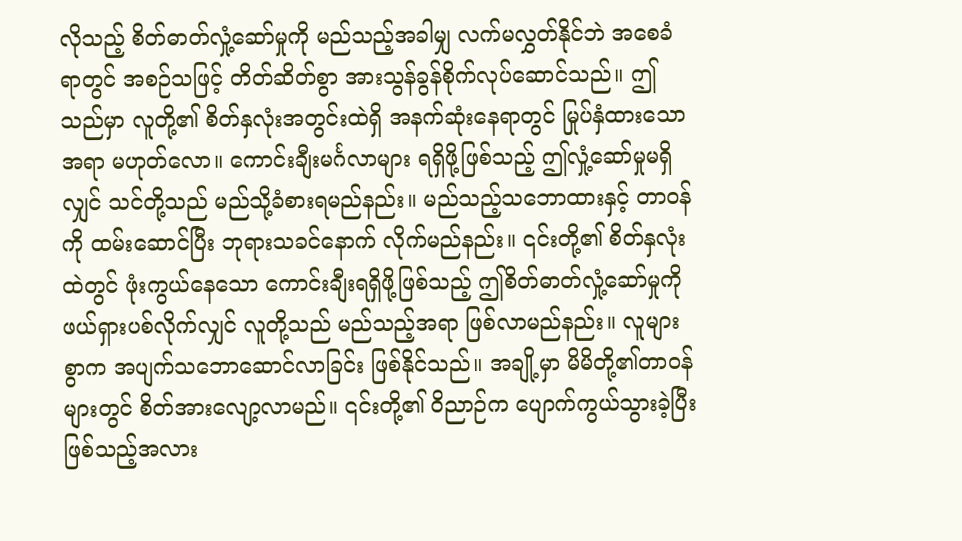လိုသည့် စိတ်ဓာတ်လှုံ့ဆော်မှုကို မည်သည့်အခါမျှ လက်မလွှတ်နိုင်ဘဲ အစေခံရာတွင် အစဉ်သဖြင့် တိတ်ဆိတ်စွာ အားသွန်ခွန်စိုက်လုပ်ဆောင်သည်။ ဤသည်မှာ လူတို့၏ စိတ်နှလုံးအတွင်းထဲရှိ အနက်ဆုံးနေရာတွင် မြုပ်နှံထားသောအရာ မဟုတ်လော။ ကောင်းချီးမင်္ဂလာများ ရရှိဖို့ဖြစ်သည့် ဤလှုံ့ဆော်မှုမရှိလျှင် သင်တို့သည် မည်သို့ခံစားရမည်နည်း။ မည်သည့်သဘောထားနှင့် တာဝန်ကို ထမ်းဆောင်ပြီး ဘုရားသခင်နောက် လိုက်မည်နည်း။ ၎င်းတို့၏ စိတ်နှလုံးထဲတွင် ဖုံးကွယ်နေသော ကောင်းချီးရရှိဖို့ဖြစ်သည့် ဤစိတ်ဓာတ်လှုံ့ဆော်မှုကို ဖယ်ရှားပစ်လိုက်လျှင် လူတို့သည် မည်သည့်အရာ ဖြစ်လာမည်နည်း။ လူများစွာက အပျက်သဘောဆောင်လာခြင်း ဖြစ်နိုင်သည်။ အချို့မှာ မိမိတို့၏တာဝန်များတွင် စိတ်အားလျော့လာမည်။ ၎င်းတို့၏ ဝိညာဉ်က ပျောက်ကွယ်သွားခဲ့ပြီးဖြစ်သည့်အလား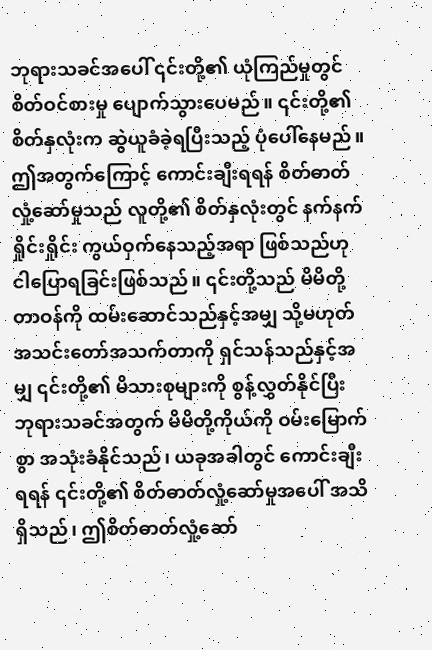ဘုရားသခင်အပေါ် ၎င်းတို့၏ ယုံကြည်မှုတွင် စိတ်ဝင်စားမှု ပျောက်သွားပေမည်။ ၎င်းတို့၏ စိတ်နှလုံးက ဆွဲယူခံခဲ့ရပြီးသည့် ပုံပေါ်နေမည်။ ဤအတွက်ကြောင့် ကောင်းချီးရရန် စိတ်ဓာတ်လှုံ့ဆော်မှုသည် လူတို့၏ စိတ်နှလုံးတွင် နက်နက်ရှိုင်းရှိုင်း ကွယ်ဝှက်နေသည့်အရာ ဖြစ်သည်ဟု ငါပြောရခြင်းဖြစ်သည်။ ၎င်းတို့သည် မိမိတို့တာဝန်ကို ထမ်းဆောင်သည်နှင့်အမျှ သို့မဟုတ် အသင်းတော်အသက်တာကို ရှင်သန်သည်နှင့်အမျှ ၎င်းတို့၏ မိသားစုများကို စွန့်လွှတ်နိုင်ပြီး ဘုရားသခင်အတွက် မိမိတို့ကိုယ်ကို ဝမ်းမြောက်စွာ အသုံးခံနိုင်သည်၊ ယခုအခါတွင် ကောင်းချီးရရန် ၎င်းတို့၏ စိတ်ဓာတ်လှုံ့ဆော်မှုအပေါ် အသိရှိသည်၊ ဤစိတ်ဓာတ်လှုံ့ဆော်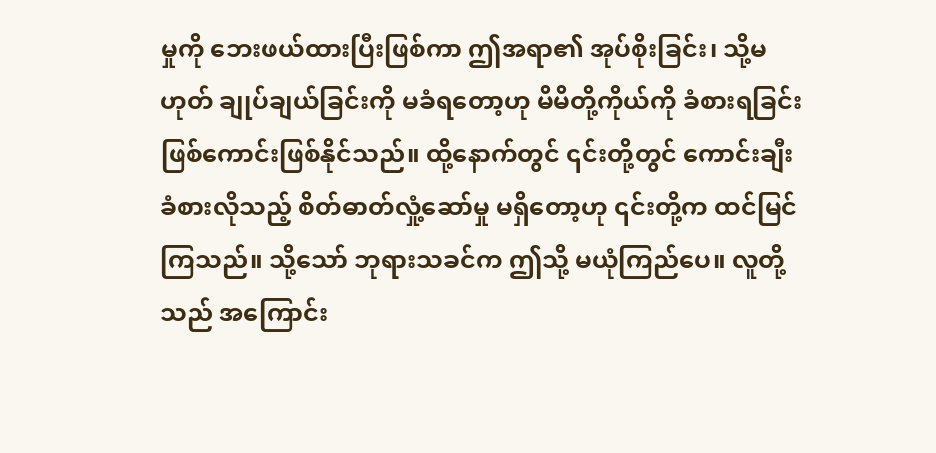မှုကို ဘေးဖယ်ထားပြီးဖြစ်ကာ ဤအရာ၏ အုပ်စိုးခြင်း၊ သို့မဟုတ် ချုပ်ချယ်ခြင်းကို မခံရတော့ဟု မိမိတို့ကိုယ်ကို ခံစားရခြင်း ဖြစ်ကောင်းဖြစ်နိုင်သည်။ ထို့နောက်တွင် ၎င်းတို့တွင် ကောင်းချီးခံစားလိုသည့် စိတ်ဓာတ်လှုံ့ဆော်မှု မရှိတော့ဟု ၎င်းတို့က ထင်မြင်ကြသည်။ သို့သော် ဘုရားသခင်က ဤသို့ မယုံကြည်ပေ။ လူတို့သည် အကြောင်း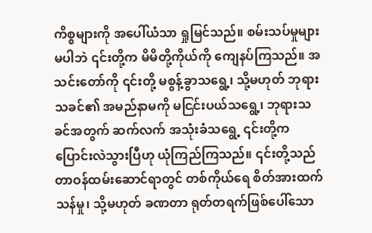ကိစ္စများကို အပေါ်ယံသာ ရှုမြင်သည်။ စမ်းသပ်မှုများမပါဘဲ ၎င်းတို့က မိမိတို့ကိုယ်ကို ကျေနပ်ကြသည်။ အသင်းတော်ကို ၎င်းတို့ မစွန့်ခွာသရွေ့၊ သို့မဟုတ် ဘုရားသခင်၏ အမည်နာမကို မငြင်းပယ်သရွေ့၊ ဘုရားသခင်အတွက် ဆက်လက် အသုံးခံသရွေ့ ၎င်းတို့က ပြောင်းလဲသွားပြီဟု ယုံကြည်ကြသည်။ ၎င်းတို့သည် တာဝန်ထမ်းဆောင်ရာတွင် တစ်ကိုယ်ရေ စိတ်အားထက်သန်မှု၊ သို့မဟုတ် ခဏတာ ရုတ်တရက်ဖြစ်ပေါ်သော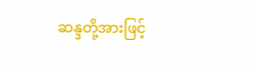ဆန္ဒတို့အားဖြင့်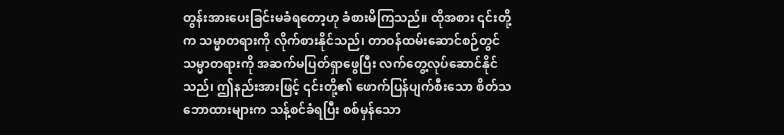တွန်းအားပေးခြင်းမခံရတော့ဟု ခံစားမိကြသည်။ ထိုအစား ၎င်းတို့က သမ္မာတရားကို လိုက်စားနိုင်သည်၊ တာဝန်ထမ်းဆောင်စဉ်တွင် သမ္မာတရားကို အဆက်မပြတ်ရှာဖွေပြီး လက်တွေ့လုပ်ဆောင်နိုင်သည်၊ ဤနည်းအားဖြင့် ၎င်းတို့၏ ဖောက်ပြန်ပျက်စီးသော စိတ်သဘောထားများက သန့်စင်ခံရပြီး စစ်မှန်သော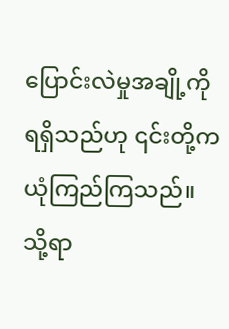ပြောင်းလဲမှုအချို့ကို ရရှိသည်ဟု ၎င်းတို့က ယုံကြည်ကြသည်။ သို့ရာ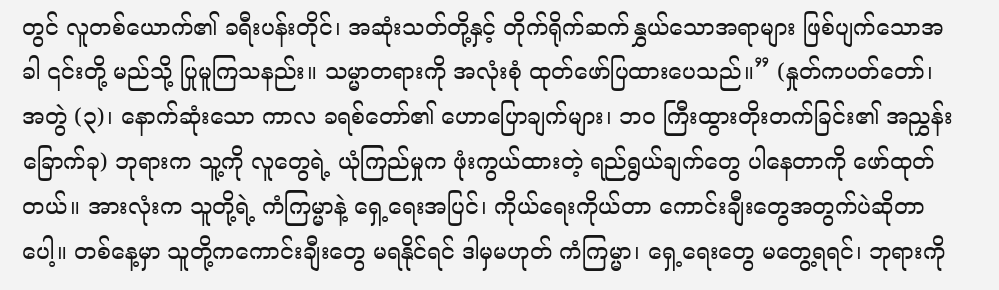တွင် လူတစ်ယောက်၏ ခရီးပန်းတိုင်၊ အဆုံးသတ်တို့နှင့် တိုက်ရိုက်ဆက်နွှယ်သောအရာများ ဖြစ်ပျက်သောအခါ ၎င်းတို့ မည်သို့ ပြုမူကြသနည်း။ သမ္မာတရားကို အလုံးစုံ ထုတ်ဖော်ပြထားပေသည်။” (နှုတ်ကပတ်တော်၊ အတွဲ (၃)၊ နောက်ဆုံးသော ကာလ ခရစ်တော်၏ ဟောပြောချက်များ၊ ဘဝ ကြီးထွားတိုးတက်ခြင်း၏ အညွှန်းခြောက်ခု) ဘုရားက သူ့ကို လူတွေရဲ့ ယုံကြည်မှုက ဖုံးကွယ်ထားတဲ့ ရည်ရွယ်ချက်တွေ ပါနေတာကို ဖော်ထုတ်တယ်။ အားလုံးက သူတို့ရဲ့ ကံကြမ္မာနဲ့ ရှေ့ရေးအပြင်၊ ကိုယ်ရေးကိုယ်တာ ကောင်းချီးတွေအတွက်ပဲဆိုတာပေါ့။ တစ်နေ့မှာ သူတို့ကကောင်းချီးတွေ မရနိုင်ရင် ဒါမှမဟုတ် ကံကြမ္မာ၊ ရှေ့ရေးတွေ မတွေ့ရရင်၊ ဘုရားကို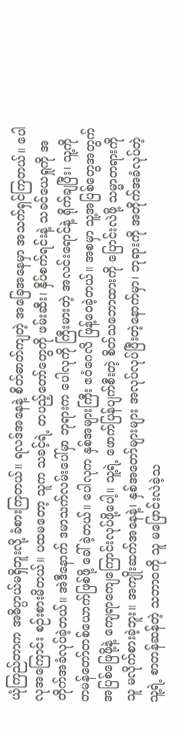ယုံကြည်တာက အဓိပ္ပာယ်မရှိဘူးလို့ ခံစားကြတယ်။ ရလဒ်အနေနဲ့ စိတ်ဓာတ်ကျတဲ့ အခြေအနေမှာ အသက်ရှင်ကြတယ်။ ပေါလုအကြောင်း စဉ်းစားမိတယ်။ ပထမတော့ သူက သခင့်ရဲ့ တပည့်တော်တွေကို ဖမ်းဆီး၊ နှိပ်စက်ရင်းနဲ့ သခင်ယေရှုကို အတိုက်အခံလုပ်ခဲ့တယ်။ အဲဒီနောက် ဒမာသက်လမ်းပေါ်မှာ ဘုရားက ပေါလုကို ကြီးမားတဲ့ အလင်းရောင်နဲ့ ရိုက်ချပြီး၊ သူ့ကို တမန်တော်တစ်ယောက်ဖြစ်ဖို့ ခေါ်ခဲ့တယ်။ ပေါလုက နှစ်အများကြီး ဧဝံဂေလိ ဖြန့်ဝေခဲ့တယ်။ အစမှာ သူ့အပြစ်တွေအတွက် အပြစ်ဖြေဖို့နဲ့ ကျေရာကျေကြောင်းလုပ်ဖို့ပေါ့။ သူ့ရဲ့ ဖောက်ပြန်ပျက်စီးတဲ့ စိတ်သဘောထားကို ပြောင်းလဲဖို့ သမ္မာတရားကို သူ မလိုက်စားခဲ့ဘူး။ အကျိုးဆက်အနေနဲ့၊ နှစ်အတော်များများ အလုပ်လုပ်ပြီးတဲ့နောက်မှာ၊ ဘုရားကို အတိုက်အခံလုပ်တဲ့ သူ့ရဲ့ စာတန်ဆန်တဲ့ သဘာဝကို သူ မပြောင်းလဲခဲ့သ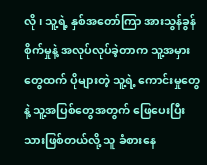လို၊ သူ့ရဲ့ နှစ်အတော်ကြာ အားသွန်ခွန်စိုက်မှုနဲ့ အလုပ်လုပ်ခဲ့တာက သူ့အမှားတွေထက် ပိုများတဲ့ သူ့ရဲ့ ကောင်းမှုတွေနဲ့ သူ့အပြစ်တွေအတွက် ဖြေပေးပြီးသားဖြစ်တယ်လို့ သူ ခံစားနေ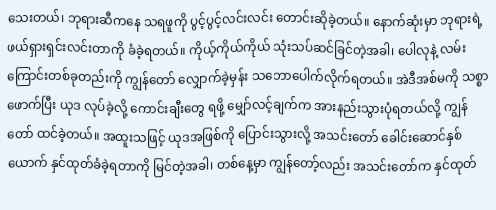သေးတယ်၊ ဘုရားဆီကနေ သရဖူကို ပွင့်ပွင့်လင်းလင်း တောင်းဆိုခဲ့တယ်။ နောက်ဆုံးမှာ ဘုရားရဲ့ ဖယ်ရှားရှင်းလင်းတာကို ခံခဲ့ရတယ်။ ကိုယ့်ကိုယ်ကိုယ် သုံးသပ်ဆင်ခြင်တဲ့အခါ၊ ပေါလုနဲ့ လမ်းကြောင်းတစ်ခုတည်းကို ကျွန်တော် လျှောက်ခဲ့မှန်း သဘောပေါက်လိုက်ရတယ်။ အဲဒီအစ်မကို သစ္စာဖောက်ပြီး ယုဒ လုပ်ခဲ့လို့ ကောင်းချီးတွေ ရဖို့ မျှော်လင့်ချက်က အားနည်းသွားပုံရတယ်လို့ ကျွန်တော် ထင်ခဲ့တယ်။ အထူးသဖြင့် ယုဒအဖြစ်ကို ပြောင်းသွားလို့ အသင်းတော် ခေါင်းဆောင်နှစ်ယောက် နှင်ထုတ်ခံခဲ့ရတာကို မြင်တဲ့အခါ၊ တစ်နေ့မှာ ကျွန်တော့်လည်း အသင်းတော်က နှင်ထုတ်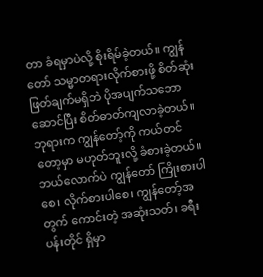တာ ခံရမှာပဲလို့ စိုးရိမ်ခဲ့တယ်။ ကျွန်တော် သမ္မာတရားလိုက်စားဖို့ စိတ်ဆုံးဖြတ်ချက်မရှိဘဲ ပိုအပျက်သဘောဆောင်ပြီး စိတ်ဓာတ်ကျလာခဲ့တယ်။ ဘုရားက ကျွန်တော့်ကို ကယ်တင်တော့မှာ မဟုတ်ဘူးလို့ ခံစားခဲ့တယ်။ ဘယ်လောက်ပဲ ကျွန်တော် ကြိုးစားပါစေ၊ လိုက်စားပါစေ၊ ကျွန်တော့်အတွက် ကောင်းတဲ့ အဆုံးသတ်၊ ခရီးပန်းတိုင် ရှိမှာ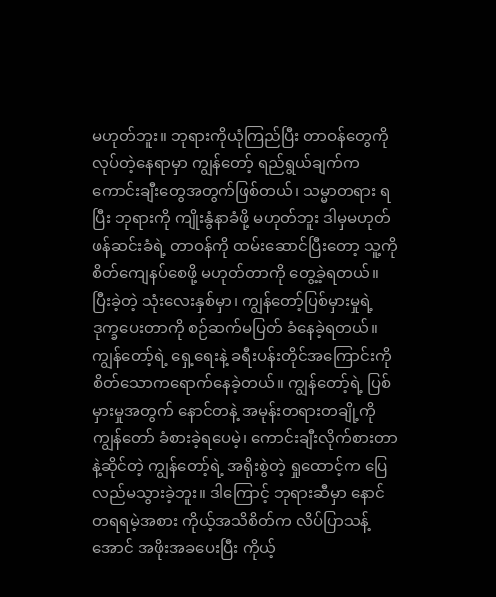မဟုတ်ဘူး။ ဘုရားကိုယုံကြည်ပြီး တာဝန်တွေကို လုပ်တဲ့နေရာမှာ ကျွန်တော့် ရည်ရွယ်ချက်က ကောင်းချီးတွေအတွက်ဖြစ်တယ်၊ သမ္မာတရား ရပြီး ဘုရားကို ကျိုးနွံနာခံဖို့ မဟုတ်ဘူး ဒါမှမဟုတ် ဖန်ဆင်းခံရဲ့ တာဝန်ကို ထမ်းဆောင်ပြီးတော့ သူ့ကို စိတ်ကျေနပ်စေဖို့ မဟုတ်တာကို တွေ့ခဲ့ရတယ်။ ပြီးခဲ့တဲ့ သုံးလေးနှစ်မှာ၊ ကျွန်တော့်ပြစ်မှားမှုရဲ့ ဒုက္ခပေးတာကို စဉ်ဆက်မပြတ် ခံနေခဲ့ရတယ်။ ကျွန်တော့်ရဲ့ ရှေ့ရေးနဲ့ ခရီးပန်းတိုင်အကြောင်းကို စိတ်သောကရောက်နေခဲ့တယ်။ ကျွန်တော့်ရဲ့ ပြစ်မှားမှုအတွက် နောင်တနဲ့ အမုန်းတရားတချို့ကို ကျွန်တော် ခံစားခဲ့ရပေမဲ့၊ ကောင်းချီးလိုက်စားတာနဲ့ဆိုင်တဲ့ ကျွန်တော့်ရဲ့ အရိုးစွဲတဲ့ ရှုထောင့်က ပြေလည်မသွားခဲ့ဘူး။ ဒါကြောင့် ဘုရားဆီမှာ နောင်တရရမဲ့အစား ကိုယ့်အသိစိတ်က လိပ်ပြာသန့်အောင် အဖိုးအခပေးပြီး ကိုယ့်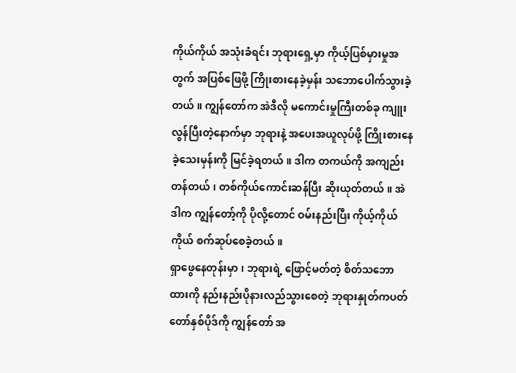ကိုယ်ကိုယ် အသုံးခံရင်း ဘုရားရှေ့မှာ ကိုယ့်ပြစ်မှားမှုအတွက် အပြစ်ဖြေဖို့ ကြိုးစားနေခဲ့မှန်း သဘောပေါက်သွားခဲ့တယ်။ ကျွန်တော်က အဲဒီလို မကောင်းမှုကြီးတစ်ခု ကျူးလွန်ပြီးတဲ့နောက်မှာ ဘုရားနဲ့ အပေးအယူလုပ်ဖို့ ကြိုးစားနေခဲ့သေးမှန်းကို မြင်ခဲ့ရတယ်။ ဒါက တကယ်ကို အကျည်းတန်တယ်၊ တစ်ကိုယ်ကောင်းဆန်ပြီး ဆိုးယုတ်တယ်။ အဲဒါက ကျွန်တော့်ကို ပိုလို့တောင် ဝမ်းနည်းပြီး ကိုယ့်ကိုယ်ကိုယ် စက်ဆုပ်စေခဲ့တယ်။
ရှာဖွေနေတုန်းမှာ၊ ဘုရားရဲ့ ဖြောင့်မတ်တဲ့ စိတ်သဘောထားကို နည်းနည်းပိုနားလည်သွားစေတဲ့ ဘုရားနှုတ်ကပတ်တော်နှစ်ပိုဒ်ကို ကျွန်တော် အ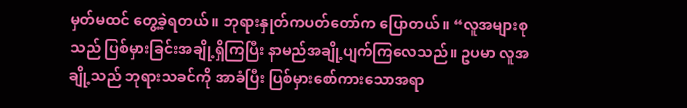မှတ်မထင် တွေ့ခဲ့ရတယ်။ ဘုရားနှုတ်ကပတ်တော်က ပြောတယ်။ “လူအများစုသည် ပြစ်မှားခြင်းအချို့ရှိကြပြီး နာမည်အချို့ပျက်ကြလေသည်။ ဥပမာ လူအချို့သည် ဘုရားသခင်ကို အာခံပြီး ပြစ်မှားစော်ကားသောအရာ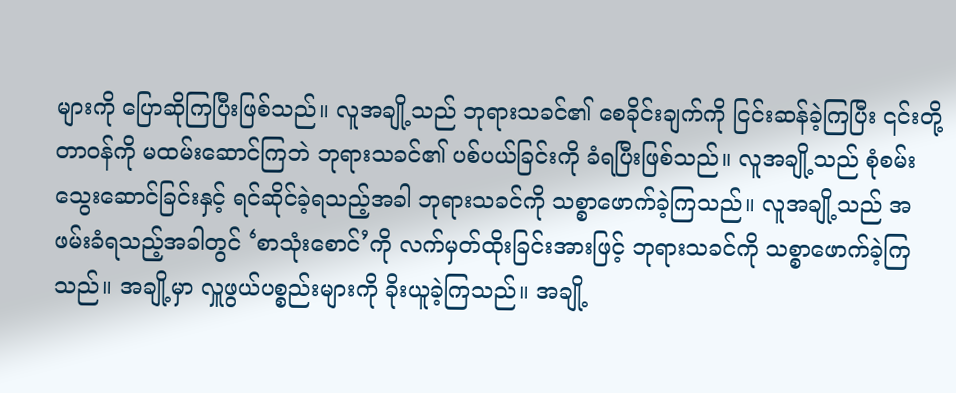များကို ပြောဆိုကြပြီးဖြစ်သည်။ လူအချို့သည် ဘုရားသခင်၏ စေခိုင်းချက်ကို ငြင်းဆန်ခဲ့ကြပြီး ၎င်းတို့တာဝန်ကို မထမ်းဆောင်ကြဘဲ ဘုရားသခင်၏ ပစ်ပယ်ခြင်းကို ခံရပြီးဖြစ်သည်။ လူအချို့သည် စုံစမ်းသွေးဆောင်ခြင်းနှင့် ရင်ဆိုင်ခဲ့ရသည့်အခါ ဘုရားသခင်ကို သစ္စာဖောက်ခဲ့ကြသည်။ လူအချို့သည် အဖမ်းခံရသည့်အခါတွင် ‘စာသုံးစောင်’ကို လက်မှတ်ထိုးခြင်းအားဖြင့် ဘုရားသခင်ကို သစ္စာဖောက်ခဲ့ကြသည်။ အချို့မှာ လှူဖွယ်ပစ္စည်းများကို ခိုးယူခဲ့ကြသည်။ အချို့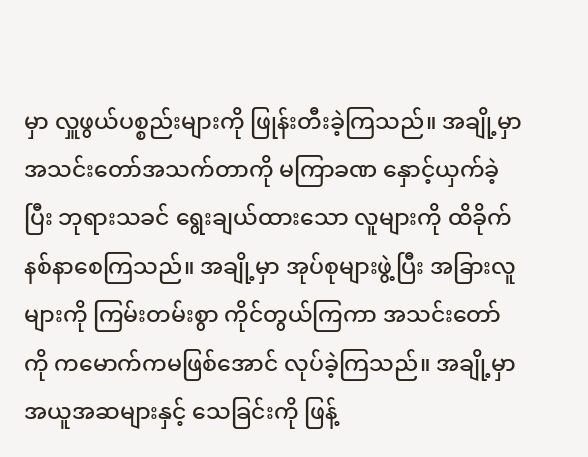မှာ လှူဖွယ်ပစ္စည်းများကို ဖြုန်းတီးခဲ့ကြသည်။ အချို့မှာ အသင်းတော်အသက်တာကို မကြာခဏ နှောင့်ယှက်ခဲ့ပြီး ဘုရားသခင် ရွေးချယ်ထားသော လူများကို ထိခိုက်နစ်နာစေကြသည်။ အချို့မှာ အုပ်စုများဖွဲ့ပြီး အခြားလူများကို ကြမ်းတမ်းစွာ ကိုင်တွယ်ကြကာ အသင်းတော်ကို ကမောက်ကမဖြစ်အောင် လုပ်ခဲ့ကြသည်။ အချို့မှာ အယူအဆများနှင့် သေခြင်းကို ဖြန့်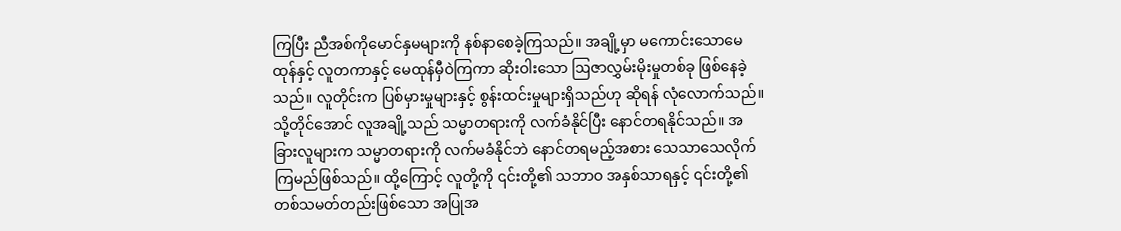ကြပြီး ညီအစ်ကိုမောင်နှမများကို နစ်နာစေခဲ့ကြသည်။ အချို့မှာ မကောင်းသောမေထုန်နှင့် လူတကာနှင့် မေထုန်မှီဝဲကြကာ ဆိုးဝါးသော ဩဇာလွှမ်းမိုးမှုတစ်ခု ဖြစ်နေခဲ့သည်။ လူတိုင်းက ပြစ်မှားမှုများနှင့် စွန်းထင်းမှုများရှိသည်ဟု ဆိုရန် လုံလောက်သည်။ သို့တိုင်အောင် လူအချို့သည် သမ္မာတရားကို လက်ခံနိုင်ပြီး နောင်တရနိုင်သည်။ အခြားလူများက သမ္မာတရားကို လက်မခံနိုင်ဘဲ နောင်တရမည့်အစား သေသာသေလိုက်ကြမည်ဖြစ်သည်။ ထို့ကြောင့် လူတို့ကို ၎င်းတို့၏ သဘာဝ အနှစ်သာရနှင့် ၎င်းတို့၏ တစ်သမတ်တည်းဖြစ်သော အပြုအ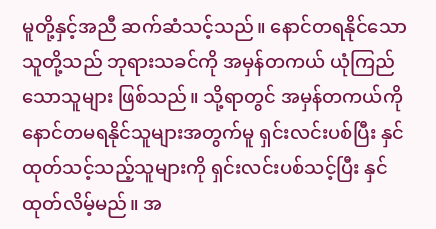မူတို့နှင့်အညီ ဆက်ဆံသင့်သည်။ နောင်တရနိုင်သောသူတို့သည် ဘုရားသခင်ကို အမှန်တကယ် ယုံကြည်သောသူများ ဖြစ်သည်။ သို့ရာတွင် အမှန်တကယ်ကို နောင်တမရနိုင်သူများအတွက်မူ ရှင်းလင်းပစ်ပြီး နှင်ထုတ်သင့်သည့်သူများကို ရှင်းလင်းပစ်သင့်ပြီး နှင်ထုတ်လိမ့်မည်။ အ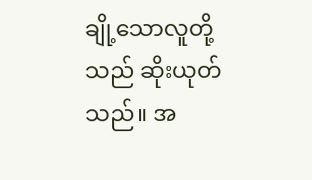ချို့သောလူတို့သည် ဆိုးယုတ်သည်။ အ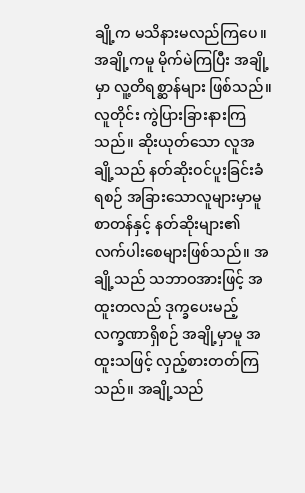ချို့က မသိနားမလည်ကြပေ။ အချို့ကမူ မိုက်မဲကြပြီး အချို့မှာ လူ့တိရစ္ဆာန်များ ဖြစ်သည်။ လူတိုင်း ကွဲပြားခြားနားကြသည်။ ဆိုးယုတ်သော လူအချို့သည် နတ်ဆိုးဝင်ပူးခြင်းခံရစဉ် အခြားသောလူများမှာမူ စာတန်နှင့် နတ်ဆိုးများ၏ လက်ပါးစေများဖြစ်သည်။ အချို့သည် သဘာဝအားဖြင့် အထူးတလည် ဒုက္ခပေးမည့် လက္ခဏာရှိစဉ် အချို့မှာမူ အထူးသဖြင့် လှည့်စားတတ်ကြသည်။ အချို့သည်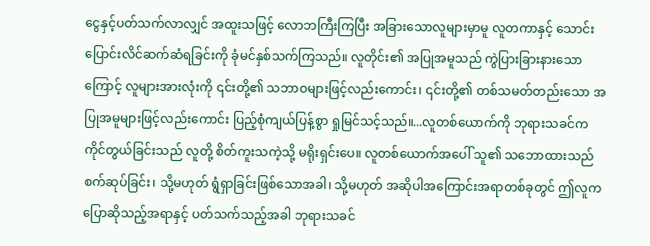ငွေနှင့်ပတ်သက်လာလျှင် အထူးသဖြင့် လောဘကြီးကြပြီး အခြားသောလူများမှာမူ လူတကာနှင့် သောင်းပြောင်းလိင်ဆက်ဆံရခြင်းကို ခုံမင်နှစ်သက်ကြသည်။ လူတိုင်း၏ အပြုအမူသည် ကွဲပြားခြားနားသောကြောင့် လူများအားလုံးကို ၎င်းတို့၏ သဘာဝများဖြင့်လည်းကောင်း၊ ၎င်းတို့၏ တစ်သမတ်တည်းသော အပြုအမူများဖြင့်လည်းကောင်း ပြည့်စုံကျယ်ပြန့်စွာ ရှုမြင်သင့်သည်။...လူတစ်ယောက်ကို ဘုရားသခင်က ကိုင်တွယ်ခြင်းသည် လူတို့ စိတ်ကူးသကဲ့သို့ မရိုးရှင်းပေ။ လူတစ်ယောက်အပေါ် သူ၏ သဘောထားသည် စက်ဆုပ်ခြင်း၊ သို့မဟုတ် ရွံရှာခြင်းဖြစ်သောအခါ၊ သို့မဟုတ် အဆိုပါအကြောင်းအရာတစ်ခုတွင် ဤလူက ပြောဆိုသည့်အရာနှင့် ပတ်သက်သည့်အခါ ဘုရားသခင်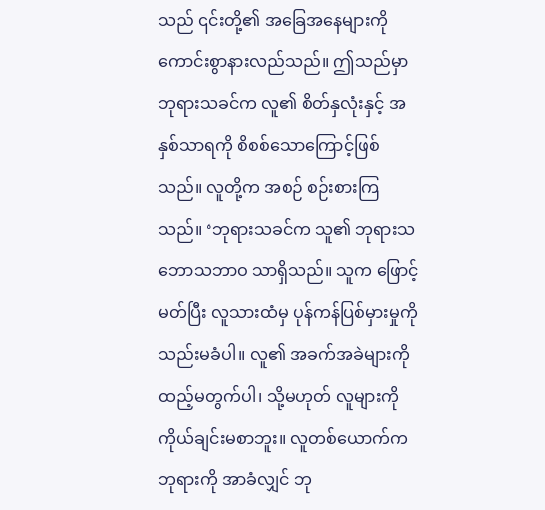သည် ၎င်းတို့၏ အခြေအနေများကို ကောင်းစွာနားလည်သည်။ ဤသည်မှာ ဘုရားသခင်က လူ၏ စိတ်နှလုံးနှင့် အနှစ်သာရကို စိစစ်သောကြောင့်ဖြစ်သည်။ လူတို့က အစဉ် စဉ်းစားကြသည်။ ‘ဘုရားသခင်က သူ၏ ဘုရားသဘောသဘာဝ သာရှိသည်။ သူက ဖြောင့်မတ်ပြီး လူသားထံမှ ပုန်ကန်ပြစ်မှားမှုကို သည်းမခံပါ။ လူ၏ အခက်အခဲများကို ထည့်မတွက်ပါ၊ သို့မဟုတ် လူများကို ကိုယ်ချင်းမစာဘူး။ လူတစ်ယောက်က ဘုရားကို အာခံလျှင် ဘု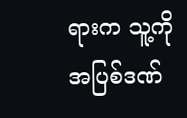ရားက သူ့ကို အပြစ်ဒဏ်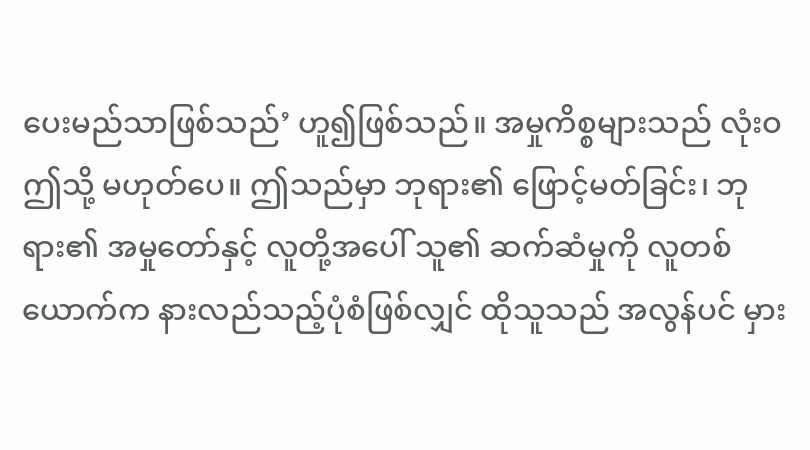ပေးမည်သာဖြစ်သည်’ ဟူ၍ဖြစ်သည်။ အမှုကိစ္စများသည် လုံးဝ ဤသို့ မဟုတ်ပေ။ ဤသည်မှာ ဘုရား၏ ဖြောင့်မတ်ခြင်း၊ ဘုရား၏ အမှုတော်နှင့် လူတို့အပေါ် သူ၏ ဆက်ဆံမှုကို လူတစ်ယောက်က နားလည်သည့်ပုံစံဖြစ်လျှင် ထိုသူသည် အလွန်ပင် မှား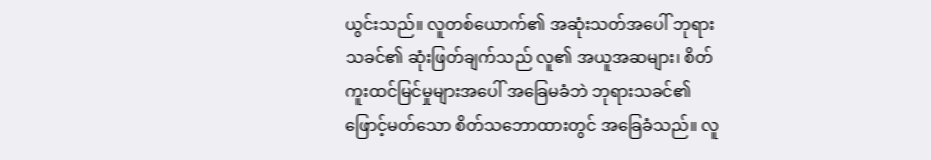ယွင်းသည်။ လူတစ်ယောက်၏ အဆုံးသတ်အပေါ် ဘုရားသခင်၏ ဆုံးဖြတ်ချက်သည် လူ၏ အယူအဆများ၊ စိတ်ကူးထင်မြင်မှုများအပေါ် အခြေမခံဘဲ ဘုရားသခင်၏ ဖြောင့်မတ်သော စိတ်သဘောထားတွင် အခြေခံသည်။ လူ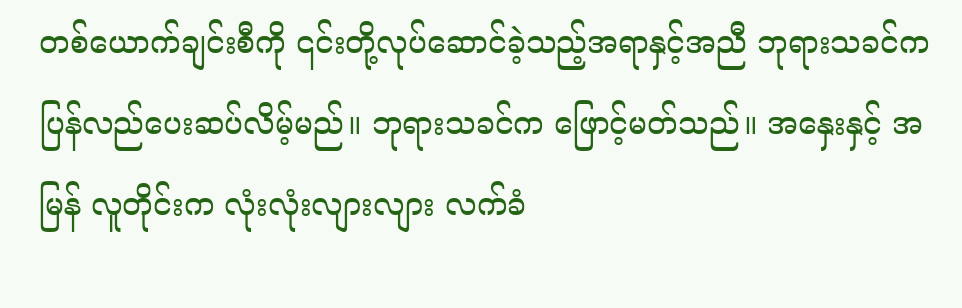တစ်ယောက်ချင်းစီကို ၎င်းတို့လုပ်ဆောင်ခဲ့သည့်အရာနှင့်အညီ ဘုရားသခင်က ပြန်လည်ပေးဆပ်လိမ့်မည်။ ဘုရားသခင်က ဖြောင့်မတ်သည်။ အနှေးနှင့် အမြန် လူတိုင်းက လုံးလုံးလျားလျား လက်ခံ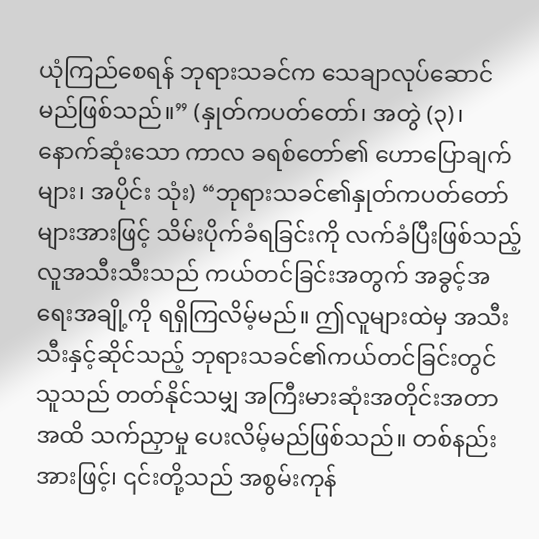ယုံကြည်စေရန် ဘုရားသခင်က သေချာလုပ်ဆောင်မည်ဖြစ်သည်။” (နှုတ်ကပတ်တော်၊ အတွဲ (၃)၊ နောက်ဆုံးသော ကာလ ခရစ်တော်၏ ဟောပြောချက်များ၊ အပိုင်း သုံး) “ဘုရားသခင်၏နှုတ်ကပတ်တော်များအားဖြင့် သိမ်းပိုက်ခံရခြင်းကို လက်ခံပြီးဖြစ်သည့် လူအသီးသီးသည် ကယ်တင်ခြင်းအတွက် အခွင့်အရေးအချို့ကို ရရှိကြလိမ့်မည်။ ဤလူများထဲမှ အသီးသီးနှင့်ဆိုင်သည့် ဘုရားသခင်၏ကယ်တင်ခြင်းတွင် သူသည် တတ်နိုင်သမျှ အကြီးမားဆုံးအတိုင်းအတာအထိ သက်ညှာမှု ပေးလိမ့်မည်ဖြစ်သည်။ တစ်နည်းအားဖြင့်၊ ၎င်းတို့သည် အစွမ်းကုန်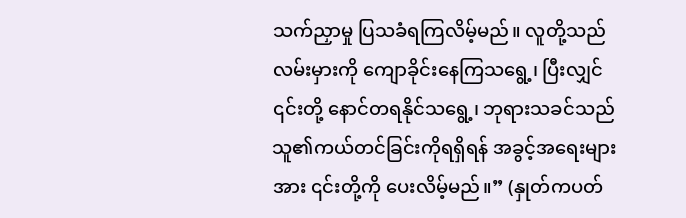သက်ညှာမှု ပြသခံရကြလိမ့်မည်။ လူတို့သည် လမ်းမှားကို ကျောခိုင်းနေကြသရွေ့၊ ပြီးလျှင် ၎င်းတို့ နောင်တရနိုင်သရွေ့၊ ဘုရားသခင်သည် သူ၏ကယ်တင်ခြင်းကိုရရှိရန် အခွင့်အရေးများအား ၎င်းတို့ကို ပေးလိမ့်မည်။” (နှုတ်ကပတ်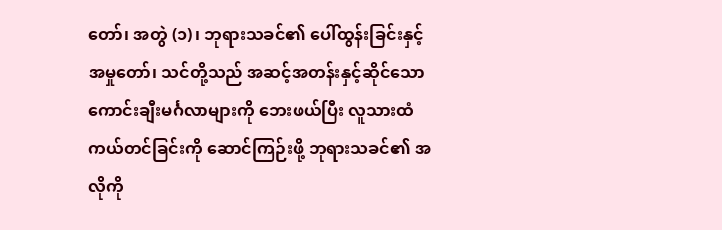တော်၊ အတွဲ (၁)၊ ဘုရားသခင်၏ ပေါ်ထွန်းခြင်းနှင့် အမှုတော်၊ သင်တို့သည် အဆင့်အတန်းနှင့်ဆိုင်သော ကောင်းချီးမင်္ဂလာများကို ဘေးဖယ်ပြီး လူသားထံ ကယ်တင်ခြင်းကို ဆောင်ကြဉ်းဖို့ ဘုရားသခင်၏ အလိုကို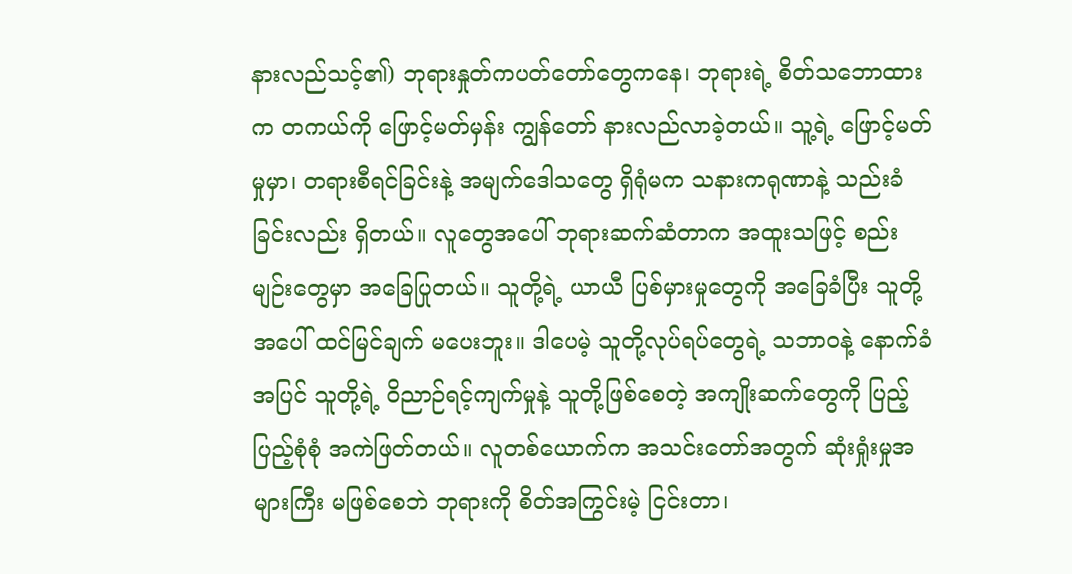နားလည်သင့်၏) ဘုရားနှုတ်ကပတ်တော်တွေကနေ၊ ဘုရားရဲ့ စိတ်သဘောထားက တကယ်ကို ဖြောင့်မတ်မှန်း ကျွန်တော် နားလည်လာခဲ့တယ်။ သူ့ရဲ့ ဖြောင့်မတ်မှုမှာ၊ တရားစီရင်ခြင်းနဲ့ အမျက်ဒေါသတွေ ရှိရုံမက သနားကရုဏာနဲ့ သည်းခံခြင်းလည်း ရှိတယ်။ လူတွေအပေါ် ဘုရားဆက်ဆံတာက အထူးသဖြင့် စည်းမျဉ်းတွေမှာ အခြေပြုတယ်။ သူတို့ရဲ့ ယာယီ ပြစ်မှားမှုတွေကို အခြေခံပြီး သူတို့အပေါ် ထင်မြင်ချက် မပေးဘူး။ ဒါပေမဲ့ သူတို့လုပ်ရပ်တွေရဲ့ သဘာဝနဲ့ နောက်ခံအပြင် သူတို့ရဲ့ ဝိညာဉ်ရင့်ကျက်မှုနဲ့ သူတို့ဖြစ်စေတဲ့ အကျိုးဆက်တွေကို ပြည့်ပြည့်စုံစုံ အကဲဖြတ်တယ်။ လူတစ်ယောက်က အသင်းတော်အတွက် ဆုံးရှုံးမှုအများကြီး မဖြစ်စေဘဲ ဘုရားကို စိတ်အကြွင်းမဲ့ ငြင်းတာ၊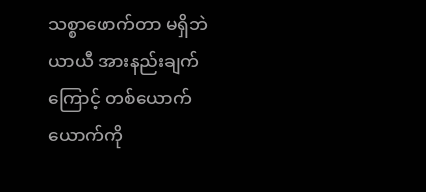သစ္စာဖောက်တာ မရှိဘဲ ယာယီ အားနည်းချက်ကြောင့် တစ်ယောက်ယောက်ကို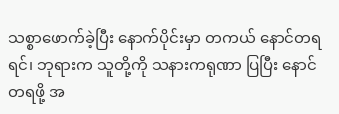သစ္စာဖောက်ခဲ့ပြီး နောက်ပိုင်းမှာ တကယ် နောင်တရရင်၊ ဘုရားက သူတို့ကို သနားကရုဏာ ပြပြီး နောင်တရဖို့ အ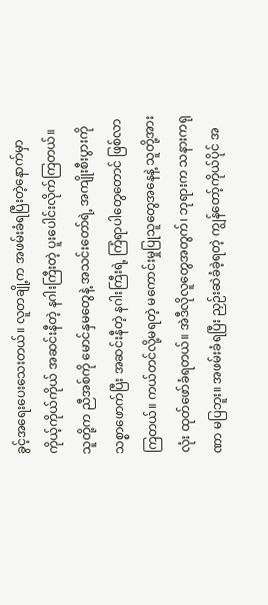ခွင့်အရေးပေးသေးတယ်။ လူတချို့က အဖမ်းခံရပြီးတဲ့နောက်မှာ ကိုယ့်ကိုယ်ကိုယ် အဆင်းနီတဲ့ နဂါးကြီးတဲ့ ပူးပေါင်းလိုက်ကြတယ်။ သူတို့က ညီအစ်ကို မောင်နှမတွေနဲ့ အသင်းတော်ရဲ့ အကျိုးစီးပွားကို သစ္စာဖောက်ပြီး အဆင်းနီတဲ့ နဂါးကြီးရဲ့ ကြံရာပါတွေတောင် ဖြစ်လာကြတယ်။ ကယ်တင်လို့မရတဲ့ မကောင်းမှုပြုသူတွေအနေနဲ့ သူတို့အားလုံး ထုတ်ဖော်ခံရတယ်။ အဲဒီလိုလူတွေအတွက်၊ ဘုရားက သနားကရုဏာ မပြဘူး။ အဖမ်းခံရပြီး ညှဉ်းဆဲခံခဲ့ရတဲ့ ကျွန်တော့်ကိုယ်ပိုင် အ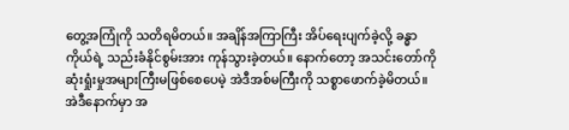တွေ့အကြုံကို သတိရမိတယ်။ အချိန်အကြာကြီး အိပ်ရေးပျက်ခဲ့လို့ ခန္ဓာကိုယ်ရဲ့ သည်းခံနိုင်စွမ်းအား ကုန်သွားခဲ့တယ်။ နောက်တော့ အသင်းတော်ကို ဆုံးရှုံးမှုအများကြီးမဖြစ်စေပေမဲ့ အဲဒီအစ်မကြီးကို သစ္စာဖောက်ခဲ့မိတယ်။ အဲဒီနောက်မှာ အ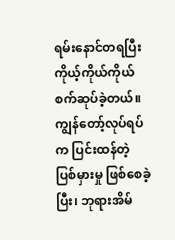ရမ်းနောင်တရပြီး ကိုယ့်ကိုယ်ကိုယ် စက်ဆုပ်ခဲ့တယ်။ ကျွန်တော့်လုပ်ရပ်က ပြင်းထန်တဲ့ ပြစ်မှားမှု ဖြစ်စေခဲ့ပြီး၊ ဘုရားအိမ်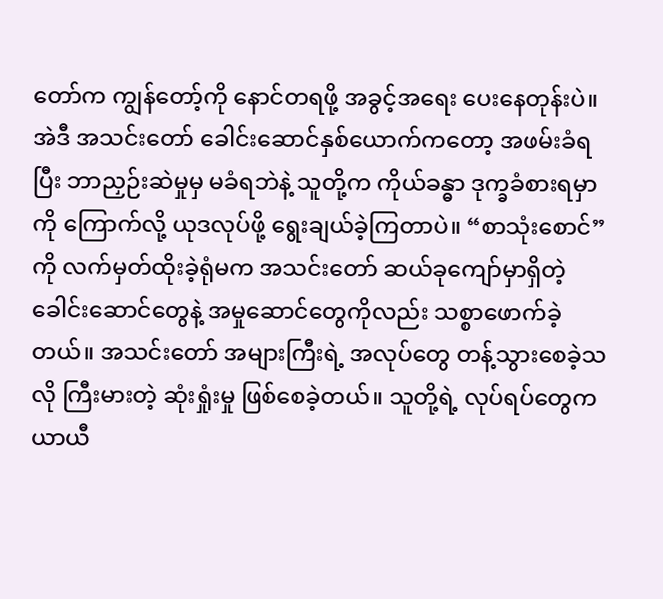တော်က ကျွန်တော့်ကို နောင်တရဖို့ အခွင့်အရေး ပေးနေတုန်းပဲ။ အဲဒီ အသင်းတော် ခေါင်းဆောင်နှစ်ယောက်ကတော့ အဖမ်းခံရပြီး ဘာညှဉ်းဆဲမှုမှ မခံရဘဲနဲ့ သူတို့က ကိုယ်ခန္ဓာ ဒုက္ခခံစားရမှာကို ကြောက်လို့ ယုဒလုပ်ဖို့ ရွေးချယ်ခဲ့ကြတာပဲ။ “စာသုံးစောင်”ကို လက်မှတ်ထိုးခဲ့ရုံမက အသင်းတော် ဆယ်ခုကျော်မှာရှိတဲ့ ခေါင်းဆောင်တွေနဲ့ အမှုဆောင်တွေကိုလည်း သစ္စာဖောက်ခဲ့တယ်။ အသင်းတော် အများကြီးရဲ့ အလုပ်တွေ တန့်သွားစေခဲ့သလို ကြီးမားတဲ့ ဆုံးရှုံးမှု ဖြစ်စေခဲ့တယ်။ သူတို့ရဲ့ လုပ်ရပ်တွေက ယာယီ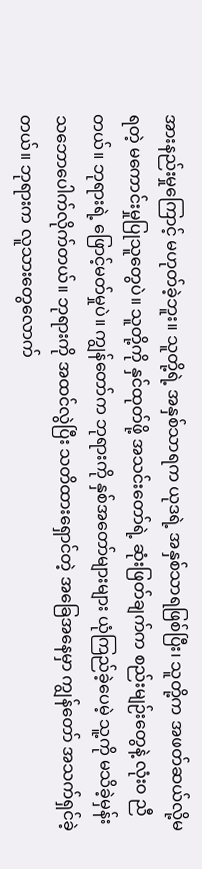အားနည်းမှုကြောင့် မဟုတ်ခဲ့ဘူး။ သူတို့ရဲ့ အနှစ်သာရက ယုဒရဲ့ အနှစ်သာရဖြစ်ပြီး၊ သူတို့က အဖတ်ဆယ်လို့မရတဲ့ မကောင်းမှုပြုသူတွေပဲ။ သူတို့ကို နှင်ထုတ်ဖို့ အသင်းတော်ရဲ့ ဆုံးဖြတ်ချက်က စည်းမျဉ်းတွေနဲ့ လုံးဝ ညီတယ်။ ဘုရားရဲ့ ဖြောင့်မတ်မှုပဲ။ ကျွန်တော်က ဘုရားကို နှစ်အတော်များများ ယုံကြည်ခဲ့ပေမဲ့ သူ့ကို မသိခဲ့မှန်း သဘောပေါက်လိုက်တယ်။ ဘုရားကို အထင်လွဲပြီး သတိထားရှောင်တဲ့ အခြေအနေမှာ ကျွန်တော် အသက်ရှင်ခဲ့တယ်။ ဘုရားက လူသားတွေလောက်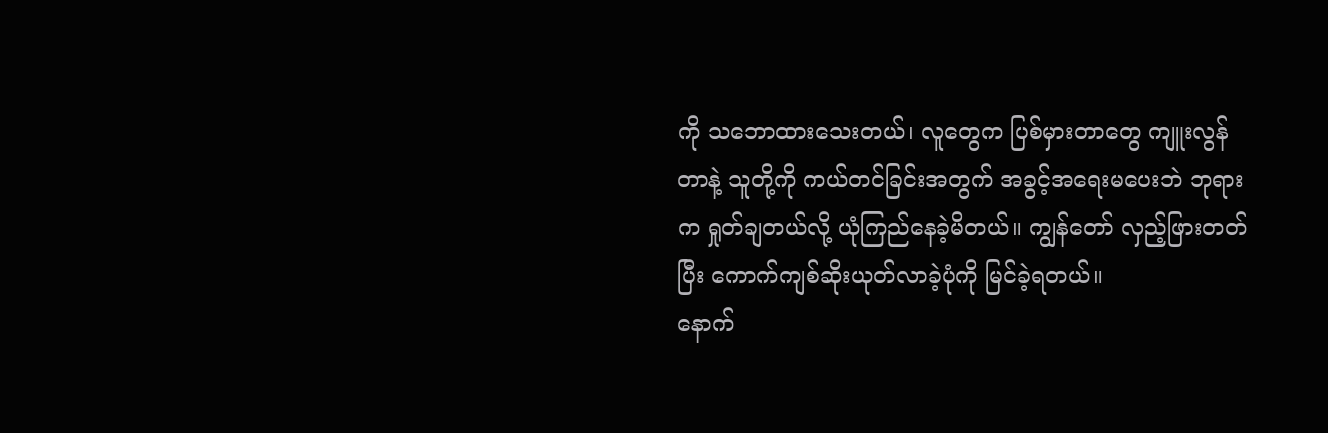ကို သဘောထားသေးတယ်၊ လူတွေက ပြစ်မှားတာတွေ ကျူးလွန်တာနဲ့ သူတို့ကို ကယ်တင်ခြင်းအတွက် အခွင့်အရေးမပေးဘဲ ဘုရားက ရှုတ်ချတယ်လို့ ယုံကြည်နေခဲ့မိတယ်။ ကျွန်တော် လှည့်ဖြားတတ်ပြီး ကောက်ကျစ်ဆိုးယုတ်လာခဲ့ပုံကို မြင်ခဲ့ရတယ်။
နောက်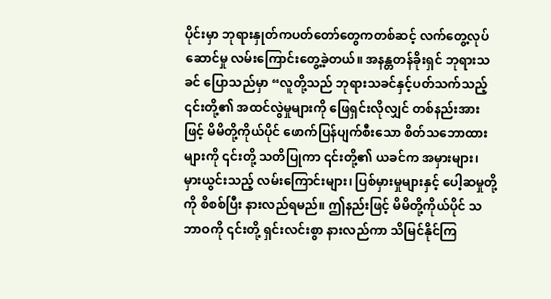ပိုင်းမှာ ဘုရားနှုတ်ကပတ်တော်တွေကတစ်ဆင့် လက်တွေ့လုပ်ဆောင်မှု လမ်းကြောင်းတွေ့ခဲ့တယ်။ အနန္တတန်ခိုးရှင် ဘုရားသခင် ပြောသည်မှာ “လူတို့သည် ဘုရားသခင်နှင့်ပတ်သက်သည့် ၎င်းတို့၏ အထင်လွဲမှုများကို ဖြေရှင်းလိုလျှင် တစ်နည်းအားဖြင့် မိမိတို့ကိုယ်ပိုင် ဖောက်ပြန်ပျက်စီးသော စိတ်သဘောထားများကို ၎င်းတို့ သတိပြုကာ ၎င်းတို့၏ ယခင်က အမှားများ၊ မှားယွင်းသည့် လမ်းကြောင်းများ၊ ပြစ်မှားမှုများနှင့် ပေါ့ဆမှုတို့ကို စိစစ်ပြီး နားလည်ရမည်။ ဤနည်းဖြင့် မိမိတို့ကိုယ်ပိုင် သဘာဝကို ၎င်းတို့ ရှင်းလင်းစွာ နားလည်ကာ သိမြင်နိုင်ကြ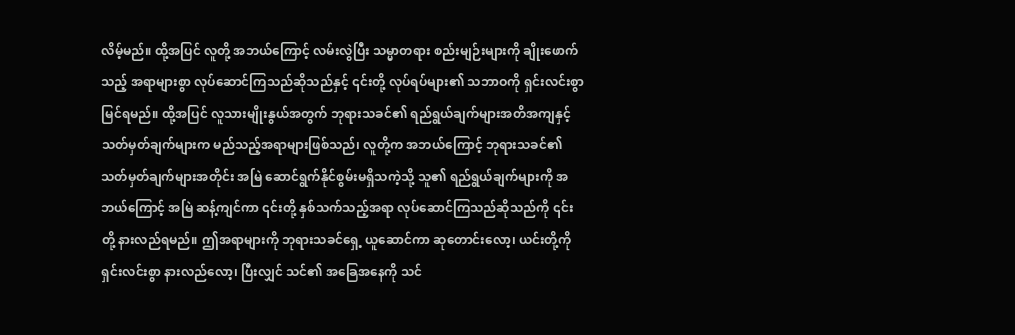လိမ့်မည်။ ထို့အပြင် လူတို့ အဘယ်ကြောင့် လမ်းလွဲပြီး သမ္မာတရား စည်းမျဉ်းများကို ချိုးဖောက်သည့် အရာများစွာ လုပ်ဆောင်ကြသည်ဆိုသည်နှင့် ၎င်းတို့ လုပ်ရပ်များ၏ သဘာဝကို ရှင်းလင်းစွာ မြင်ရမည်။ ထို့အပြင် လူသားမျိုးနွယ်အတွက် ဘုရားသခင်၏ ရည်ရွယ်ချက်များအတိအကျနှင့် သတ်မှတ်ချက်များက မည်သည့်အရာများဖြစ်သည်၊ လူတို့က အဘယ်ကြောင့် ဘုရားသခင်၏ သတ်မှတ်ချက်များအတိုင်း အမြဲ ဆောင်ရွက်နိုင်စွမ်းမရှိသကဲ့သို့ သူ၏ ရည်ရွယ်ချက်များကို အဘယ်ကြောင့် အမြဲ ဆန့်ကျင်ကာ ၎င်းတို့ နှစ်သက်သည့်အရာ လုပ်ဆောင်ကြသည်ဆိုသည်ကို ၎င်းတို့ နားလည်ရမည်။ ဤအရာများကို ဘုရားသခင်ရှေ့ ယူဆောင်ကာ ဆုတောင်းလော့၊ ယင်းတို့ကို ရှင်းလင်းစွာ နားလည်လော့၊ ပြီးလျှင် သင်၏ အခြေအနေကို သင်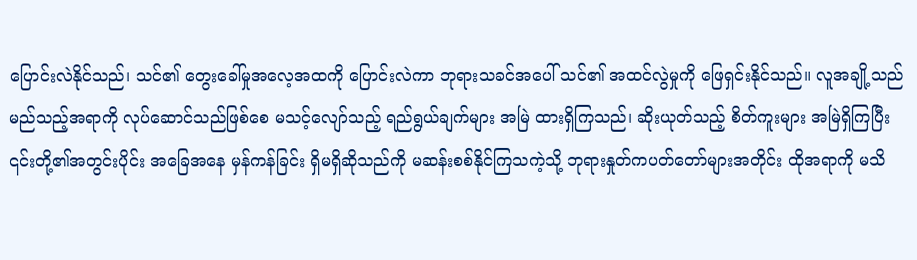ပြောင်းလဲနိုင်သည်၊ သင်၏ တွေးခေါ်မှုအလေ့အထကို ပြောင်းလဲကာ ဘုရားသခင်အပေါ် သင်၏ အထင်လွဲမှုကို ဖြေရှင်းနိုင်သည်။ လူအချို့သည် မည်သည့်အရာကို လုပ်ဆောင်သည်ဖြစ်စေ မသင့်လျော်သည့် ရည်ရွယ်ချက်များ အမြဲ ထားရှိကြသည်၊ ဆိုးယုတ်သည့် စိတ်ကူးများ အမြဲရှိကြပြီး ၎င်းတို့၏အတွင်းပိုင်း အခြေအနေ မှန်ကန်ခြင်း ရှိမရှိဆိုသည်ကို မဆန်းစစ်နိုင်ကြသကဲ့သို့ ဘုရားနှုတ်ကပတ်တော်များအတိုင်း ထိုအရာကို မသိ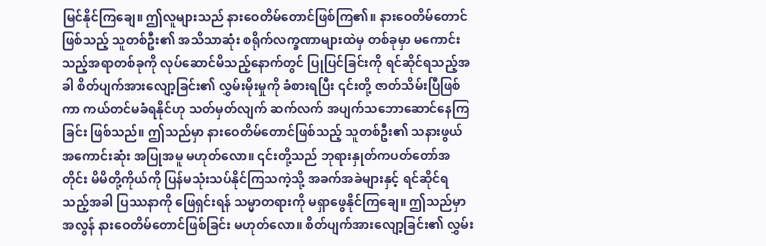မြင်နိုင်ကြချေ။ ဤလူများသည် နားဝေတိမ်တောင်ဖြစ်ကြ၏။ နားဝေတိမ်တောင် ဖြစ်သည့် သူတစ်ဦး၏ အသိသာဆုံး စရိုက်လက္ခဏာများထဲမှ တစ်ခုမှာ မကောင်းသည့်အရာတစ်ခုကို လုပ်ဆောင်မိသည့်နောက်တွင် ပြုပြင်ခြင်းကို ရင်ဆိုင်ရသည့်အခါ စိတ်ပျက်အားလျော့ခြင်း၏ လွှမ်းမိုးမှုကို ခံစားရပြီး ၎င်းတို့ ဇာတ်သိမ်းပြီဖြစ်ကာ ကယ်တင်မခံရနိုင်ဟု သတ်မှတ်လျက် ဆက်လက် အပျက်သဘောဆောင်နေကြခြင်း ဖြစ်သည်။ ဤသည်မှာ နားဝေတိမ်တောင်ဖြစ်သည့် သူတစ်ဦး၏ သနားဖွယ်အကောင်းဆုံး အပြုအမူ မဟုတ်လော။ ၎င်းတို့သည် ဘုရားနှုတ်ကပတ်တော်အတိုင်း မိမိတို့ကိုယ်ကို ပြန်မသုံးသပ်နိုင်ကြသကဲ့သို့ အခက်အခဲများနှင့် ရင်ဆိုင်ရသည့်အခါ ပြဿနာကို ဖြေရှင်းရန် သမ္မာတရားကို မရှာဖွေနိုင်ကြချေ။ ဤသည်မှာ အလွန် နားဝေတိမ်တောင်ဖြစ်ခြင်း မဟုတ်လော။ စိတ်ပျက်အားလျော့ခြင်း၏ လွှမ်း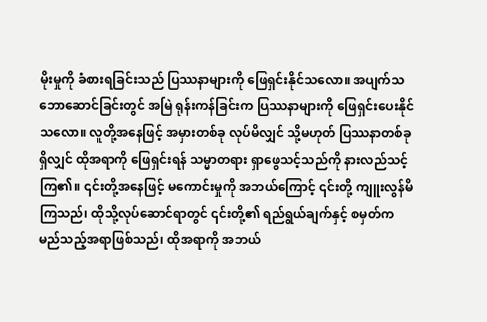မိုးမှုကို ခံစားရခြင်းသည် ပြဿနာများကို ဖြေရှင်းနိုင်သလော။ အပျက်သဘောဆောင်ခြင်းတွင် အမြဲ ရုန်းကန်ခြင်းက ပြဿနာများကို ဖြေရှင်းပေးနိုင်သလော။ လူတို့အနေဖြင့် အမှားတစ်ခု လုပ်မိလျှင် သို့မဟုတ် ပြဿနာတစ်ခုရှိလျှင် ထိုအရာကို ဖြေရှင်းရန် သမ္မာတရား ရှာဖွေသင့်သည်ကို နားလည်သင့်ကြ၏။ ၎င်းတို့အနေဖြင့် မကောင်းမှုကို အဘယ်ကြောင့် ၎င်းတို့ ကျူးလွန်မိကြသည်၊ ထိုသို့လုပ်ဆောင်ရာတွင် ၎င်းတို့၏ ရည်ရွယ်ချက်နှင့် စမှတ်က မည်သည့်အရာဖြစ်သည်၊ ထိုအရာကို အဘယ်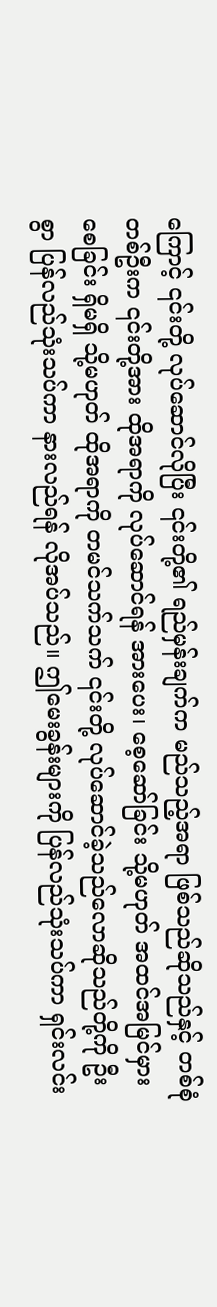ကြောင့် ၎င်းတို့ လုပ်ဆောင်လိုပြီး ၎င်းတို့၏ ရည်မှန်းချက်က မည်သည့်အရာ ဖြစ်သည်ဆိုသည်နှင့် တစ်စုံတစ်ဦးက ၎င်းတို့အား ထိုအရာကို လုပ်ဆောင်ရန် အားပေး၊ စေ့ဆော်ခြင်း သို့မဟုတ် အထင်အမြင်မှားစေခြင်း ရှိမရှိ သို့မဟုတ် ထိုအရာကို တမင်သက်သက် ၎င်းတို့ လုပ်ဆောင်ခဲ့သည်လောဆိုသည်တို့ကို ဦးစွာ ပြန်လည်သုံးသပ်ကာ နားလည်ရန် လိုအပ်သည်။ ဤမေးခွန်းများကို ပြန်လည်သုံးသပ်ကာ ရှင်းလင်း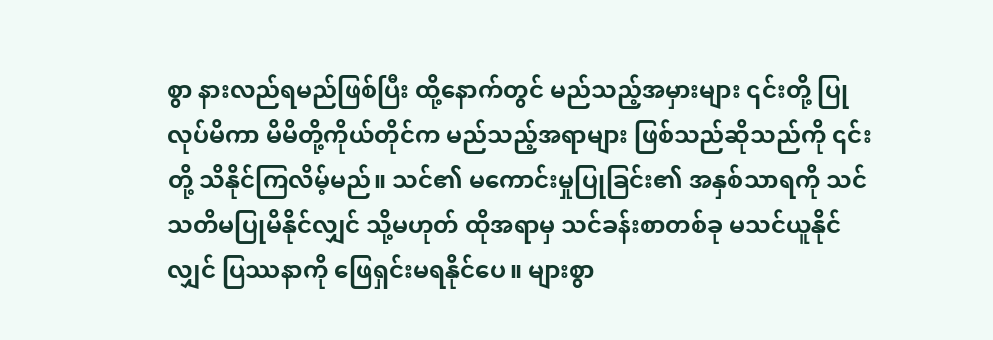စွာ နားလည်ရမည်ဖြစ်ပြီး ထို့နောက်တွင် မည်သည့်အမှားများ ၎င်းတို့ ပြုလုပ်မိကာ မိမိတို့ကိုယ်တိုင်က မည်သည့်အရာများ ဖြစ်သည်ဆိုသည်ကို ၎င်းတို့ သိနိုင်ကြလိမ့်မည်။ သင်၏ မကောင်းမှုပြုခြင်း၏ အနှစ်သာရကို သင် သတိမပြုမိနိုင်လျှင် သို့မဟုတ် ထိုအရာမှ သင်ခန်းစာတစ်ခု မသင်ယူနိုင်လျှင် ပြဿနာကို ဖြေရှင်းမရနိုင်ပေ။ များစွာ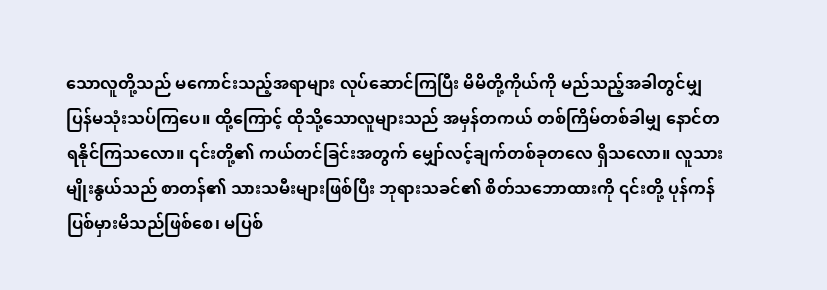သောလူတို့သည် မကောင်းသည့်အရာများ လုပ်ဆောင်ကြပြီး မိမိတို့ကိုယ်ကို မည်သည့်အခါတွင်မျှ ပြန်မသုံးသပ်ကြပေ။ ထို့ကြောင့် ထိုသို့သောလူများသည် အမှန်တကယ် တစ်ကြိမ်တစ်ခါမျှ နောင်တရနိုင်ကြသလော။ ၎င်းတို့၏ ကယ်တင်ခြင်းအတွက် မျှော်လင့်ချက်တစ်ခုတလေ ရှိသလော။ လူသားမျိုးနွယ်သည် စာတန်၏ သားသမီးများဖြစ်ပြီး ဘုရားသခင်၏ စိတ်သဘောထားကို ၎င်းတို့ ပုန်ကန်ပြစ်မှားမိသည်ဖြစ်စေ၊ မပြစ်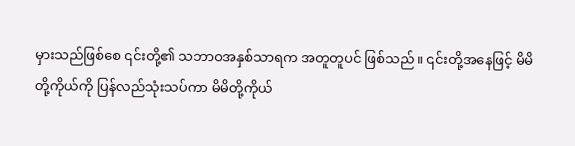မှားသည်ဖြစ်စေ ၎င်းတို့၏ သဘာဝအနှစ်သာရက အတူတူပင် ဖြစ်သည်။ ၎င်းတို့အနေဖြင့် မိမိတို့ကိုယ်ကို ပြန်လည်သုံးသပ်ကာ မိမိတို့ကိုယ်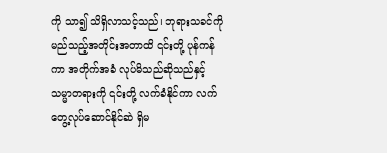ကို သာ၍ သိရှိလာသင့်သည်၊ ဘုရားသခင်ကို မည်သည့်အတိုင်းအတာထိ ၎င်းတို့ ပုန်ကန်ကာ အတိုက်အခံ လုပ်မိသည်ဆိုသည်နှင့် သမ္မာတရားကို ၎င်းတို့ လက်ခံနိုင်ကာ လက်တွေ့လုပ်ဆောင်နိုင်ဆဲ ရှိမ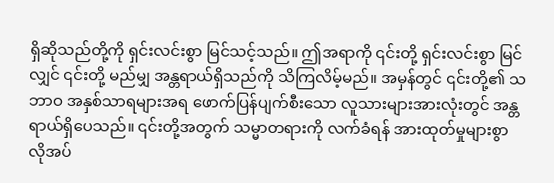ရှိဆိုသည်တို့ကို ရှင်းလင်းစွာ မြင်သင့်သည်။ ဤအရာကို ၎င်းတို့ ရှင်းလင်းစွာ မြင်လျှင် ၎င်းတို့ မည်မျှ အန္တရာယ်ရှိသည်ကို သိကြလိမ့်မည်။ အမှန်တွင် ၎င်းတို့၏ သဘာဝ အနှစ်သာရများအရ ဖောက်ပြန်ပျက်စီးသော လူသားများအားလုံးတွင် အန္တရာယ်ရှိပေသည်။ ၎င်းတို့အတွက် သမ္မာတရားကို လက်ခံရန် အားထုတ်မှုများစွာ လိုအပ်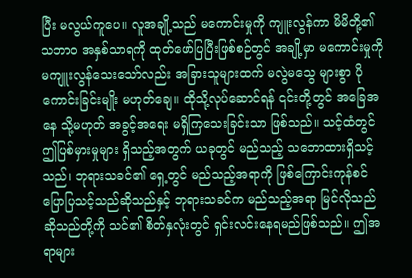ပြီး မလွယ်ကူပေ။ လူအချို့သည် မကောင်းမှုကို ကျူးလွန်ကာ မိမိတို့၏ သဘာဝ အနှစ်သာရကို ထုတ်ဖော်ပြပြီးဖြစ်စဉ်တွင် အချို့မှာ မကောင်းမှုကို မကျူးလွန်သေးသော်လည်း အခြားသူများထက် မလွဲမသွေ များစွာ ပိုကောင်းခြင်းမျိုး မဟုတ်ချေ။ ထိုသို့လုပ်ဆောင်ရန် ၎င်းတို့တွင် အခြေအနေ သို့မဟုတ် အခွင့်အရေး မရှိကြသေးခြင်းသာ ဖြစ်သည်။ သင့်ထံတွင် ဤပြစ်မှားမှုများ ရှိသည့်အတွက် ယခုတွင် မည်သည့် သဘောထားရှိသင့်သည်၊ ဘုရားသခင်၏ ရှေ့တွင် မည်သည့်အရာကို ဖြစ်ကြောင်းကုန်စင် ပြောပြသင့်သည်ဆိုသည်နှင့် ဘုရားသခင်က မည်သည့်အရာ မြင်လိုသည်ဆိုသည်တို့ကို သင်၏ စိတ်နှလုံးတွင် ရှင်းလင်းနေရမည်ဖြစ်သည်။ ဤအရာများ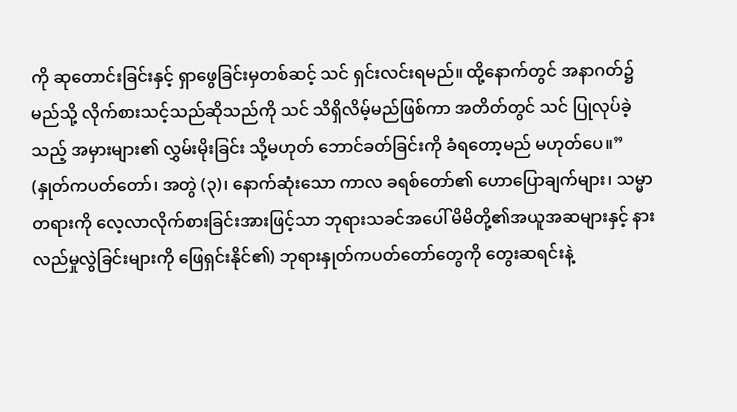ကို ဆုတောင်းခြင်းနှင့် ရှာဖွေခြင်းမှတစ်ဆင့် သင် ရှင်းလင်းရမည်။ ထို့နောက်တွင် အနာဂတ်၌ မည်သို့ လိုက်စားသင့်သည်ဆိုသည်ကို သင် သိရှိလိမ့်မည်ဖြစ်ကာ အတိတ်တွင် သင် ပြုလုပ်ခဲ့သည့် အမှားများ၏ လွှမ်းမိုးခြင်း သို့မဟုတ် ဘောင်ခတ်ခြင်းကို ခံရတော့မည် မဟုတ်ပေ။” (နှုတ်ကပတ်တော်၊ အတွဲ (၃)၊ နောက်ဆုံးသော ကာလ ခရစ်တော်၏ ဟောပြောချက်များ၊ သမ္မာတရားကို လေ့လာလိုက်စားခြင်းအားဖြင့်သာ ဘုရားသခင်အပေါ် မိမိတို့၏အယူအဆများနှင့် နားလည်မှုလွဲခြင်းများကို ဖြေရှင်းနိုင်၏) ဘုရားနှုတ်ကပတ်တော်တွေကို တွေးဆရင်းနဲ့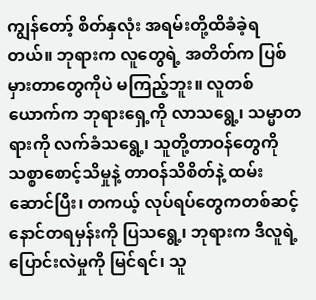ကျွန်တော့် စိတ်နှလုံး အရမ်းတို့ထိခံခဲ့ရတယ်။ ဘုရားက လူတွေရဲ့ အတိတ်က ပြစ်မှားတာတွေကိုပဲ မကြည့်ဘူး။ လူတစ်ယောက်က ဘုရားရှေ့ကို လာသရွေ့၊ သမ္မာတရားကို လက်ခံသရွေ့၊ သူတို့တာဝန်တွေကို သစ္စာစောင့်သိမှုနဲ့ တာဝန်သိစိတ်နဲ့ ထမ်းဆောင်ပြီး၊ တကယ့် လုပ်ရပ်တွေကတစ်ဆင့် နောင်တရမှန်းကို ပြသရွေ့၊ ဘုရားက ဒီလူရဲ့ ပြောင်းလဲမှုကို မြင်ရင်၊ သူ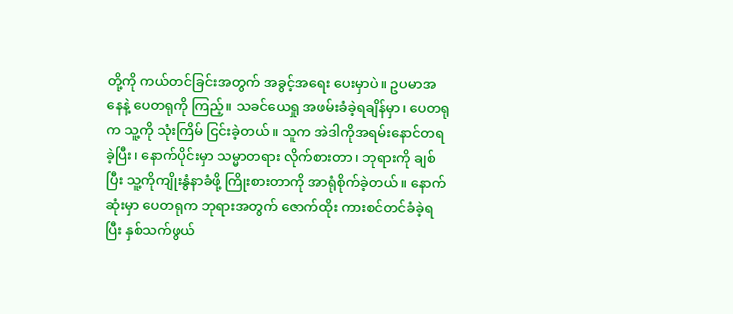တို့ကို ကယ်တင်ခြင်းအတွက် အခွင့်အရေး ပေးမှာပဲ။ ဥပမာအနေနဲ့ ပေတရုကို ကြည့်။ သခင်ယေရှု အဖမ်းခံခဲ့ရချိန်မှာ၊ ပေတရုက သူ့ကို သုံးကြိမ် ငြင်းခဲ့တယ်။ သူက အဲဒါကိုအရမ်းနောင်တရခဲ့ပြီး၊ နောက်ပိုင်းမှာ သမ္မာတရား လိုက်စားတာ၊ ဘုရားကို ချစ်ပြီး သူ့ကိုကျိုးနွံနာခံဖို့ ကြိုးစားတာကို အာရုံစိုက်ခဲ့တယ်။ နောက်ဆုံးမှာ ပေတရုက ဘုရားအတွက် ဇောက်ထိုး ကားစင်တင်ခံခဲ့ရပြီး နှစ်သက်ဖွယ်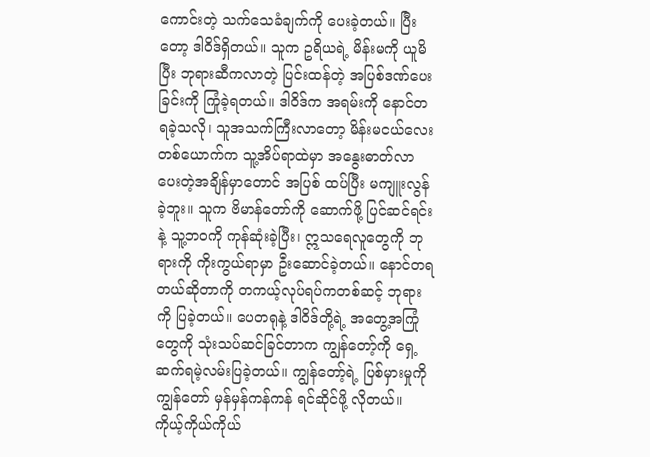ကောင်းတဲ့ သက်သေခံချက်ကို ပေးခဲ့တယ်။ ပြီးတော့ ဒါဝိဒ်ရှိတယ်။ သူက ဥရိယရဲ့ မိန်းမကို ယူမိပြီး ဘုရားဆီကလာတဲ့ ပြင်းထန်တဲ့ အပြစ်ဒဏ်ပေးခြင်းကို ကြုံခဲ့ရတယ်။ ဒါဝိဒ်က အရမ်းကို နောင်တရခဲ့သလို၊ သူအသက်ကြီးလာတော့ မိန်းမငယ်လေးတစ်ယောက်က သူ့အိပ်ရာထဲမှာ အနွေးဓာတ်လာပေးတဲ့အချိန်မှာတောင် အပြစ် ထပ်ပြီး မကျူးလွန်ခဲ့ဘူး။ သူက ဗိမာန်တော်ကို ဆောက်ဖို့ ပြင်ဆင်ရင်းနဲ့ သူ့ဘဝကို ကုန်ဆုံးခဲ့ပြီး၊ ဣသရေလူတွေကို ဘုရားကို ကိုးကွယ်ရာမှာ ဦးဆောင်ခဲ့တယ်။ နောင်တရတယ်ဆိုတာကို တကယ့်လုပ်ရပ်ကတစ်ဆင့် ဘုရားကို ပြခဲ့တယ်။ ပေတရုနဲ့ ဒါဝိဒ်တို့ရဲ့ အတွေ့အကြုံတွေကို သုံးသပ်ဆင်ခြင်တာက ကျွန်တော့်ကို ရှေ့ဆက်ရမဲ့လမ်းပြခဲ့တယ်။ ကျွန်တော့်ရဲ့ ပြစ်မှားမှုကို ကျွန်တော် မှန်မှန်ကန်ကန် ရင်ဆိုင်ဖို့ လိုတယ်။ ကိုယ့်ကိုယ်ကိုယ်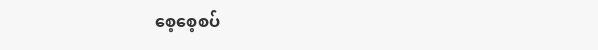စေ့စေ့စပ်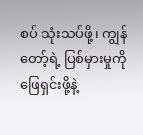စပ် သုံးသပ်ဖို့၊ ကျွန်တော့်ရဲ့ ပြစ်မှားမှုကို ဖြေရှင်းဖို့နဲ့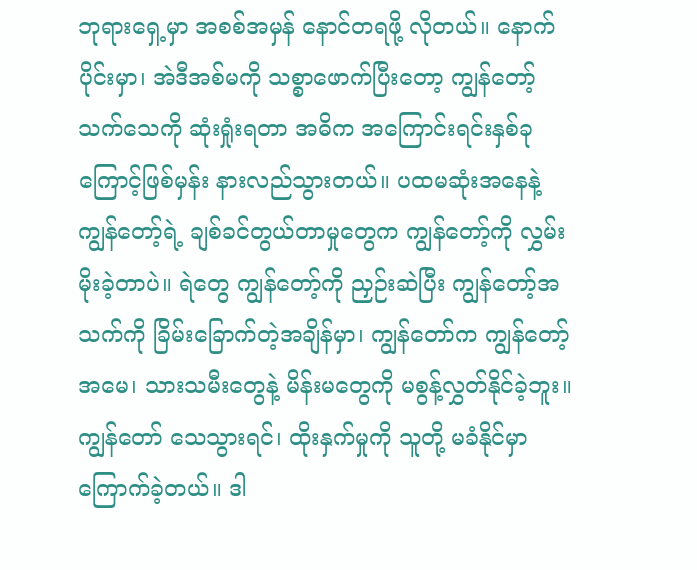ဘုရားရှေ့မှာ အစစ်အမှန် နောင်တရဖို့ လိုတယ်။ နောက်ပိုင်းမှာ၊ အဲဒီအစ်မကို သစ္စာဖောက်ပြီးတော့ ကျွန်တော့် သက်သေကို ဆုံးရှုံးရတာ အဓိက အကြောင်းရင်းနှစ်ခုကြောင့်ဖြစ်မှန်း နားလည်သွားတယ်။ ပထမဆုံးအနေနဲ့ ကျွန်တော့်ရဲ့ ချစ်ခင်တွယ်တာမှုတွေက ကျွန်တော့်ကို လွှမ်းမိုးခဲ့တာပဲ။ ရဲတွေ ကျွန်တော့်ကို ညှဉ်းဆဲပြီး ကျွန်တော့်အသက်ကို ခြိမ်းခြောက်တဲ့အချိန်မှာ၊ ကျွန်တော်က ကျွန်တော့် အမေ၊ သားသမီးတွေနဲ့ မိန်းမတွေကို မစွန့်လွှတ်နိုင်ခဲ့ဘူး။ ကျွန်တော် သေသွားရင်၊ ထိုးနှက်မှုကို သူတို့ မခံနိုင်မှာ ကြောက်ခဲ့တယ်။ ဒါ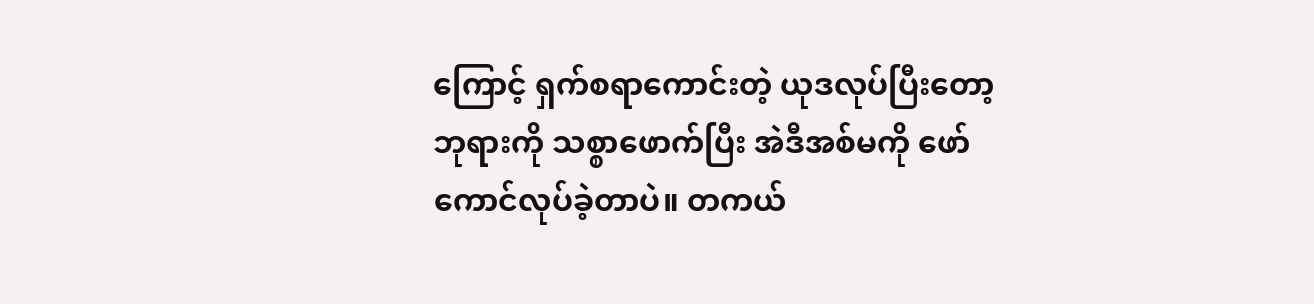ကြောင့် ရှက်စရာကောင်းတဲ့ ယုဒလုပ်ပြီးတော့ ဘုရားကို သစ္စာဖောက်ပြီး အဲဒီအစ်မကို ဖော်ကောင်လုပ်ခဲ့တာပဲ။ တကယ်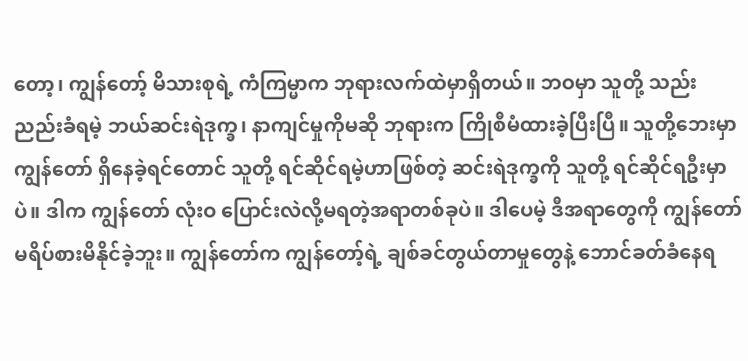တော့၊ ကျွန်တော့် မိသားစုရဲ့ ကံကြမ္မာက ဘုရားလက်ထဲမှာရှိတယ်။ ဘဝမှာ သူတို့ သည်းညည်းခံရမဲ့ ဘယ်ဆင်းရဲဒုက္ခ၊ နာကျင်မှုကိုမဆို ဘုရားက ကြိုစီမံထားခဲ့ပြီးပြီ။ သူတို့ဘေးမှာ ကျွန်တော် ရှိနေခဲ့ရင်တောင် သူတို့ ရင်ဆိုင်ရမဲ့ဟာဖြစ်တဲ့ ဆင်းရဲဒုက္ခကို သူတို့ ရင်ဆိုင်ရဦးမှာပဲ။ ဒါက ကျွန်တော် လုံးဝ ပြောင်းလဲလို့မရတဲ့အရာတစ်ခုပဲ။ ဒါပေမဲ့ ဒီအရာတွေကို ကျွန်တော် မရိပ်စားမိနိုင်ခဲ့ဘူး။ ကျွန်တော်က ကျွန်တော့်ရဲ့ ချစ်ခင်တွယ်တာမှုတွေနဲ့ ဘောင်ခတ်ခံနေရ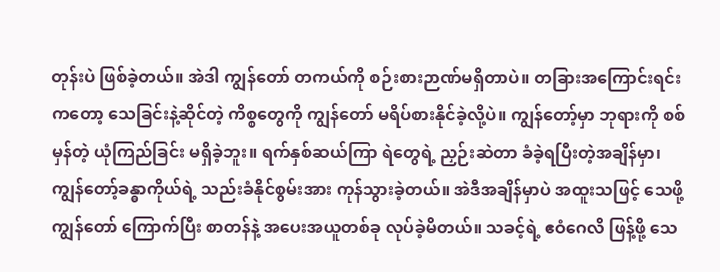တုန်းပဲ ဖြစ်ခဲ့တယ်။ အဲဒါ ကျွန်တော် တကယ်ကို စဉ်းစားဉာဏ်မရှိတာပဲ။ တခြားအကြောင်းရင်းကတော့ သေခြင်းနဲ့ဆိုင်တဲ့ ကိစ္စတွေကို ကျွန်တော် မရိပ်စားနိုင်ခဲ့လို့ပဲ။ ကျွန်တော့်မှာ ဘုရားကို စစ်မှန်တဲ့ ယုံကြည်ခြင်း မရှိခဲ့ဘူး။ ရက်နှစ်ဆယ်ကြာ ရဲတွေရဲ့ ညှဉ်းဆဲတာ ခံခဲ့ရပြီးတဲ့အချိန်မှာ၊ ကျွန်တော့်ခန္ဓာကိုယ်ရဲ့ သည်းခံနိုင်စွမ်းအား ကုန်သွားခဲ့တယ်။ အဲဒီအချိန်မှာပဲ အထူးသဖြင့် သေဖို့ ကျွန်တော် ကြောက်ပြီး စာတန်နဲ့ အပေးအယူတစ်ခု လုပ်ခဲ့မိတယ်။ သခင့်ရဲ့ ဧဝံဂေလိ ဖြန့်ဖို့ သေ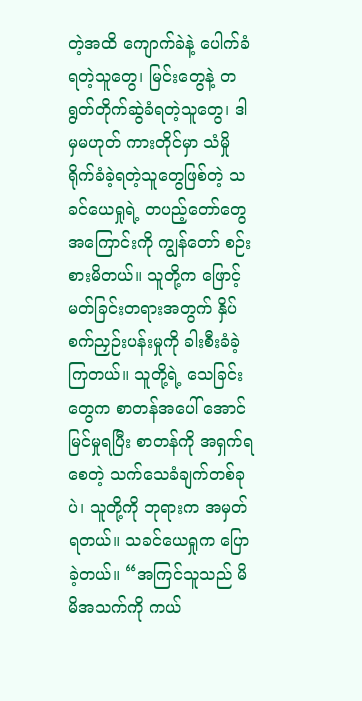တဲ့အထိ ကျောက်ခဲနဲ့ ပေါက်ခံရတဲ့သူတွေ၊ မြင်းတွေနဲ့ တရွတ်တိုက်ဆွဲခံရတဲ့သူတွေ၊ ဒါမှမဟုတ် ကားတိုင်မှာ သံမှိုရိုက်ခံခဲ့ရတဲ့သူတွေဖြစ်တဲ့ သခင်ယေရှုရဲ့ တပည့်တော်တွေအကြောင်းကို ကျွန်တော် စဉ်းစားမိတယ်။ သူတို့က ဖြောင့်မတ်ခြင်းတရားအတွက် နှိပ်စက်ညှဉ်းပန်းမှုကို ခါးစီးခံခဲ့ကြတယ်။ သူတို့ရဲ့ သေခြင်းတွေက စာတန်အပေါ် အောင်မြင်မှုရပြီး စာတန်ကို အရှက်ရစေတဲ့ သက်သေခံချက်တစ်ခုပဲ၊ သူတို့ကို ဘုရားက အမှတ်ရတယ်။ သခင်ယေရှုက ပြောခဲ့တယ်။ “အကြင်သူသည် မိမိအသက်ကို ကယ်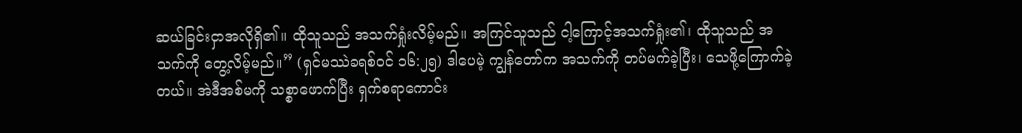ဆယ်ခြင်းငှာအလိုရှိ၏။ ထိုသူသည် အသက်ရှုံးလိမ့်မည်။ အကြင်သူသည် ငါ့ကြောင့်အသက်ရှုံး၏၊ ထိုသူသည် အသက်ကို တွေ့လိမ့်မည်။” (ရှင်မဿဲခရစ်ဝင် ၁၆:၂၅) ဒါပေမဲ့ ကျွန်တော်က အသက်ကို တပ်မက်ခဲ့ပြီး၊ သေဖို့ကြောက်ခဲ့တယ်။ အဲဒီအစ်မကို သစ္စာဖောက်ပြီး ရှက်စရာကောင်း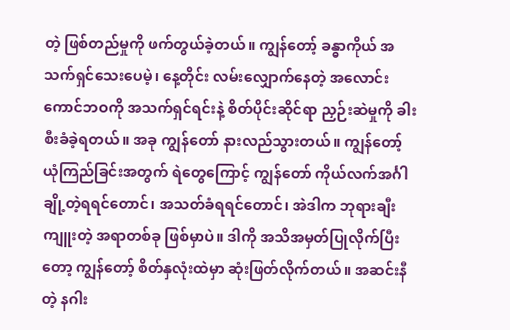တဲ့ ဖြစ်တည်မှုကို ဖက်တွယ်ခဲ့တယ်။ ကျွန်တော့် ခန္ဓာကိုယ် အသက်ရှင်သေးပေမဲ့၊ နေ့တိုင်း လမ်းလျှောက်နေတဲ့ အလောင်းကောင်ဘဝကို အသက်ရှင်ရင်းနဲ့ စိတ်ပိုင်းဆိုင်ရာ ညှဉ်းဆဲမှုကို ခါးစီးခံခဲ့ရတယ်။ အခု ကျွန်တော် နားလည်သွားတယ်။ ကျွန်တော့် ယုံကြည်ခြင်းအတွက် ရဲတွေကြောင့် ကျွန်တော် ကိုယ်လက်အင်္ဂါချို့တဲ့ရရင်တောင်၊ အသတ်ခံရရင်တောင်၊ အဲဒါက ဘုရားချီးကျူးတဲ့ အရာတစ်ခု ဖြစ်မှာပဲ။ ဒါကို အသိအမှတ်ပြုလိုက်ပြီးတော့ ကျွန်တော့် စိတ်နှလုံးထဲမှာ ဆုံးဖြတ်လိုက်တယ်။ အဆင်းနီတဲ့ နဂါး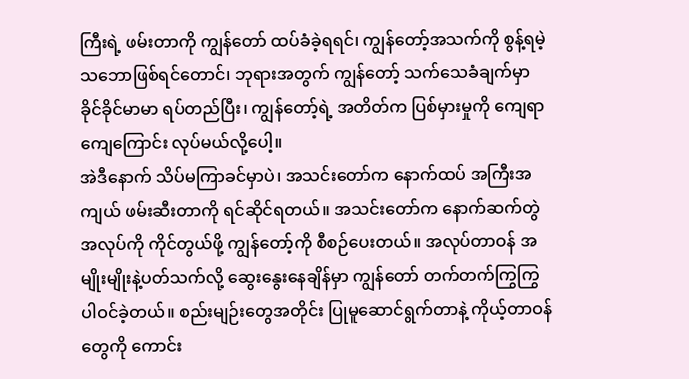ကြီးရဲ့ ဖမ်းတာကို ကျွန်တော် ထပ်ခံခဲ့ရရင်၊ ကျွန်တော့်အသက်ကို စွန့်ရမဲ့သဘောဖြစ်ရင်တောင်၊ ဘုရားအတွက် ကျွန်တော့် သက်သေခံချက်မှာ ခိုင်ခိုင်မာမာ ရပ်တည်ပြီး၊ ကျွန်တော့်ရဲ့ အတိတ်က ပြစ်မှားမှုကို ကျေရာကျေကြောင်း လုပ်မယ်လို့ပေါ့။
အဲဒီနောက် သိပ်မကြာခင်မှာပဲ၊ အသင်းတော်က နောက်ထပ် အကြီးအကျယ် ဖမ်းဆီးတာကို ရင်ဆိုင်ရတယ်။ အသင်းတော်က နောက်ဆက်တွဲအလုပ်ကို ကိုင်တွယ်ဖို့ ကျွန်တော့်ကို စီစဉ်ပေးတယ်။ အလုပ်တာဝန် အမျိုးမျိုးနဲ့ပတ်သက်လို့ ဆွေးနွေးနေချိန်မှာ ကျွန်တော် တက်တက်ကြွကြွ ပါဝင်ခဲ့တယ်။ စည်းမျဉ်းတွေအတိုင်း ပြုမူဆောင်ရွက်တာနဲ့ ကိုယ့်တာဝန်တွေကို ကောင်း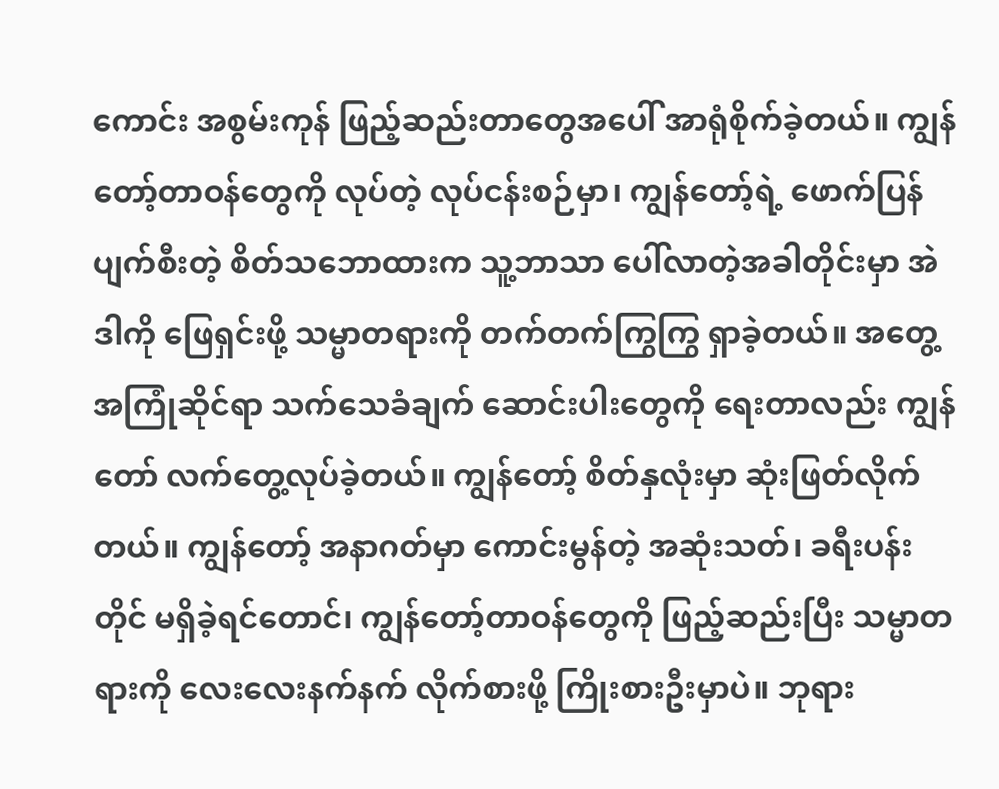ကောင်း အစွမ်းကုန် ဖြည့်ဆည်းတာတွေအပေါ် အာရုံစိုက်ခဲ့တယ်။ ကျွန်တော့်တာဝန်တွေကို လုပ်တဲ့ လုပ်ငန်းစဉ်မှာ၊ ကျွန်တော့်ရဲ့ ဖောက်ပြန်ပျက်စီးတဲ့ စိတ်သဘောထားက သူ့ဘာသာ ပေါ်လာတဲ့အခါတိုင်းမှာ အဲဒါကို ဖြေရှင်းဖို့ သမ္မာတရားကို တက်တက်ကြွကြွ ရှာခဲ့တယ်။ အတွေ့အကြုံဆိုင်ရာ သက်သေခံချက် ဆောင်းပါးတွေကို ရေးတာလည်း ကျွန်တော် လက်တွေ့လုပ်ခဲ့တယ်။ ကျွန်တော့် စိတ်နှလုံးမှာ ဆုံးဖြတ်လိုက်တယ်။ ကျွန်တော့် အနာဂတ်မှာ ကောင်းမွန်တဲ့ အဆုံးသတ်၊ ခရီးပန်းတိုင် မရှိခဲ့ရင်တောင်၊ ကျွန်တော့်တာဝန်တွေကို ဖြည့်ဆည်းပြီး သမ္မာတရားကို လေးလေးနက်နက် လိုက်စားဖို့ ကြိုးစားဦးမှာပဲ။ ဘုရား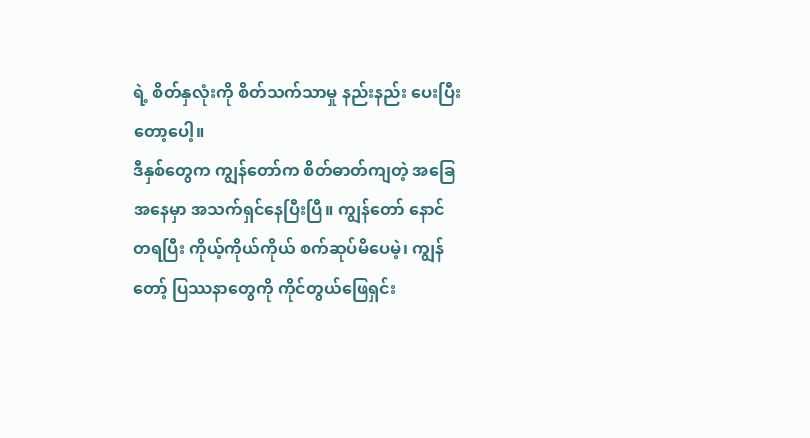ရဲ့ စိတ်နှလုံးကို စိတ်သက်သာမှု နည်းနည်း ပေးပြီးတော့ပေါ့။
ဒီနှစ်တွေက ကျွန်တော်က စိတ်ဓာတ်ကျတဲ့ အခြေအနေမှာ အသက်ရှင်နေပြီးပြီ။ ကျွန်တော် နောင်တရပြီး ကိုယ့်ကိုယ်ကိုယ် စက်ဆုပ်မိပေမဲ့၊ ကျွန်တော့် ပြဿနာတွေကို ကိုင်တွယ်ဖြေရှင်း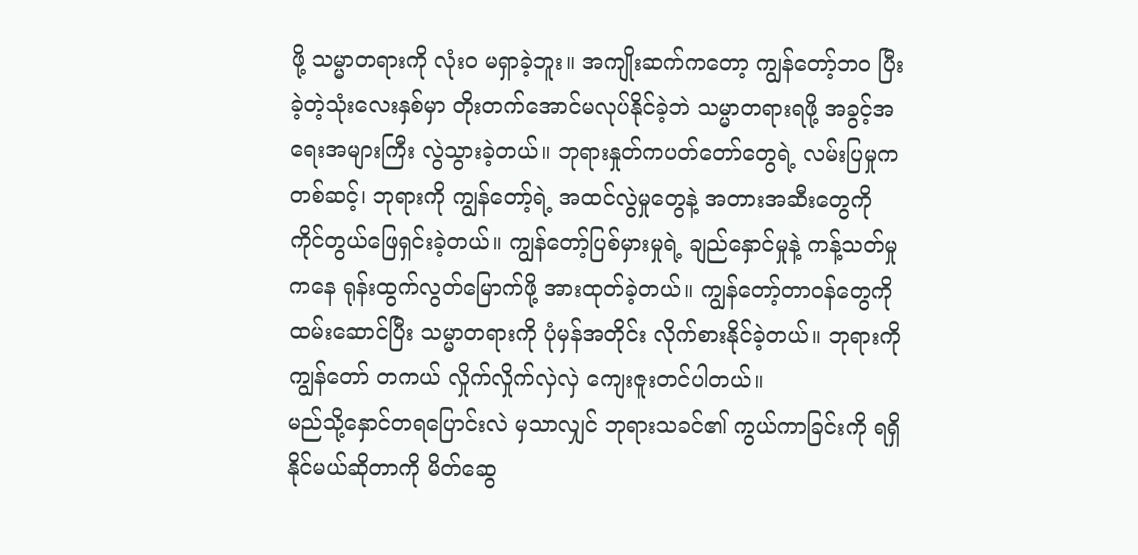ဖို့ သမ္မာတရားကို လုံးဝ မရှာခဲ့ဘူး။ အကျိုးဆက်ကတော့ ကျွန်တော့်ဘဝ ပြီးခဲ့တဲ့သုံးလေးနှစ်မှာ တိုးတက်အောင်မလုပ်နိုင်ခဲ့ဘဲ သမ္မာတရားရဖို့ အခွင့်အရေးအများကြီး လွဲသွားခဲ့တယ်။ ဘုရားနှုတ်ကပတ်တော်တွေရဲ့ လမ်းပြမှုကတစ်ဆင့်၊ ဘုရားကို ကျွန်တော့်ရဲ့ အထင်လွဲမှုတွေနဲ့ အတားအဆီးတွေကို ကိုင်တွယ်ဖြေရှင်းခဲ့တယ်။ ကျွန်တော့်ပြစ်မှားမှုရဲ့ ချည်နှောင်မှုနဲ့ ကန့်သတ်မှုကနေ ရုန်းထွက်လွတ်မြောက်ဖို့ အားထုတ်ခဲ့တယ်။ ကျွန်တော့်တာဝန်တွေကို ထမ်းဆောင်ပြီး သမ္မာတရားကို ပုံမှန်အတိုင်း လိုက်စားနိုင်ခဲ့တယ်။ ဘုရားကို ကျွန်တော် တကယ် လှိုက်လှိုက်လှဲလှဲ ကျေးဇူးတင်ပါတယ်။
မည်သို့နှောင်တရပြောင်းလဲ မှသာလျှင် ဘုရားသခင်၏ ကွယ်ကာခြင်းကို ရရှိနိုင်မယ်ဆိုတာကို မိတ်ဆွေ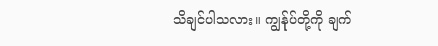သိချင်ပါသလား။ ကျွန်ုပ်တို့ကို ချက်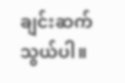ချင်းဆက်သွယ်ပါ။